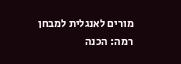מורים לאנגלית למבחן רמה: הכנה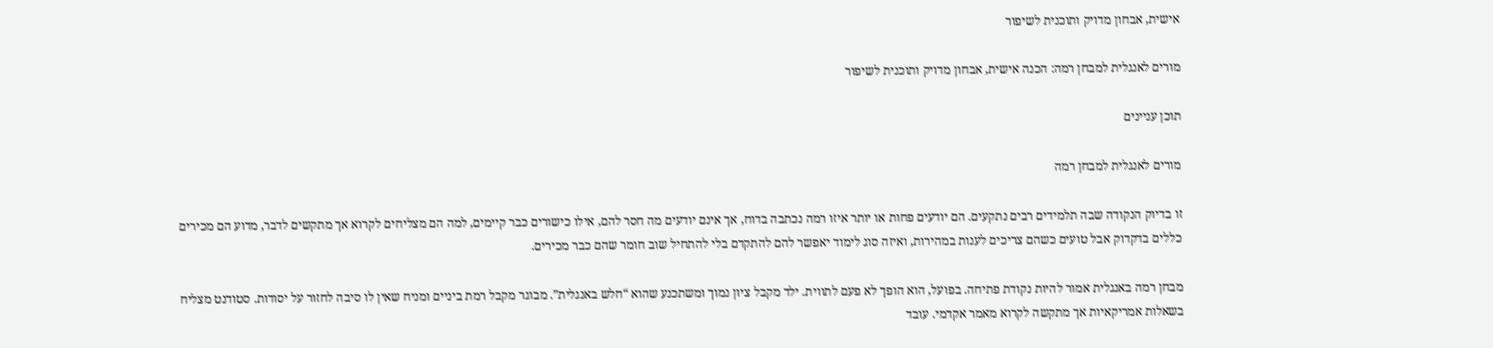אישית, אבחון מדויק ותוכנית לשיפור

מורים לאנגלית למבחן רמה: הכנה אישית, אבחון מדויק ותוכנית לשיפור

תוכן עניינים

מורים לאנגלית למבחן רמה

זו בדיוק הנקודה שבה תלמידים רבים נתקעים. הם יודעים פחות או יותר איזו רמה נכתבה בדוח, אך אינם יודעים מה חסר להם, אילו כישורים כבר קיימים, למה הם מצליחים לקרוא אך מתקשים לדבר, מדוע הם מכירים כללים בדקדוק אבל טועים כשהם צריכים לענות במהירות, ואיזה סוג לימוד יאפשר להם להתקדם בלי להתחיל שוב חומר שהם כבר מכירים.

מבחן רמה באנגלית אמור להיות נקודת פתיחה. בפועל, הוא הופך לא פעם לתווית. ילד מקבל ציון נמוך ומשתכנע שהוא “חלש באנגלית”. מבוגר מקבל רמת ביניים ומניח שאין לו סיבה לחזור על יסודות. סטודנט מצליח בשאלות אמריקאיות אך מתקשה לקרוא מאמר אקדמי. עובד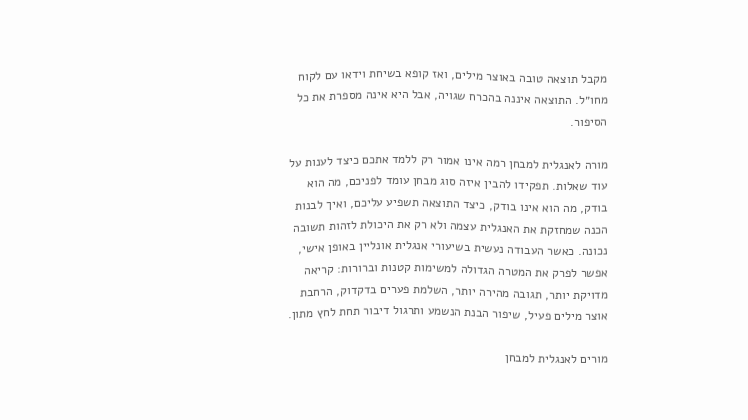מקבל תוצאה טובה באוצר מילים, ואז קופא בשיחת וידאו עם לקוח מחו״ל. התוצאה איננה בהכרח שגויה, אבל היא אינה מספרת את כל הסיפור.

מורה לאנגלית למבחן רמה אינו אמור רק ללמד אתכם כיצד לענות על עוד שאלות. תפקידו להבין איזה סוג מבחן עומד לפניכם, מה הוא בודק, מה הוא אינו בודק, כיצד התוצאה תשפיע עליכם, ואיך לבנות הכנה שמחזקת את האנגלית עצמה ולא רק את היכולת לזהות תשובה נכונה. כאשר העבודה נעשית בשיעורי אנגלית אונליין באופן אישי, אפשר לפרק את המטרה הגדולה למשימות קטנות וברורות: קריאה מדויקת יותר, תגובה מהירה יותר, השלמת פערים בדקדוק, הרחבת אוצר מילים פעיל, שיפור הבנת הנשמע ותרגול דיבור תחת לחץ מתון.

מורים לאנגלית למבחן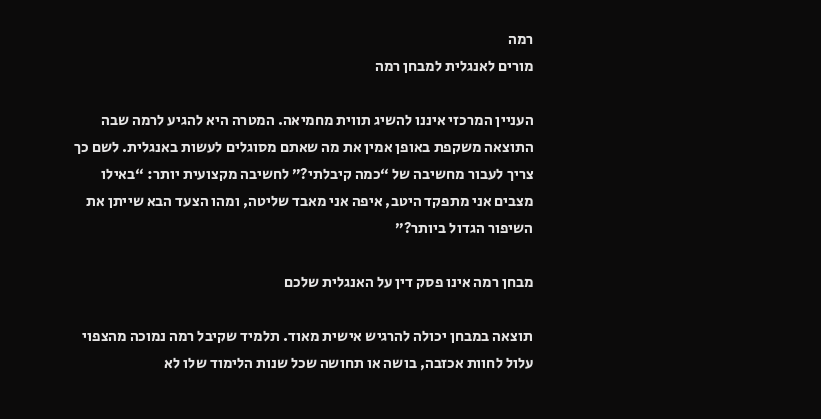רמה
מורים לאנגלית למבחן רמה

העניין המרכזי איננו להשיג תווית מחמיאה. המטרה היא להגיע לרמה שבה התוצאה משקפת באופן אמין את מה שאתם מסוגלים לעשות באנגלית. לשם כך צריך לעבור מחשיבה של “כמה קיבלתי?” לחשיבה מקצועית יותר: “באילו מצבים אני מתפקד היטב, איפה אני מאבד שליטה, ומהו הצעד הבא שייתן את השיפור הגדול ביותר?”

מבחן רמה אינו פסק דין על האנגלית שלכם

תוצאה במבחן יכולה להרגיש אישית מאוד. תלמיד שקיבל רמה נמוכה מהצפוי עלול לחוות אכזבה, בושה או תחושה שכל שנות הלימוד שלו לא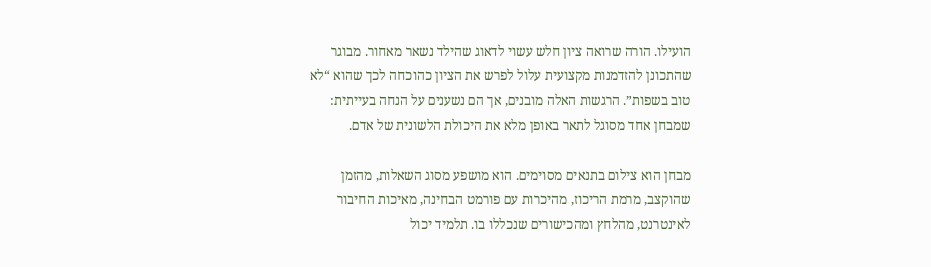הועילו. הורה שרואה ציון חלש עשוי לדאוג שהילד נשאר מאחור. מבוגר שהתכונן להזדמנות מקצועית עלול לפרש את הציון כהוכחה לכך שהוא “לא טוב בשפות”. הרגשות האלה מובנים, אך הם נשענים על הנחה בעייתית: שמבחן אחד מסוגל לתאר באופן מלא את היכולת הלשונית של אדם.

מבחן הוא צילום בתנאים מסוימים. הוא מושפע מסוג השאלות, מהזמן שהוקצב, מרמת הריכוז, מהיכרות עם פורמט הבחינה, מאיכות החיבור לאינטרנט, מהלחץ ומהכישורים שנכללו בו. תלמיד יכול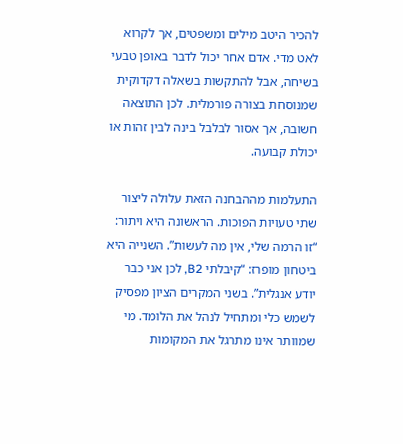להכיר היטב מילים ומשפטים, אך לקרוא לאט מדי. אדם אחר יכול לדבר באופן טבעי בשיחה, אבל להתקשות בשאלה דקדוקית שמנוסחת בצורה פורמלית. לכן התוצאה חשובה, אך אסור לבלבל בינה לבין זהות או יכולת קבועה.

התעלמות מההבחנה הזאת עלולה ליצור שתי טעויות הפוכות. הראשונה היא ויתור: “זו הרמה שלי, אין מה לעשות”. השנייה היא ביטחון מופרז: “קיבלתי B2, לכן אני כבר יודע אנגלית”. בשני המקרים הציון מפסיק לשמש כלי ומתחיל לנהל את הלומד. מי שמוותר אינו מתרגל את המקומות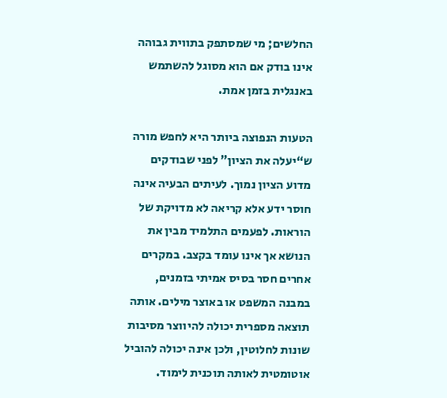החלשים; מי שמסתפק בתווית גבוהה אינו בודק אם הוא מסוגל להשתמש באנגלית בזמן אמת.

הטעות הנפוצה ביותר היא לחפש מורה ש“יעלה את הציון” לפני שבודקים מדוע הציון נמוך. לעיתים הבעיה אינה חוסר ידע אלא קריאה לא מדויקת של הוראות. לפעמים התלמיד מבין את הנושא אך אינו עומד בקצב. במקרים אחרים חסר בסיס אמיתי בזמנים, במבנה המשפט או באוצר מילים. אותה תוצאה מספרית יכולה להיווצר מסיבות שונות לחלוטין, ולכן אינה יכולה להוביל אוטומטית לאותה תוכנית לימוד.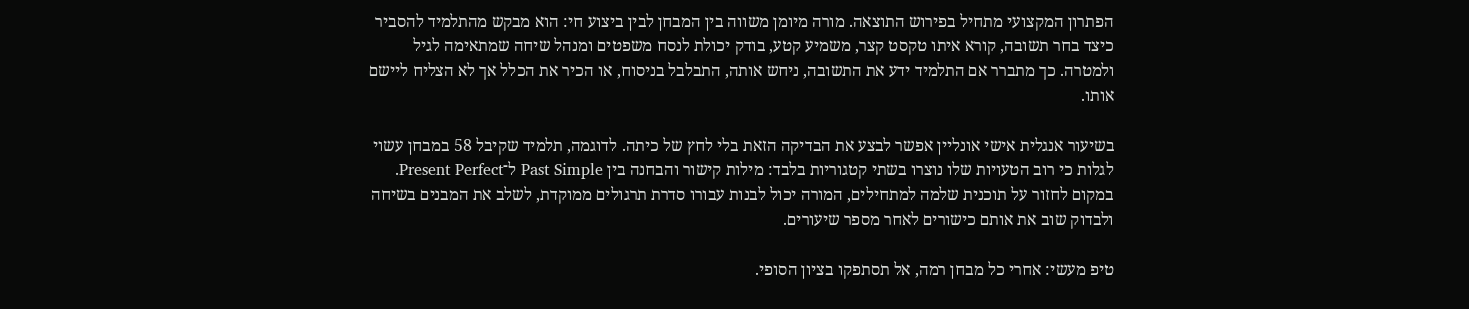הפתרון המקצועי מתחיל בפירוש התוצאה. מורה מיומן משווה בין המבחן לבין ביצוע חי: הוא מבקש מהתלמיד להסביר כיצד בחר תשובה, קורא איתו טקסט קצר, משמיע קטע, בודק יכולת לנסח משפטים ומנהל שיחה שמתאימה לגיל ולמטרה. כך מתברר אם התלמיד ידע את התשובה, ניחש אותה, התבלבל בניסוח, או הכיר את הכלל אך לא הצליח ליישם אותו.

בשיעור אנגלית אישי אונליין אפשר לבצע את הבדיקה הזאת בלי לחץ של כיתה. לדוגמה, תלמיד שקיבל 58 במבחן עשוי לגלות כי רוב הטעויות שלו נוצרו בשתי קטגוריות בלבד: מילות קישור והבחנה בין Past Simple ל־Present Perfect. במקום לחזור על תוכנית שלמה למתחילים, המורה יכול לבנות עבורו סדרת תרגולים ממוקדת, לשלב את המבנים בשיחה ולבדוק שוב את אותם כישורים לאחר מספר שיעורים.

טיפ מעשי: אחרי כל מבחן רמה, אל תסתפקו בציון הסופי.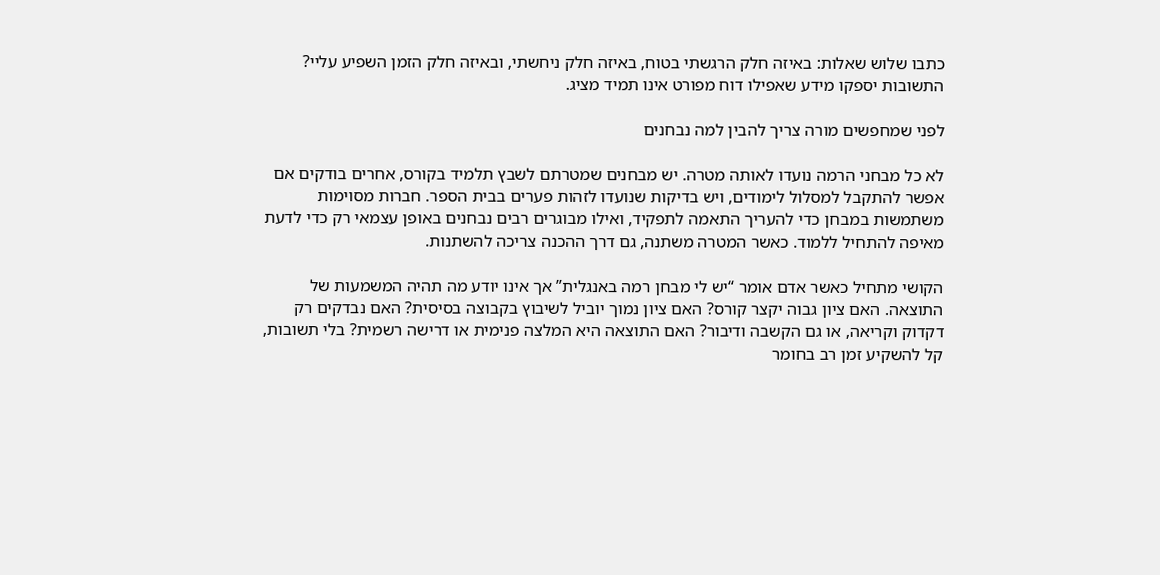כתבו שלוש שאלות: באיזה חלק הרגשתי בטוח, באיזה חלק ניחשתי, ובאיזה חלק הזמן השפיע עליי? התשובות יספקו מידע שאפילו דוח מפורט אינו תמיד מציג.

לפני שמחפשים מורה צריך להבין למה נבחנים

לא כל מבחני הרמה נועדו לאותה מטרה. יש מבחנים שמטרתם לשבץ תלמיד בקורס, אחרים בודקים אם אפשר להתקבל למסלול לימודים, ויש בדיקות שנועדו לזהות פערים בבית הספר. חברות מסוימות משתמשות במבחן כדי להעריך התאמה לתפקיד, ואילו מבוגרים רבים נבחנים באופן עצמאי רק כדי לדעת מאיפה להתחיל ללמוד. כאשר המטרה משתנה, גם דרך ההכנה צריכה להשתנות.

הקושי מתחיל כאשר אדם אומר “יש לי מבחן רמה באנגלית” אך אינו יודע מה תהיה המשמעות של התוצאה. האם ציון גבוה יקצר קורס? האם ציון נמוך יוביל לשיבוץ בקבוצה בסיסית? האם נבדקים רק דקדוק וקריאה, או גם הקשבה ודיבור? האם התוצאה היא המלצה פנימית או דרישה רשמית? בלי תשובות, קל להשקיע זמן רב בחומר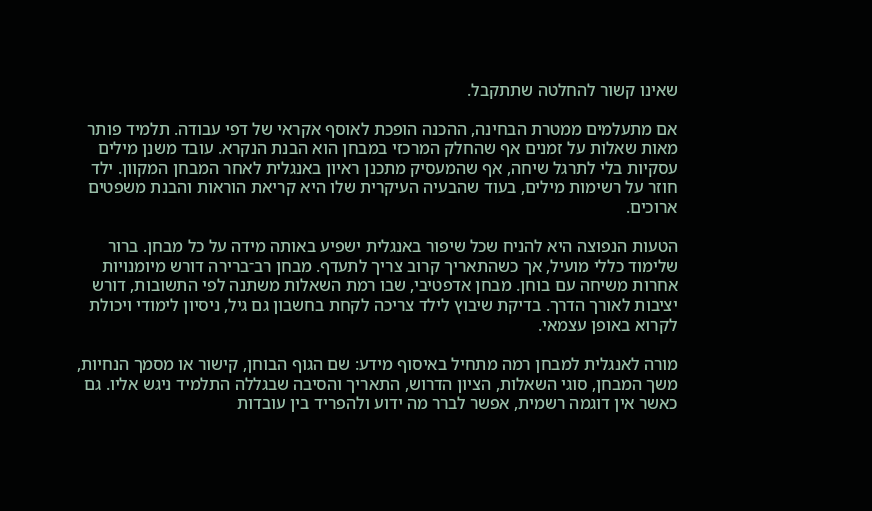שאינו קשור להחלטה שתתקבל.

אם מתעלמים ממטרת הבחינה, ההכנה הופכת לאוסף אקראי של דפי עבודה. תלמיד פותר מאות שאלות על זמנים אף שהחלק המרכזי במבחן הוא הבנת הנקרא. עובד משנן מילים עסקיות בלי לתרגל שיחה, אף שהמעסיק מתכנן ראיון באנגלית לאחר המבחן המקוון. ילד חוזר על רשימות מילים, בעוד שהבעיה העיקרית שלו היא קריאת הוראות והבנת משפטים ארוכים.

הטעות הנפוצה היא להניח שכל שיפור באנגלית ישפיע באותה מידה על כל מבחן. ברור שלימוד כללי מועיל, אך כשהתאריך קרוב צריך לתעדף. מבחן רב־ברירה דורש מיומנויות אחרות משיחה עם בוחן. מבחן אדפטיבי, שבו רמת השאלות משתנה לפי התשובות, דורש יציבות לאורך הדרך. בדיקת שיבוץ לילד צריכה לקחת בחשבון גם גיל, ניסיון לימודי ויכולת לקרוא באופן עצמאי.

מורה לאנגלית למבחן רמה מתחיל באיסוף מידע: שם הגוף הבוחן, קישור או מסמך הנחיות, משך המבחן, סוגי השאלות, הציון הדרוש, התאריך והסיבה שבגללה התלמיד ניגש אליו. גם כאשר אין דוגמה רשמית, אפשר לברר מה ידוע ולהפריד בין עובדות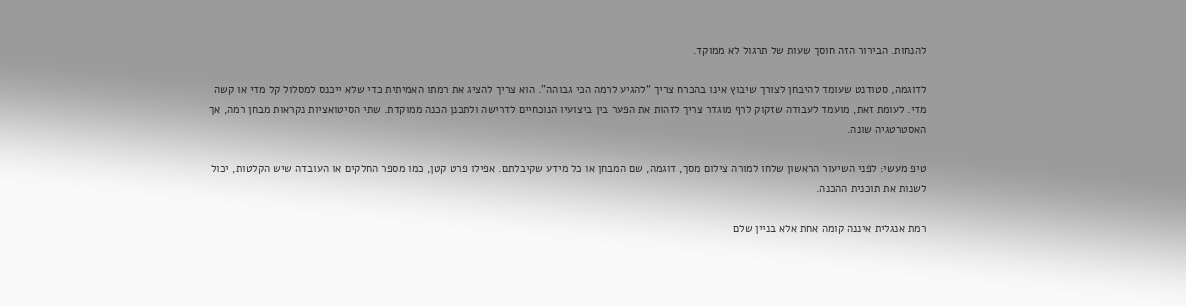להנחות. הבירור הזה חוסך שעות של תרגול לא ממוקד.

לדוגמה, סטודנט שעומד להיבחן לצורך שיבוץ אינו בהכרח צריך “להגיע לרמה הכי גבוהה”. הוא צריך להציג את רמתו האמיתית כדי שלא ייכנס למסלול קל מדי או קשה מדי. לעומת זאת, מועמד לעבודה שזקוק לרף מוגדר צריך לזהות את הפער בין ביצועיו הנוכחיים לדרישה ולתכנן הכנה ממוקדת. שתי הסיטואציות נקראות מבחן רמה, אך האסטרטגיה שונה.

טיפ מעשי: לפני השיעור הראשון שלחו למורה צילום מסך, דוגמה, שם המבחן או כל מידע שקיבלתם. אפילו פרט קטן, כמו מספר החלקים או העובדה שיש הקלטות, יכול לשנות את תוכנית ההכנה.

רמת אנגלית איננה קומה אחת אלא בניין שלם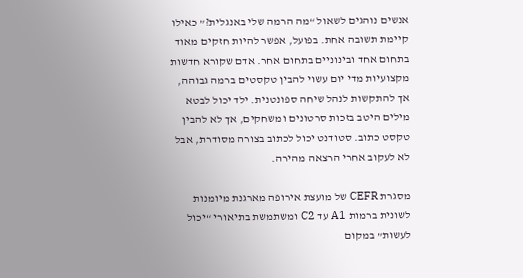אנשים נוהגים לשאול “מה הרמה שלי באנגלית?” כאילו קיימת תשובה אחת. בפועל, אפשר להיות חזקים מאוד בתחום אחד ובינוניים בתחום אחר. אדם שקורא חדשות מקצועיות מדי יום עשוי להבין טקסטים ברמה גבוהה, אך להתקשות לנהל שיחה ספונטנית. ילד יכול לבטא מילים היטב בזכות סרטונים ומשחקים, אך לא להבין טקסט כתוב. סטודנט יכול לכתוב בצורה מסודרת, אבל לא לעקוב אחרי הרצאה מהירה.

מסגרת CEFR של מועצת אירופה מארגנת מיומנות לשונית ברמות A1 עד C2 ומשתמשת בתיאורי “יכול לעשות” במקום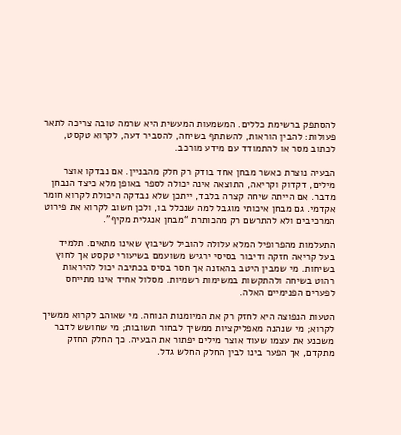להסתפק ברשימת כללים. המשמעות המעשית היא שרמה טובה צריכה לתאר פעולות: להבין הוראות, להשתתף בשיחה, להסביר דעה, לקרוא טקסט, לכתוב מסר או להתמודד עם מידע מורכב.

הבעיה נוצרת כאשר מבחן אחד בודק רק חלק מהבניין. אם נבדקו אוצר מילים, דקדוק וקריאה, התוצאה אינה יכולה לספר באופן מלא כיצד הנבחן מדבר. אם הייתה שיחה קצרה בלבד, ייתכן שלא נבדקה היכולת לקרוא חומר אקדמי. גם מבחן איכותי מוגבל למה שנכלל בו, ולכן חשוב לקרוא את פירוט המרכיבים ולא להתרשם רק מהכותרת “מבחן אנגלית מקיף”.

התעלמות מהפרופיל המלא עלולה להוביל לשיבוץ שאינו מתאים. תלמיד בעל קריאה חזקה ודיבור בסיסי ירגיש משועמם בשיעורי טקסט אך לחוץ בשיחות. מי שמבין היטב בהאזנה אך חסר בסיס בכתיבה יכול להיראות רהוט בשיחה ולהתקשות במשימות רשמיות. מסלול אחיד אינו מתייחס לפערים הפנימיים האלה.

הטעות הנפוצה היא לחזק רק את המיומנות הנוחה. מי שאוהב לקרוא ממשיך לקרוא; מי שנהנה מאפליקציות ממשיך לבחור תשובות; מי שחושש לדבר משכנע את עצמו שעוד אוצר מילים יפתור את הבעיה. כך החלק החזק מתקדם, אך הפער בינו לבין החלק החלש גדל.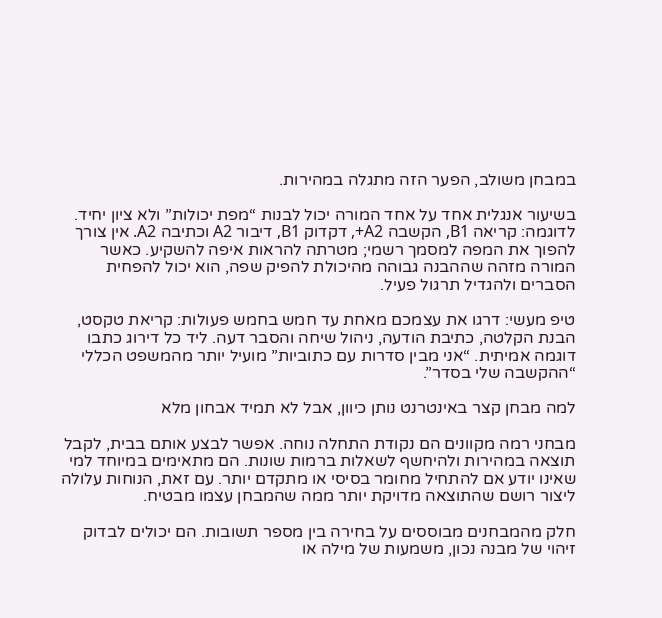במבחן משולב, הפער הזה מתגלה במהירות.

בשיעור אנגלית אחד על אחד המורה יכול לבנות “מפת יכולות” ולא ציון יחיד. לדוגמה: קריאה B1, הקשבה A2+, דקדוק B1, דיבור A2 וכתיבה A2. אין צורך להפוך את המפה למסמך רשמי; מטרתה להראות איפה להשקיע. כאשר המורה מזהה שההבנה גבוהה מהיכולת להפיק שפה, הוא יכול להפחית הסברים ולהגדיל תרגול פעיל.

טיפ מעשי: דרגו את עצמכם מאחת עד חמש בחמש פעולות: קריאת טקסט, הבנת הקלטה, כתיבת הודעה, ניהול שיחה והסבר דעה. ליד כל דירוג כתבו דוגמה אמיתית. “אני מבין סדרות עם כתוביות” מועיל יותר מהמשפט הכללי “ההקשבה שלי בסדר”.

למה מבחן קצר באינטרנט נותן כיוון, אבל לא תמיד אבחון מלא

מבחני רמה מקוונים הם נקודת התחלה נוחה. אפשר לבצע אותם בבית, לקבל תוצאה במהירות ולהיחשף לשאלות ברמות שונות. הם מתאימים במיוחד למי שאינו יודע אם להתחיל מחומר בסיסי או מתקדם יותר. עם זאת, הנוחות עלולה ליצור רושם שהתוצאה מדויקת יותר ממה שהמבחן עצמו מבטיח.

חלק מהמבחנים מבוססים על בחירה בין מספר תשובות. הם יכולים לבדוק זיהוי של מבנה נכון, משמעות של מילה או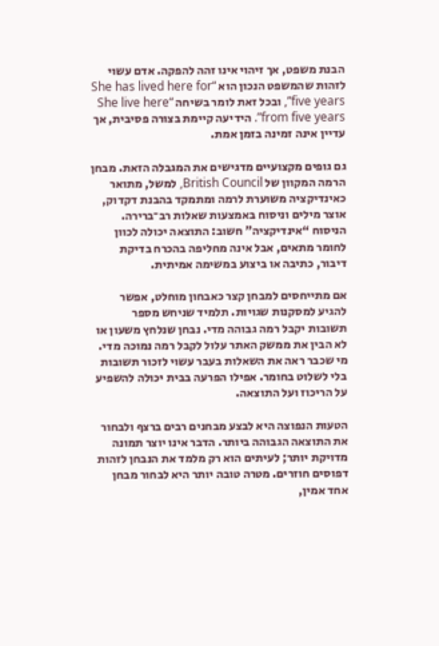הבנת משפט, אך זיהוי אינו זהה להפקה. אדם עשוי לזהות שהמשפט הנכון הוא “She has lived here for five years”, ובכל זאת לומר בשיחה “She live here from five years”. הידיעה קיימת בצורה פסיבית, אך עדיין אינה זמינה בזמן אמת.

גם גופים מקצועיים מדגישים את המגבלה הזאת. מבחן הרמה המקוון של British Council, למשל, מתואר כאינדיקציה משוערת לרמה ומתמקד בהבנת דקדוק, אוצר מילים וניסוח באמצעות שאלות רב־ברירה. הניסוח “אינדיקציה” חשוב: התוצאה יכולה לכוון לחומר מתאים, אבל אינה מחליפה בהכרח בדיקת דיבור, כתיבה או ביצוע במשימה אמיתית.

אם מתייחסים למבחן קצר כאבחון מוחלט, אפשר להגיע למסקנות שגויות. תלמיד שניחש מספר תשובות יקבל רמה גבוהה מדי. נבחן שנלחץ משעון או לא הבין את ממשק האתר עלול לקבל רמה נמוכה מדי. מי שכבר ראה את השאלות בעבר עשוי לזכור תשובות בלי לשלוט בחומר. אפילו הפרעה בבית יכולה להשפיע על הריכוז ועל התוצאה.

הטעות הנפוצה היא לבצע מבחנים רבים ברצף ולבחור את התוצאה הגבוהה ביותר. הדבר אינו יוצר תמונה מדויקת יותר; לעיתים הוא רק מלמד את הנבחן לזהות דפוסים חוזרים. מטרה טובה יותר היא לבחור מבחן אחד אמין,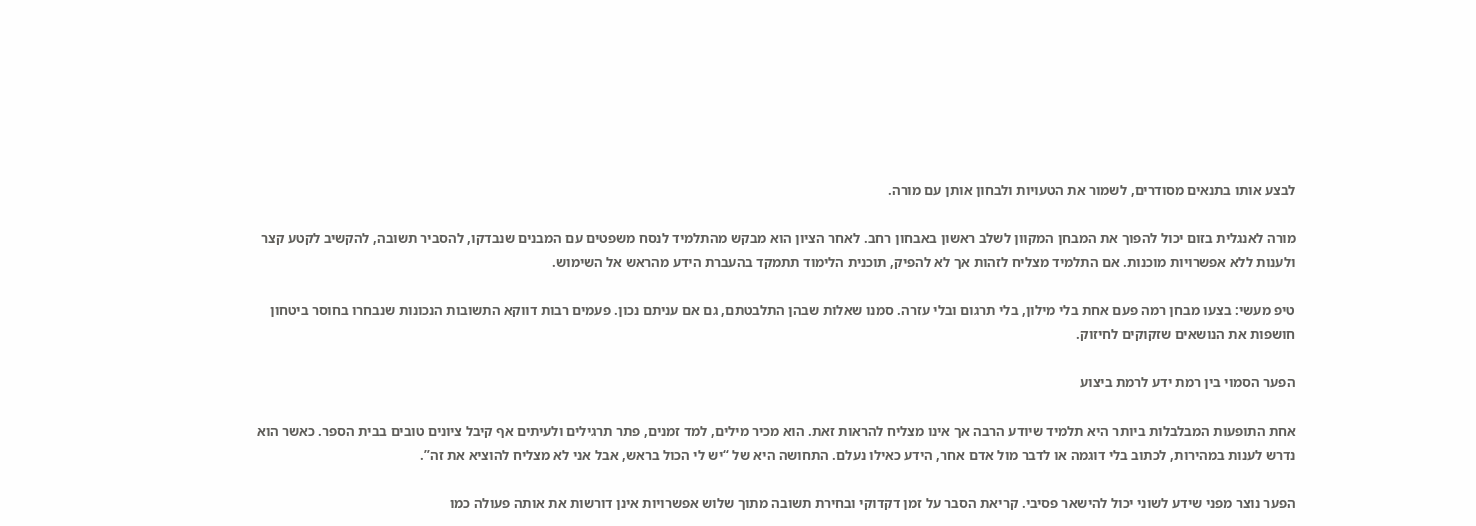לבצע אותו בתנאים מסודרים, לשמור את הטעויות ולבחון אותן עם מורה.

מורה לאנגלית בזום יכול להפוך את המבחן המקוון לשלב ראשון באבחון רחב. לאחר הציון הוא מבקש מהתלמיד לנסח משפטים עם המבנים שנבדקו, להסביר תשובה, להקשיב לקטע קצר ולענות ללא אפשרויות מוכנות. אם התלמיד מצליח לזהות אך לא להפיק, תוכנית הלימוד תתמקד בהעברת הידע מהראש אל השימוש.

טיפ מעשי: בצעו מבחן רמה פעם אחת בלי מילון, בלי תרגום ובלי עזרה. סמנו שאלות שבהן התלבטתם, גם אם עניתם נכון. פעמים רבות דווקא התשובות הנכונות שנבחרו בחוסר ביטחון חושפות את הנושאים שזקוקים לחיזוק.

הפער הסמוי בין רמת ידע לרמת ביצוע

אחת התופעות המבלבלות ביותר היא תלמיד שיודע הרבה אך אינו מצליח להראות זאת. הוא מכיר מילים, למד זמנים, פתר תרגילים ולעיתים אף קיבל ציונים טובים בבית הספר. כאשר הוא נדרש לענות במהירות, לכתוב בלי דוגמה או לדבר מול אדם אחר, הידע כאילו נעלם. התחושה היא של “יש לי הכול בראש, אבל אני לא מצליח להוציא את זה”.

הפער נוצר מפני שידע לשוני יכול להישאר פסיבי. קריאת הסבר על זמן דקדוקי ובחירת תשובה מתוך שלוש אפשרויות אינן דורשות את אותה פעולה כמו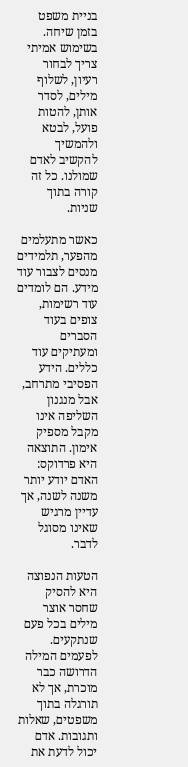בניית משפט בזמן שיחה. בשימוש אמיתי צריך לבחור רעיון, לשלוף מילים, לסדר אותן, להטות פועל, לבטא ולהמשיך להקשיב לאדם שמולנו. כל זה קורה בתוך שניות.

כאשר מתעלמים מהפער, תלמידים מנסים לצבור עוד מידע. הם לומדים עוד רשימות, צופים בעוד הסברים ומעתיקים עוד כללים. הידע הפסיבי מתרחב, אבל מנגנון השליפה אינו מקבל מספיק אימון. התוצאה היא פרדוקס: האדם יודע יותר משנה לשנה, אך עדיין מרגיש שאינו מסוגל לדבר.

הטעות הנפוצה היא להסיק שחסר אוצר מילים בכל פעם שנתקעים. לפעמים המילה הדרושה כבר מוכרת, אך לא תורגלה בתוך משפטים, שאלות ותגובות. אדם יכול לדעת את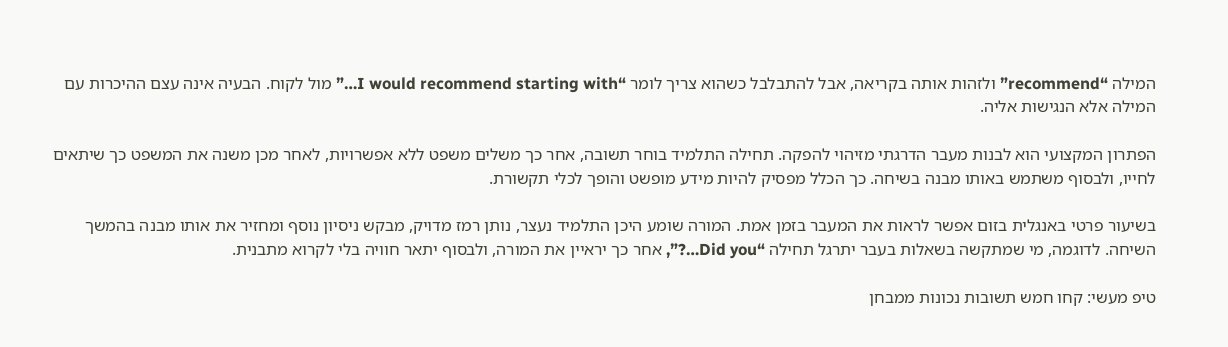המילה “recommend” ולזהות אותה בקריאה, אבל להתבלבל כשהוא צריך לומר “I would recommend starting with…” מול לקוח. הבעיה אינה עצם ההיכרות עם המילה אלא הנגישות אליה.

הפתרון המקצועי הוא לבנות מעבר הדרגתי מזיהוי להפקה. תחילה התלמיד בוחר תשובה, אחר כך משלים משפט ללא אפשרויות, לאחר מכן משנה את המשפט כך שיתאים לחייו, ולבסוף משתמש באותו מבנה בשיחה. כך הכלל מפסיק להיות מידע מופשט והופך לכלי תקשורת.

בשיעור פרטי באנגלית בזום אפשר לראות את המעבר בזמן אמת. המורה שומע היכן התלמיד נעצר, נותן רמז מדויק, מבקש ניסיון נוסף ומחזיר את אותו מבנה בהמשך השיחה. לדוגמה, מי שמתקשה בשאלות בעבר יתרגל תחילה “Did you…?”, אחר כך יראיין את המורה, ולבסוף יתאר חוויה בלי לקרוא מתבנית.

טיפ מעשי: קחו חמש תשובות נכונות ממבחן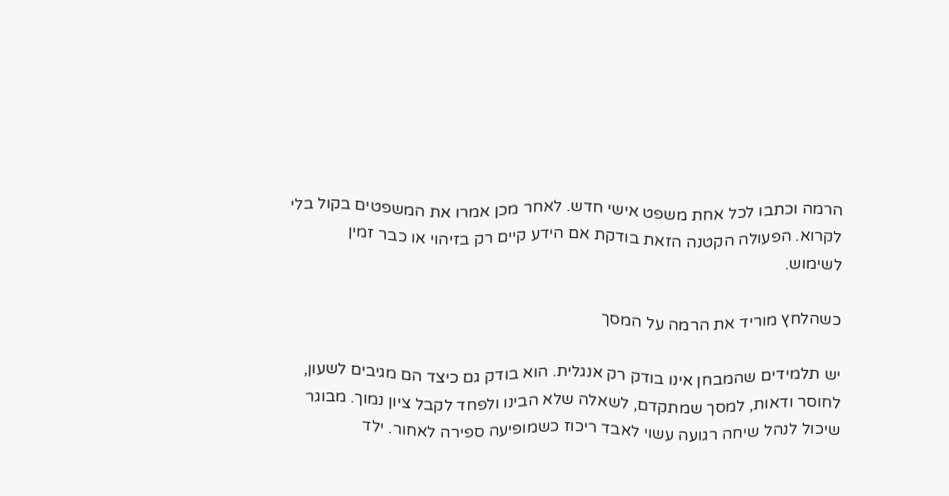הרמה וכתבו לכל אחת משפט אישי חדש. לאחר מכן אמרו את המשפטים בקול בלי לקרוא. הפעולה הקטנה הזאת בודקת אם הידע קיים רק בזיהוי או כבר זמין לשימוש.

כשהלחץ מוריד את הרמה על המסך

יש תלמידים שהמבחן אינו בודק רק אנגלית. הוא בודק גם כיצד הם מגיבים לשעון, לחוסר ודאות, למסך שמתקדם, לשאלה שלא הבינו ולפחד לקבל ציון נמוך. מבוגר שיכול לנהל שיחה רגועה עשוי לאבד ריכוז כשמופיעה ספירה לאחור. ילד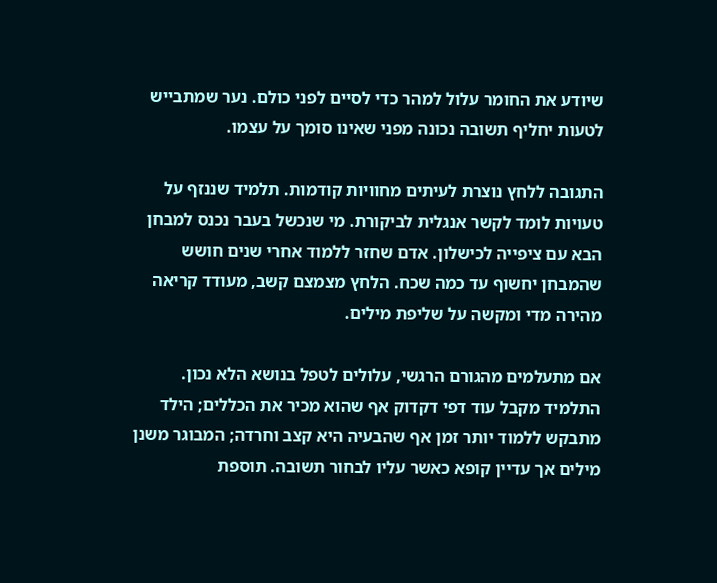שיודע את החומר עלול למהר כדי לסיים לפני כולם. נער שמתבייש לטעות יחליף תשובה נכונה מפני שאינו סומך על עצמו.

התגובה ללחץ נוצרת לעיתים מחוויות קודמות. תלמיד שננזף על טעויות לומד לקשר אנגלית לביקורת. מי שנכשל בעבר נכנס למבחן הבא עם ציפייה לכישלון. אדם שחזר ללמוד אחרי שנים חושש שהמבחן יחשוף עד כמה שכח. הלחץ מצמצם קשב, מעודד קריאה מהירה מדי ומקשה על שליפת מילים.

אם מתעלמים מהגורם הרגשי, עלולים לטפל בנושא הלא נכון. התלמיד מקבל עוד דפי דקדוק אף שהוא מכיר את הכללים; הילד מתבקש ללמוד יותר זמן אף שהבעיה היא קצב וחרדה; המבוגר משנן מילים אך עדיין קופא כאשר עליו לבחור תשובה. תוספת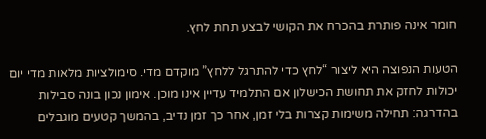חומר אינה פותרת בהכרח את הקושי לבצע תחת לחץ.

הטעות הנפוצה היא ליצור “לחץ כדי להתרגל ללחץ” מוקדם מדי. סימולציות מלאות מדי יום יכולות לחזק את תחושת הכישלון אם התלמיד עדיין אינו מוכן. אימון נכון בונה סבילות בהדרגה: תחילה משימות קצרות בלי זמן, אחר כך זמן נדיב, בהמשך קטעים מוגבלים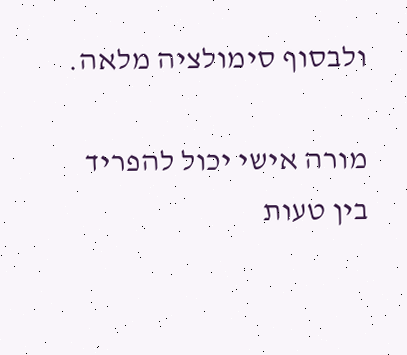ולבסוף סימולציה מלאה.

מורה אישי יכול להפריד בין טעות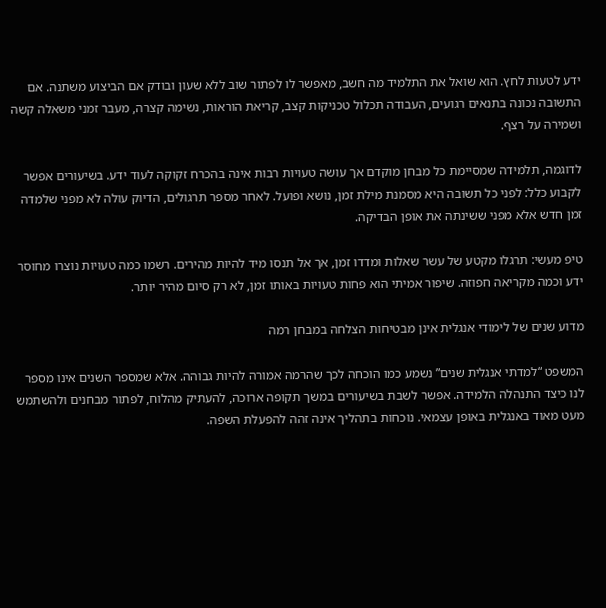ידע לטעות לחץ. הוא שואל את התלמיד מה חשב, מאפשר לו לפתור שוב ללא שעון ובודק אם הביצוע משתנה. אם התשובה נכונה בתנאים רגועים, העבודה תכלול טכניקות קצב, קריאת הוראות, נשימה קצרה, מעבר זמני משאלה קשה ושמירה על רצף.

לדוגמה, תלמידה שמסיימת כל מבחן מוקדם אך עושה טעויות רבות אינה בהכרח זקוקה לעוד ידע. בשיעורים אפשר לקבוע כלל: לפני כל תשובה היא מסמנת מילת זמן, נושא ופועל. לאחר מספר תרגולים, הדיוק עולה לא מפני שלמדה זמן חדש אלא מפני ששינתה את אופן הבדיקה.

טיפ מעשי: תרגלו מקטע של עשר שאלות ומדדו זמן, אך אל תנסו מיד להיות מהירים. רשמו כמה טעויות נוצרו מחוסר ידע וכמה מקריאה חפוזה. שיפור אמיתי הוא פחות טעויות באותו זמן, לא רק סיום מהיר יותר.

מדוע שנים של לימודי אנגלית אינן מבטיחות הצלחה במבחן רמה

המשפט “למדתי אנגלית שנים” נשמע כמו הוכחה לכך שהרמה אמורה להיות גבוהה. אלא שמספר השנים אינו מספר לנו כיצד התנהלה הלמידה. אפשר לשבת בשיעורים במשך תקופה ארוכה, להעתיק מהלוח, לפתור מבחנים ולהשתמש מעט מאוד באנגלית באופן עצמאי. נוכחות בתהליך אינה זהה להפעלת השפה.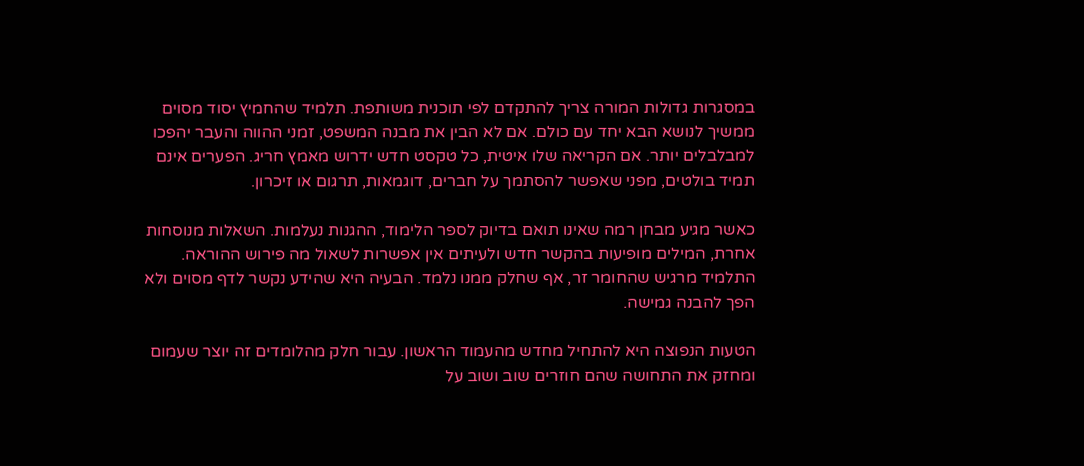במסגרות גדולות המורה צריך להתקדם לפי תוכנית משותפת. תלמיד שהחמיץ יסוד מסוים ממשיך לנושא הבא יחד עם כולם. אם לא הבין את מבנה המשפט, זמני ההווה והעבר יהפכו למבלבלים יותר. אם הקריאה שלו איטית, כל טקסט חדש ידרוש מאמץ חריג. הפערים אינם תמיד בולטים, מפני שאפשר להסתמך על חברים, דוגמאות, תרגום או זיכרון.

כאשר מגיע מבחן רמה שאינו תואם בדיוק לספר הלימוד, ההגנות נעלמות. השאלות מנוסחות אחרת, המילים מופיעות בהקשר חדש ולעיתים אין אפשרות לשאול מה פירוש ההוראה. התלמיד מרגיש שהחומר זר, אף שחלק ממנו נלמד. הבעיה היא שהידע נקשר לדף מסוים ולא הפך להבנה גמישה.

הטעות הנפוצה היא להתחיל מחדש מהעמוד הראשון. עבור חלק מהלומדים זה יוצר שעמום ומחזק את התחושה שהם חוזרים שוב ושוב על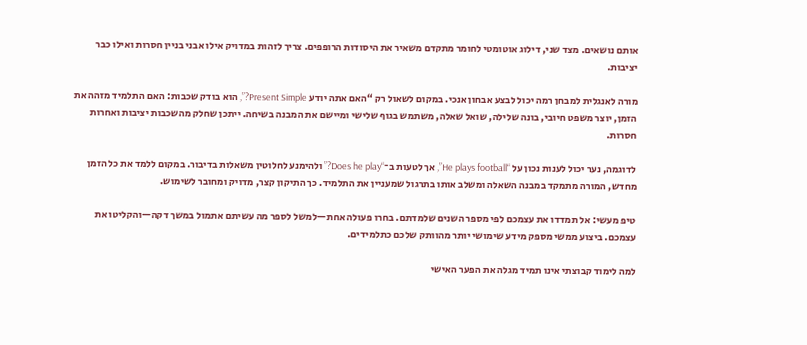אותם נושאים. מצד שני, דילוג אוטומטי לחומר מתקדם משאיר את היסודות הרופפים. צריך לזהות במדויק אילו אבני בניין חסרות ואילו כבר יציבות.

מורה לאנגלית למבחן רמה יכול לבצע אבחון אנכי. במקום לשאול רק “האם אתה יודע Present Simple?”, הוא בודק שכבות: האם התלמיד מזהה את הזמן, יוצר משפט חיובי, בונה שלילה, שואל שאלה, משתמש בגוף שלישי ומיישם את המבנה בשיחה. ייתכן שחלק מהשכבות יציבות ואחרות חסרות.

לדוגמה, נער יכול לענות נכון על “He plays football”, אך לטעות ב־“Does he play?” ולהימנע לחלוטין משאלות בדיבור. במקום ללמד את כל הזמן מחדש, המורה מתמקד במבנה השאלה ומשלב אותו בתרגול שמעניין את התלמיד. כך התיקון קצר, מדויק ומחובר לשימוש.

טיפ מעשי: אל תמדדו את עצמכם לפי מספר השנים שלמדתם. בחרו פעולה אחת—למשל לספר מה עשיתם אתמול במשך דקה—והקליטו את עצמכם. ביצוע ממשי מספק מידע שימושי יותר מהוותק שלכם כתלמידים.

למה לימוד קבוצתי אינו תמיד מגלה את הפער האישי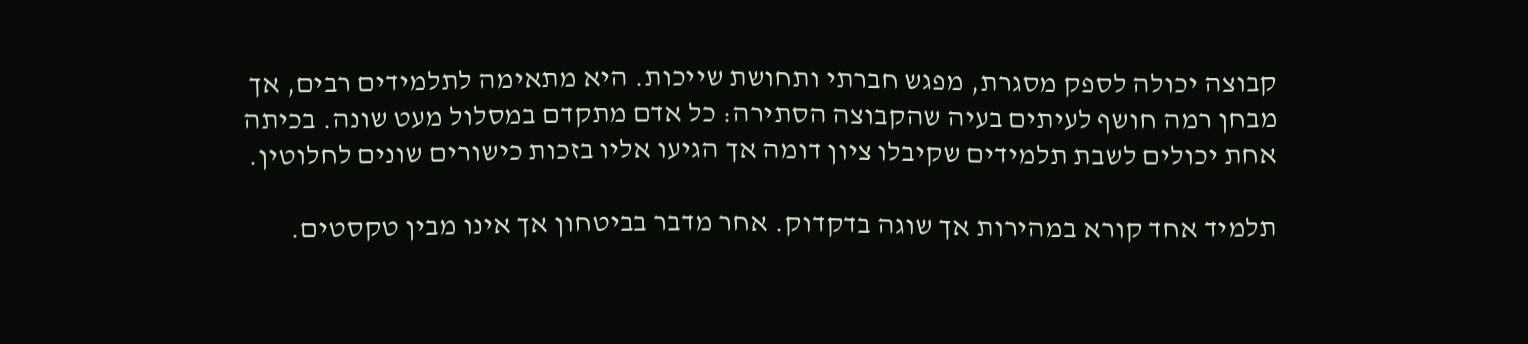קבוצה יכולה לספק מסגרת, מפגש חברתי ותחושת שייכות. היא מתאימה לתלמידים רבים, אך מבחן רמה חושף לעיתים בעיה שהקבוצה הסתירה: כל אדם מתקדם במסלול מעט שונה. בכיתה אחת יכולים לשבת תלמידים שקיבלו ציון דומה אך הגיעו אליו בזכות כישורים שונים לחלוטין.

תלמיד אחד קורא במהירות אך שוגה בדקדוק. אחר מדבר בביטחון אך אינו מבין טקסטים.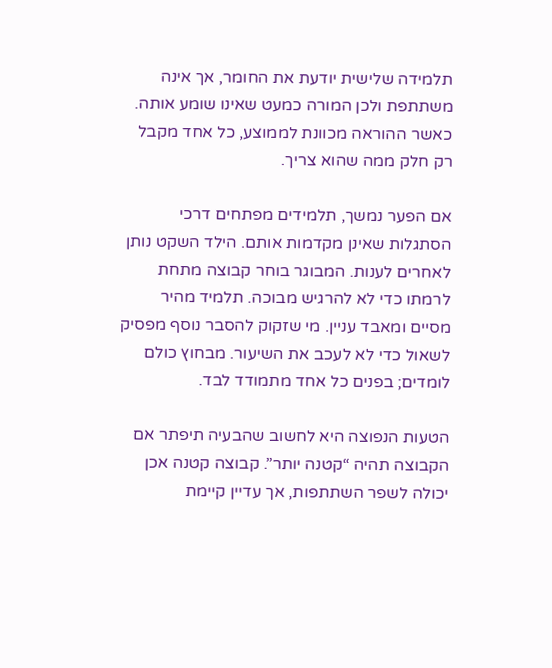תלמידה שלישית יודעת את החומר, אך אינה משתתפת ולכן המורה כמעט שאינו שומע אותה. כאשר ההוראה מכוונת לממוצע, כל אחד מקבל רק חלק ממה שהוא צריך.

אם הפער נמשך, תלמידים מפתחים דרכי הסתגלות שאינן מקדמות אותם. הילד השקט נותן לאחרים לענות. המבוגר בוחר קבוצה מתחת לרמתו כדי לא להרגיש מבוכה. תלמיד מהיר מסיים ומאבד עניין. מי שזקוק להסבר נוסף מפסיק לשאול כדי לא לעכב את השיעור. מבחוץ כולם לומדים; בפנים כל אחד מתמודד לבד.

הטעות הנפוצה היא לחשוב שהבעיה תיפתר אם הקבוצה תהיה “קטנה יותר”. קבוצה קטנה אכן יכולה לשפר השתתפות, אך עדיין קיימת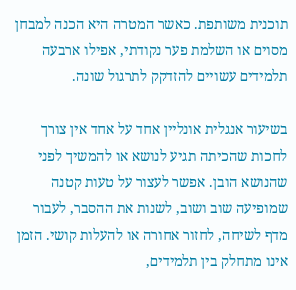תוכנית משותפת. כאשר המטרה היא הכנה למבחן מסוים או השלמת פער נקודתי, אפילו ארבעה תלמידים עשויים להזדקק לתרגול שונה.

בשיעור אנגלית אונליין אחד על אחד אין צורך לחכות שהכיתה תגיע לנושא או להמשיך לפני שהנושא הובן. אפשר לעצור על טעות קטנה שמופיעה שוב ושוב, לשנות את ההסבר, לעבור מדף לשיחה, לחזור אחורה או להעלות קושי. הזמן אינו מתחלק בין תלמידים,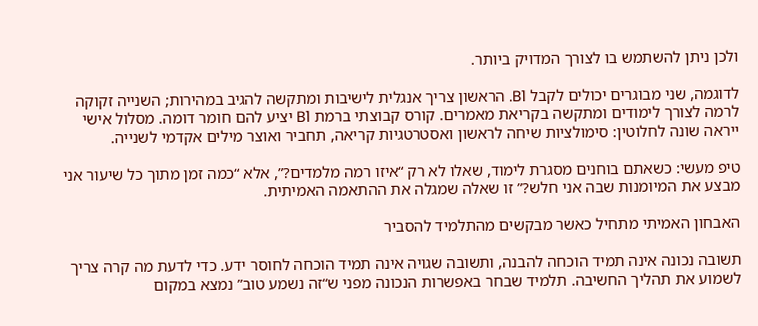ולכן ניתן להשתמש בו לצורך המדויק ביותר.

לדוגמה, שני מבוגרים יכולים לקבל B1. הראשון צריך אנגלית לישיבות ומתקשה להגיב במהירות; השנייה זקוקה לרמה לצורך לימודים ומתקשה בקריאת מאמרים. קורס קבוצתי ברמת B1 יציע להם חומר דומה. מסלול אישי ייראה שונה לחלוטין: סימולציות שיחה לראשון ואסטרטגיות קריאה, תחביר ואוצר מילים אקדמי לשנייה.

טיפ מעשי: כשאתם בוחנים מסגרת לימוד, שאלו לא רק “איזו רמה מלמדים?”, אלא “כמה זמן מתוך כל שיעור אני מבצע את המיומנות שבה אני חלש?” זו שאלה שמגלה את ההתאמה האמיתית.

האבחון האמיתי מתחיל כאשר מבקשים מהתלמיד להסביר

תשובה נכונה אינה תמיד הוכחה להבנה, ותשובה שגויה אינה תמיד הוכחה לחוסר ידע. כדי לדעת מה קרה צריך לשמוע את תהליך החשיבה. תלמיד שבחר באפשרות הנכונה מפני ש“זה נשמע טוב” נמצא במקום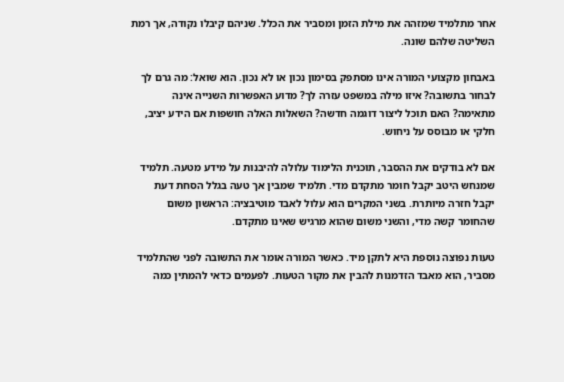אחר מתלמיד שמזהה את מילת הזמן ומסביר את הכלל. שניהם קיבלו נקודה, אך רמת השליטה שלהם שונה.

באבחון מקצועי המורה אינו מסתפק בסימון נכון או לא נכון. הוא שואל: מה גרם לך לבחור בתשובה? איזו מילה במשפט עזרה לך? מדוע האפשרות השנייה אינה מתאימה? האם תוכל ליצור דוגמה חדשה? השאלות האלה חושפות אם הידע יציב, חלקי או מבוסס על ניחוש.

אם לא בודקים את ההסבר, תוכנית הלימוד עלולה להיבנות על מידע מטעה. תלמיד שמנחש היטב יקבל חומר מתקדם מדי. תלמיד שמבין אך טעה בגלל הסחת דעת יקבל חזרה מיותרת. בשני המקרים הוא עלול לאבד מוטיבציה: הראשון משום שהחומר קשה מדי, והשני משום שהוא מרגיש שאינו מתקדם.

טעות נפוצה נוספת היא לתקן מיד. כאשר המורה אומר את התשובה לפני שהתלמיד מסביר, הוא מאבד הזדמנות להבין את מקור הטעות. לפעמים כדאי להמתין כמה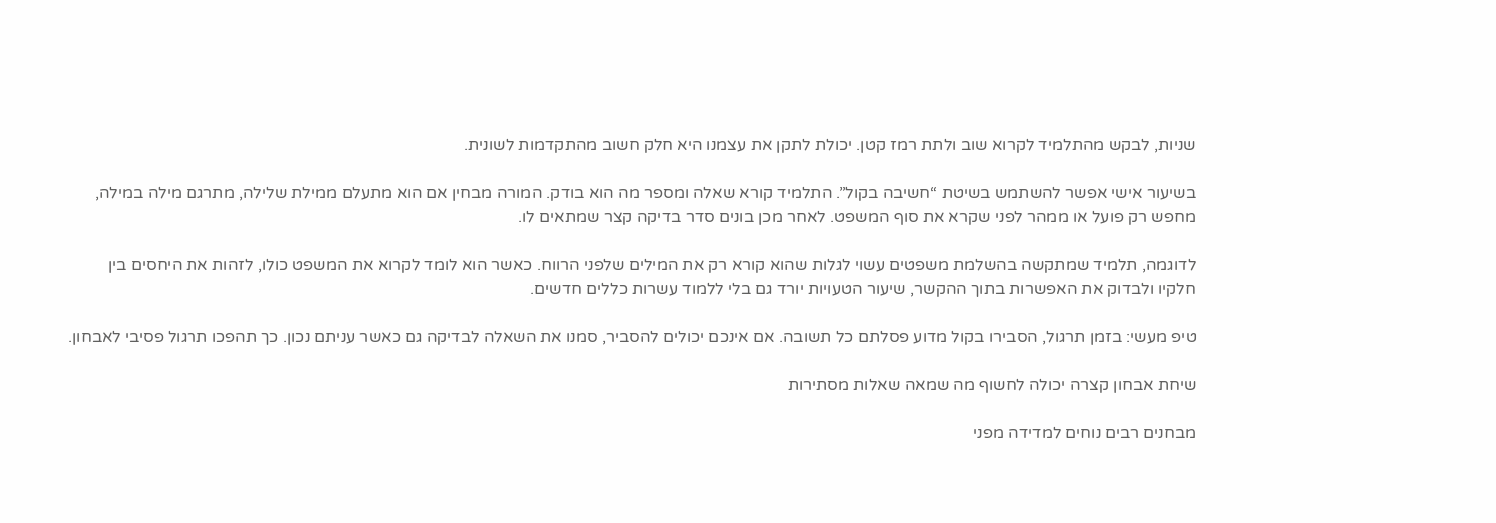שניות, לבקש מהתלמיד לקרוא שוב ולתת רמז קטן. יכולת לתקן את עצמנו היא חלק חשוב מהתקדמות לשונית.

בשיעור אישי אפשר להשתמש בשיטת “חשיבה בקול”. התלמיד קורא שאלה ומספר מה הוא בודק. המורה מבחין אם הוא מתעלם ממילת שלילה, מתרגם מילה במילה, מחפש רק פועל או ממהר לפני שקרא את סוף המשפט. לאחר מכן בונים סדר בדיקה קצר שמתאים לו.

לדוגמה, תלמיד שמתקשה בהשלמת משפטים עשוי לגלות שהוא קורא רק את המילים שלפני הרווח. כאשר הוא לומד לקרוא את המשפט כולו, לזהות את היחסים בין חלקיו ולבדוק את האפשרות בתוך ההקשר, שיעור הטעויות יורד גם בלי ללמוד עשרות כללים חדשים.

טיפ מעשי: בזמן תרגול, הסבירו בקול מדוע פסלתם כל תשובה. אם אינכם יכולים להסביר, סמנו את השאלה לבדיקה גם כאשר עניתם נכון. כך תהפכו תרגול פסיבי לאבחון.

שיחת אבחון קצרה יכולה לחשוף מה שמאה שאלות מסתירות

מבחנים רבים נוחים למדידה מפני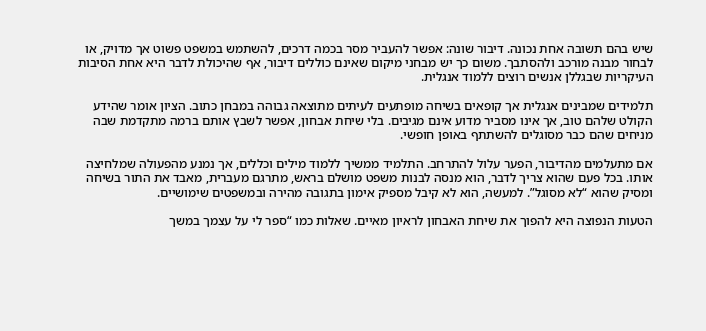שיש בהם תשובה אחת נכונה. דיבור שונה: אפשר להעביר מסר בכמה דרכים, להשתמש במשפט פשוט אך מדויק, או לבחור מבנה מורכב ולהסתבך. משום כך יש מבחני מיקום שאינם כוללים דיבור, אף שהיכולת לדבר היא אחת הסיבות העיקריות שבגללן אנשים רוצים ללמוד אנגלית.

תלמידים שמבינים אנגלית אך קופאים בשיחה מופתעים לעיתים מתוצאה גבוהה במבחן כתוב. הציון אומר שהידע הקולט שלהם טוב, אך אינו מסביר מדוע אינם מגיבים. בלי שיחת אבחון, אפשר לשבץ אותם ברמה מתקדמת שבה מניחים שהם כבר מסוגלים להשתתף באופן חופשי.

אם מתעלמים מהדיבור, הפער עלול להתרחב. התלמיד ממשיך ללמוד מילים וכללים, אך נמנע מהפעולה שמלחיצה אותו. בכל פעם שהוא צריך לדבר, הוא מנסה לבנות משפט מושלם בראש, מתרגם מעברית, מאבד את התור בשיחה ומסיק שהוא “לא מסוגל”. למעשה, הוא לא קיבל מספיק אימון בתגובה מהירה ובמשפטים שימושיים.

הטעות הנפוצה היא להפוך את שיחת האבחון לראיון מאיים. שאלות כמו “ספר לי על עצמך במשך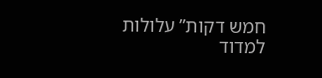חמש דקות” עלולות למדוד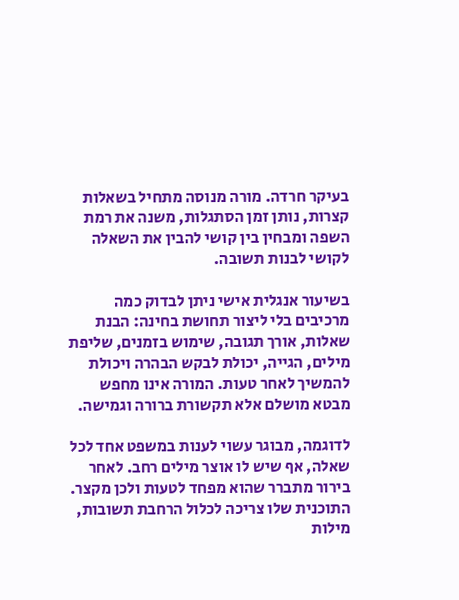בעיקר חרדה. מורה מנוסה מתחיל בשאלות קצרות, נותן זמן הסתגלות, משנה את רמת השפה ומבחין בין קושי להבין את השאלה לקושי לבנות תשובה.

בשיעור אנגלית אישי ניתן לבדוק כמה מרכיבים בלי ליצור תחושת בחינה: הבנת שאלות, אורך תגובה, שימוש בזמנים, שליפת מילים, הגייה, יכולת לבקש הבהרה ויכולת להמשיך לאחר טעות. המורה אינו מחפש מבטא מושלם אלא תקשורת ברורה וגמישה.

לדוגמה, מבוגר עשוי לענות במשפט אחד לכל שאלה, אף שיש לו אוצר מילים רחב. לאחר בירור מתברר שהוא מפחד לטעות ולכן מקצר. התוכנית שלו צריכה לכלול הרחבת תשובות, מילות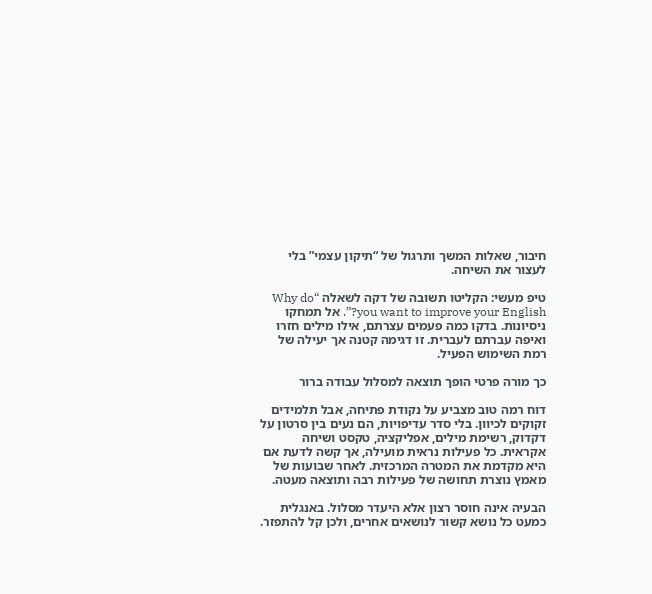חיבור, שאלות המשך ותרגול של “תיקון עצמי” בלי לעצור את השיחה.

טיפ מעשי: הקליטו תשובה של דקה לשאלה “Why do you want to improve your English?”. אל תמחקו ניסיונות. בדקו כמה פעמים עצרתם, אילו מילים חזרו ואיפה עברתם לעברית. זו דגימה קטנה אך יעילה של רמת השימוש הפעיל.

כך מורה פרטי הופך תוצאה למסלול עבודה ברור

דוח רמה טוב מצביע על נקודת פתיחה, אבל תלמידים זקוקים לכיוון. בלי סדר עדיפויות, הם נעים בין סרטון על דקדוק, רשימת מילים, אפליקציה, טקסט ושיחה אקראית. כל פעילות נראית מועילה, אך קשה לדעת אם היא מקדמת את המטרה המרכזית. לאחר שבועות של מאמץ נוצרת תחושה של פעילות רבה ותוצאה מעטה.

הבעיה אינה חוסר רצון אלא היעדר מסלול. באנגלית כמעט כל נושא קשור לנושאים אחרים, ולכן קל להתפזר.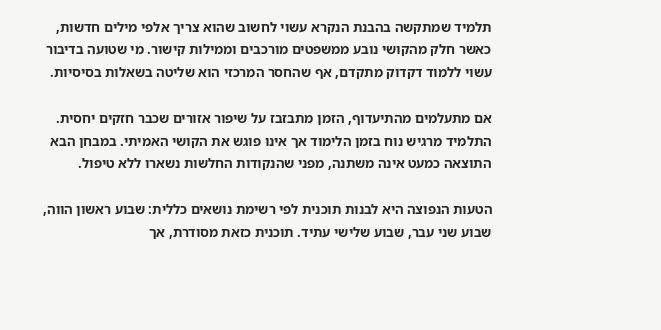תלמיד שמתקשה בהבנת הנקרא עשוי לחשוב שהוא צריך אלפי מילים חדשות, כאשר חלק מהקושי נובע ממשפטים מורכבים וממילות קישור. מי שטועה בדיבור עשוי ללמוד דקדוק מתקדם, אף שהחסר המרכזי הוא שליטה בשאלות בסיסיות.

אם מתעלמים מהתיעדוף, הזמן מתבזבז על שיפור אזורים שכבר חזקים יחסית. התלמיד מרגיש נוח בזמן הלימוד אך אינו פוגש את הקושי האמיתי. במבחן הבא התוצאה כמעט אינה משתנה, מפני שהנקודות החלשות נשארו ללא טיפול.

הטעות הנפוצה היא לבנות תוכנית לפי רשימת נושאים כללית: שבוע ראשון הווה, שבוע שני עבר, שבוע שלישי עתיד. תוכנית כזאת מסודרת, אך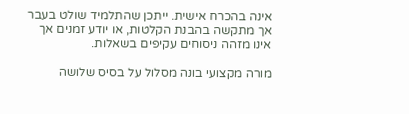אינה בהכרח אישית. ייתכן שהתלמיד שולט בעבר אך מתקשה בהבנת הקלטות, או יודע זמנים אך אינו מזהה ניסוחים עקיפים בשאלות.

מורה מקצועי בונה מסלול על בסיס שלושה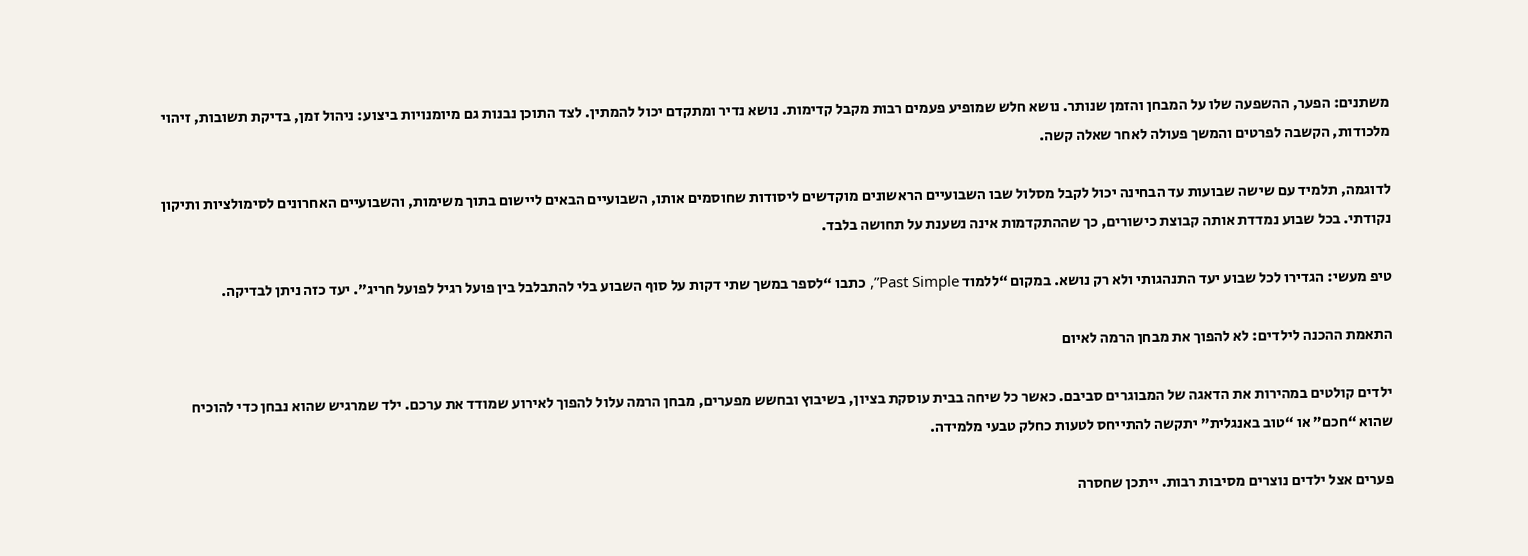משתנים: הפער, ההשפעה שלו על המבחן והזמן שנותר. נושא חלש שמופיע פעמים רבות מקבל קדימות. נושא נדיר ומתקדם יכול להמתין. לצד התוכן נבנות גם מיומנויות ביצוע: ניהול זמן, בדיקת תשובות, זיהוי מלכודות, הקשבה לפרטים והמשך פעולה לאחר שאלה קשה.

לדוגמה, תלמיד עם שישה שבועות עד הבחינה יכול לקבל מסלול שבו השבועיים הראשונים מוקדשים ליסודות שחוסמים אותו, השבועיים הבאים ליישום בתוך משימות, והשבועיים האחרונים לסימולציות ותיקון נקודתי. בכל שבוע נמדדת אותה קבוצת כישורים, כך שההתקדמות אינה נשענת על תחושה בלבד.

טיפ מעשי: הגדירו לכל שבוע יעד התנהגותי ולא רק נושא. במקום “ללמוד Past Simple”, כתבו “לספר במשך שתי דקות על סוף השבוע בלי להתבלבל בין פועל רגיל לפועל חריג”. יעד כזה ניתן לבדיקה.

התאמת ההכנה לילדים: לא להפוך את מבחן הרמה לאיום

ילדים קולטים במהירות את הדאגה של המבוגרים סביבם. כאשר כל שיחה בבית עוסקת בציון, בשיבוץ ובחשש מפערים, מבחן הרמה עלול להפוך לאירוע שמודד את ערכם. ילד שמרגיש שהוא נבחן כדי להוכיח שהוא “חכם” או “טוב באנגלית” יתקשה להתייחס לטעות כחלק טבעי מלמידה.

פערים אצל ילדים נוצרים מסיבות רבות. ייתכן שחסרה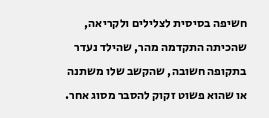חשיפה בסיסית לצלילים ולקריאה, שהכיתה התקדמה מהר, שהילד נעדר בתקופה חשובה, שהקשב שלו משתנה או שהוא פשוט זקוק להסבר מסוג אחר.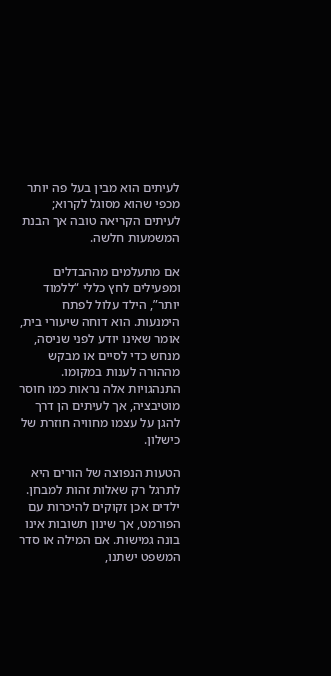לעיתים הוא מבין בעל פה יותר מכפי שהוא מסוגל לקרוא; לעיתים הקריאה טובה אך הבנת המשמעות חלשה.

אם מתעלמים מההבדלים ומפעילים לחץ כללי “ללמוד יותר”, הילד עלול לפתח הימנעות. הוא דוחה שיעורי בית, אומר שאינו יודע לפני שניסה, מנחש כדי לסיים או מבקש מההורה לענות במקומו. התנהגויות אלה נראות כמו חוסר מוטיבציה, אך לעיתים הן דרך להגן על עצמו מחוויה חוזרת של כישלון.

הטעות הנפוצה של הורים היא לתרגל רק שאלות זהות למבחן. ילדים אכן זקוקים להיכרות עם הפורמט, אך שינון תשובות אינו בונה גמישות. אם המילה או סדר המשפט ישתנו,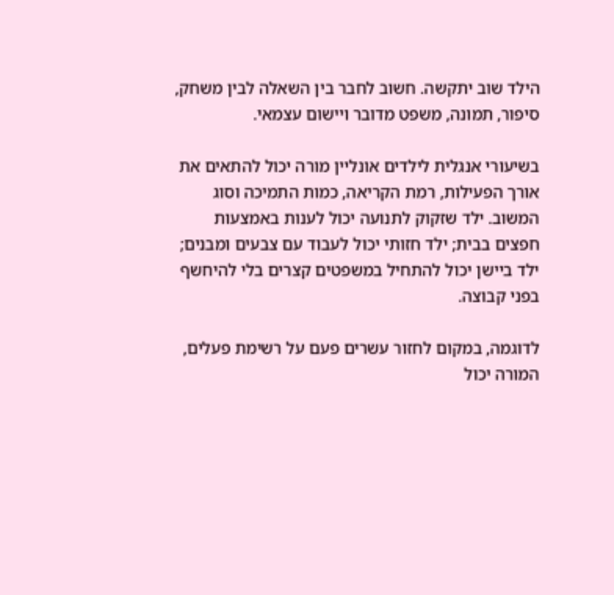הילד שוב יתקשה. חשוב לחבר בין השאלה לבין משחק, סיפור, תמונה, משפט מדובר ויישום עצמאי.

בשיעורי אנגלית לילדים אונליין מורה יכול להתאים את אורך הפעילות, רמת הקריאה, כמות התמיכה וסוג המשוב. ילד שזקוק לתנועה יכול לענות באמצעות חפצים בבית; ילד חזותי יכול לעבוד עם צבעים ומבנים; ילד ביישן יכול להתחיל במשפטים קצרים בלי להיחשף בפני קבוצה.

לדוגמה, במקום לחזור עשרים פעם על רשימת פעלים, המורה יכול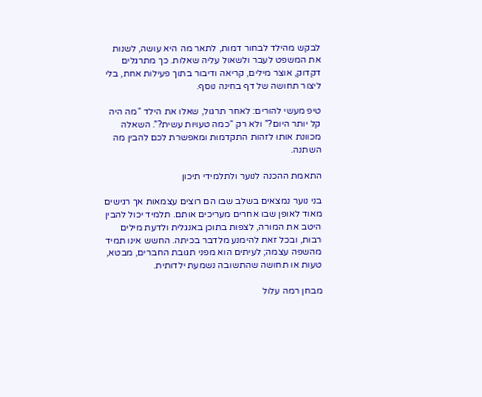לבקש מהילד לבחור דמות, לתאר מה היא עושה, לשנות את המשפט לעבר ולשאול עליה שאלות. כך מתרגלים דקדוק, אוצר מילים, קריאה ודיבור בתוך פעילות אחת, בלי ליצור תחושה של דף בחינה נוסף.

טיפ מעשי להורים: לאחר תרגול, שאלו את הילד “מה היה קל יותר היום?” ולא רק “כמה טעויות עשית?”. השאלה מכוונת אותו לזהות התקדמות ומאפשרת לכם להבין מה השתנה.

התאמת ההכנה לנוער ולתלמידי תיכון

בני נוער נמצאים בשלב שבו הם רוצים עצמאות אך רגישים מאוד לאופן שבו אחרים מעריכים אותם. תלמיד יכול להבין היטב את המורה, לצפות בתוכן באנגלית ולדעת מילים רבות, ובכל זאת להימנע מלדבר בכיתה. החשש אינו תמיד מהשפה עצמה; לעיתים הוא מפני תגובת החברים, מבטא, טעות או תחושה שהתשובה נשמעת ילדותית.

מבחן רמה עלול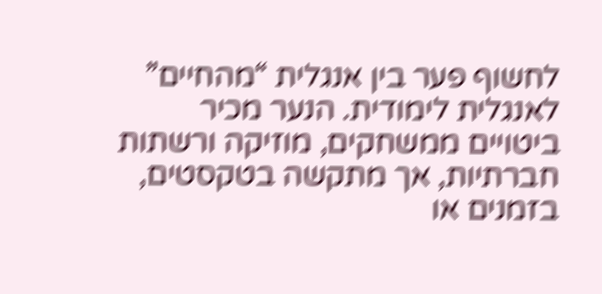לחשוף פער בין אנגלית “מהחיים” לאנגלית לימודית. הנער מכיר ביטויים ממשחקים, מוזיקה ורשתות חברתיות, אך מתקשה בטקסטים, בזמנים או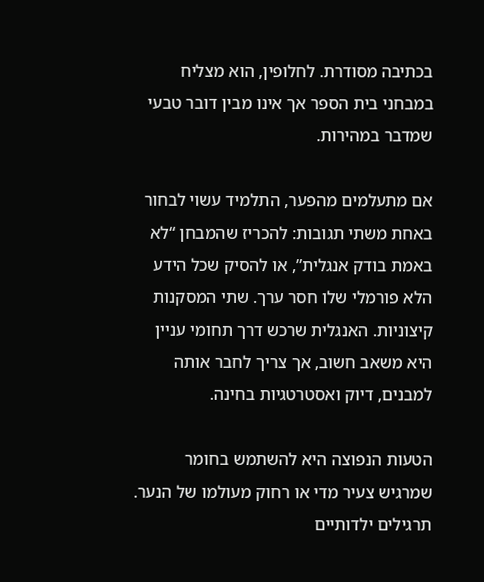בכתיבה מסודרת. לחלופין, הוא מצליח במבחני בית הספר אך אינו מבין דובר טבעי שמדבר במהירות.

אם מתעלמים מהפער, התלמיד עשוי לבחור באחת משתי תגובות: להכריז שהמבחן “לא באמת בודק אנגלית”, או להסיק שכל הידע הלא פורמלי שלו חסר ערך. שתי המסקנות קיצוניות. האנגלית שרכש דרך תחומי עניין היא משאב חשוב, אך צריך לחבר אותה למבנים, דיוק ואסטרטגיות בחינה.

הטעות הנפוצה היא להשתמש בחומר שמרגיש צעיר מדי או רחוק מעולמו של הנער. תרגילים ילדותיים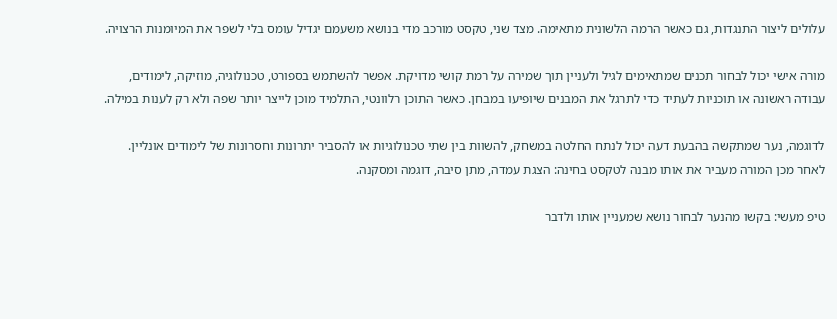עלולים ליצור התנגדות, גם כאשר הרמה הלשונית מתאימה. מצד שני, טקסט מורכב מדי בנושא משעמם יגדיל עומס בלי לשפר את המיומנות הרצויה.

מורה אישי יכול לבחור תכנים שמתאימים לגיל ולעניין תוך שמירה על רמת קושי מדויקת. אפשר להשתמש בספורט, טכנולוגיה, מוזיקה, לימודים, עבודה ראשונה או תוכניות לעתיד כדי לתרגל את המבנים שיופיעו במבחן. כאשר התוכן רלוונטי, התלמיד מוכן לייצר יותר שפה ולא רק לענות במילה.

לדוגמה, נער שמתקשה בהבעת דעה יכול לנתח החלטה במשחק, להשוות בין שתי טכנולוגיות או להסביר יתרונות וחסרונות של לימודים אונליין. לאחר מכן המורה מעביר את אותו מבנה לטקסט בחינה: הצגת עמדה, מתן סיבה, דוגמה ומסקנה.

טיפ מעשי: בקשו מהנער לבחור נושא שמעניין אותו ולדבר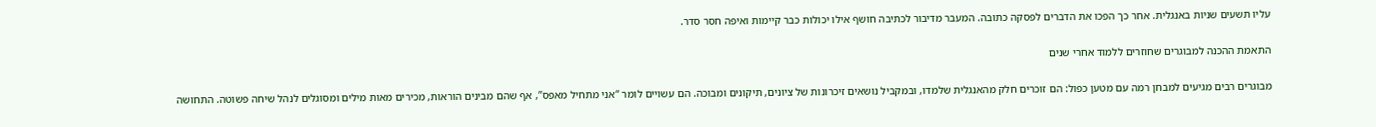עליו תשעים שניות באנגלית. אחר כך הפכו את הדברים לפסקה כתובה. המעבר מדיבור לכתיבה חושף אילו יכולות כבר קיימות ואיפה חסר סדר.

התאמת ההכנה למבוגרים שחוזרים ללמוד אחרי שנים

מבוגרים רבים מגיעים למבחן רמה עם מטען כפול: הם זוכרים חלק מהאנגלית שלמדו, ובמקביל נושאים זיכרונות של ציונים, תיקונים ומבוכה. הם עשויים לומר “אני מתחיל מאפס”, אף שהם מבינים הוראות, מכירים מאות מילים ומסוגלים לנהל שיחה פשוטה. התחושה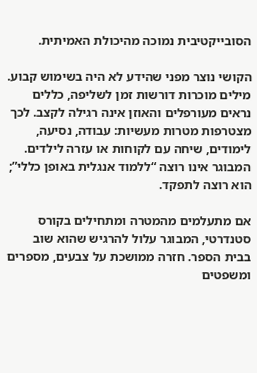הסובייקטיבית נמוכה מהיכולת האמיתית.

הקושי נוצר מפני שהידע לא היה בשימוש קבוע. מילים מוכרות דורשות זמן לשליפה, כללים נראים מעורפלים והאוזן אינה רגילה לקצב. לכך מצטרפות מטרות מעשיות: עבודה, נסיעה, לימודים, שיחה עם לקוחות או עזרה לילדים. המבוגר אינו רוצה “ללמוד אנגלית באופן כללי”; הוא רוצה לתפקד.

אם מתעלמים מהמטרה ומתחילים בקורס סטנדרטי, המבוגר עלול להרגיש שהוא שוב בבית הספר. חזרה ממושכת על צבעים, מספרים ומשפטים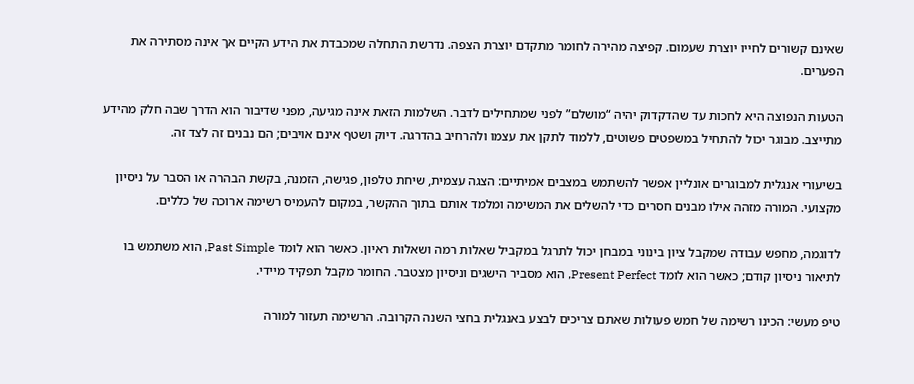שאינם קשורים לחייו יוצרת שעמום. קפיצה מהירה לחומר מתקדם יוצרת הצפה. נדרשת התחלה שמכבדת את הידע הקיים אך אינה מסתירה את הפערים.

הטעות הנפוצה היא לחכות עד שהדקדוק יהיה “מושלם” לפני שמתחילים לדבר. השלמות הזאת אינה מגיעה, מפני שדיבור הוא הדרך שבה חלק מהידע מתייצב. מבוגר יכול להתחיל במשפטים פשוטים, ללמוד לתקן את עצמו ולהרחיב בהדרגה. דיוק ושטף אינם אויבים; הם נבנים זה לצד זה.

בשיעורי אנגלית למבוגרים אונליין אפשר להשתמש במצבים אמיתיים: הצגה עצמית, שיחת טלפון, פגישה, הזמנה, בקשת הבהרה או הסבר על ניסיון מקצועי. המורה מזהה אילו מבנים חסרים כדי להשלים את המשימה ומלמד אותם בתוך ההקשר, במקום להעמיס רשימה ארוכה של כללים.

לדוגמה, מחפש עבודה שמקבל ציון בינוני במבחן יכול לתרגל במקביל שאלות רמה ושאלות ראיון. כאשר הוא לומד Past Simple, הוא משתמש בו לתיאור ניסיון קודם; כאשר הוא לומד Present Perfect, הוא מסביר הישגים וניסיון מצטבר. החומר מקבל תפקיד מיידי.

טיפ מעשי: הכינו רשימה של חמש פעולות שאתם צריכים לבצע באנגלית בחצי השנה הקרובה. הרשימה תעזור למורה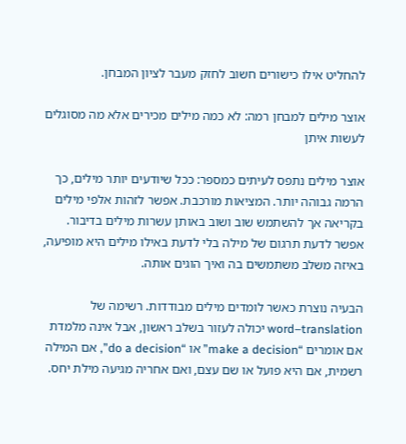להחליט אילו כישורים חשוב לחזק מעבר לציון המבחן.

אוצר מילים למבחן רמה: לא כמה מילים מכירים אלא מה מסוגלים לעשות איתן

אוצר מילים נתפס לעיתים כמספר: ככל שיודעים יותר מילים, כך הרמה גבוהה יותר. המציאות מורכבת. אפשר לזהות אלפי מילים בקריאה אך להשתמש שוב ושוב באותן עשרות מילים בדיבור. אפשר לדעת תרגום של מילה בלי לדעת באילו מילים היא מופיעה, באיזה משלב משתמשים בה ואיך הוגים אותה.

הבעיה נוצרת כאשר לומדים מילים מבודדות. רשימה של word–translation יכולה לעזור בשלב ראשון, אבל אינה מלמדת אם אומרים “make a decision” או “do a decision”, אם המילה רשמית, אם היא פועל או שם עצם, ואם אחריה מגיעה מילת יחס.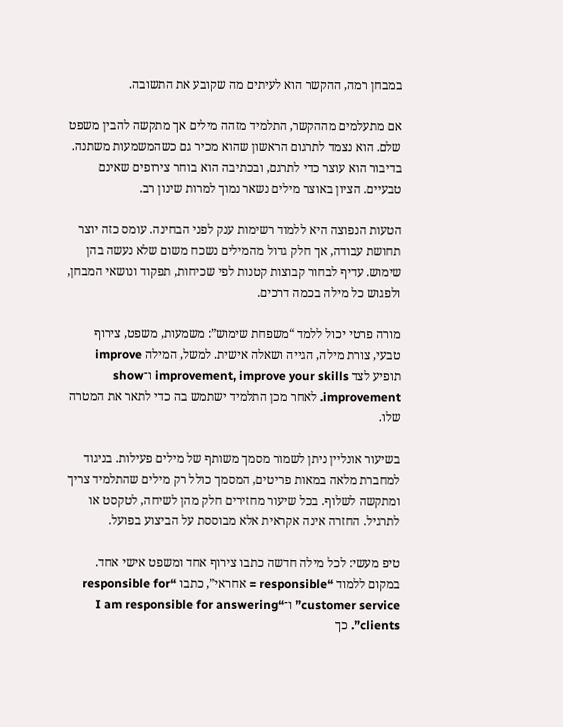במבחן רמה, ההקשר הוא לעיתים מה שקובע את התשובה.

אם מתעלמים מההקשר, התלמיד מזהה מילים אך מתקשה להבין משפט שלם. הוא נצמד לתרגום הראשון שהוא מכיר גם כשהמשמעות משתנה. בדיבור הוא עוצר כדי לתרגם, ובכתיבה הוא בוחר צירופים שאינם טבעיים. הציון באוצר מילים נשאר נמוך למרות שינון רב.

הטעות הנפוצה היא ללמוד רשימות ענק לפני הבחינה. עומס כזה יוצר תחושת עבודה, אך חלק גדול מהמילים נשכח משום שלא נעשה בהן שימוש. עדיף לבחור קבוצות קטנות לפי שכיחות, תפקוד ונושאי המבחן, ולפגוש כל מילה בכמה דרכים.

מורה פרטי יכול ללמד “משפחת שימוש”: משמעות, משפט, צירוף טבעי, צורת מילה, הגייה ושאלה אישית. למשל, המילה improve תופיע לצד improvement, improve your skills ו־show improvement. לאחר מכן התלמיד ישתמש בה כדי לתאר את המטרה שלו.

בשיעור אונליין ניתן לשמור מסמך משותף של מילים פעילות. בניגוד למחברת מלאה במאות פריטים, המסמך כולל רק מילים שהתלמיד צריך ומתקשה לשלוף. בכל שיעור מחזירים חלק מהן לשיחה, לטקסט או לתרגיל. החזרה אינה אקראית אלא מבוססת על הביצוע בפועל.

טיפ מעשי: לכל מילה חדשה כתבו צירוף אחד ומשפט אישי אחד. במקום ללמוד “responsible = אחראי”, כתבו “responsible for customer service” ו־“I am responsible for answering clients”. כך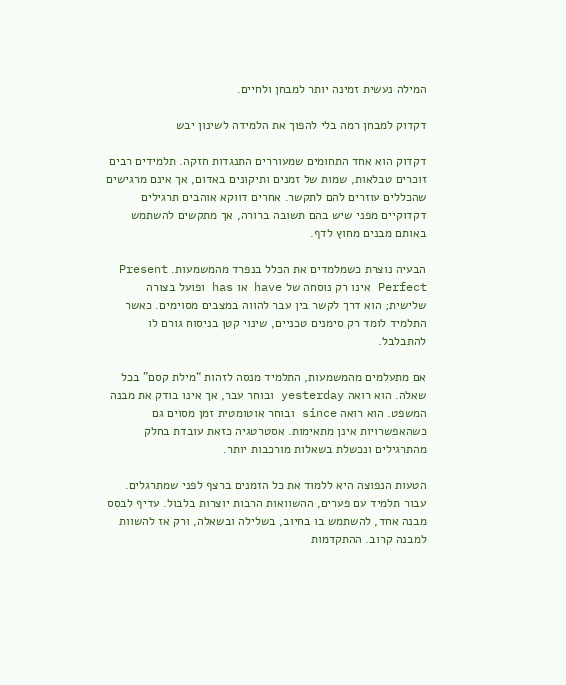המילה נעשית זמינה יותר למבחן ולחיים.

דקדוק למבחן רמה בלי להפוך את הלמידה לשינון יבש

דקדוק הוא אחד התחומים שמעוררים התנגדות חזקה. תלמידים רבים זוכרים טבלאות, שמות של זמנים ותיקונים באדום, אך אינם מרגישים שהכללים עוזרים להם לתקשר. אחרים דווקא אוהבים תרגילים דקדוקיים מפני שיש בהם תשובה ברורה, אך מתקשים להשתמש באותם מבנים מחוץ לדף.

הבעיה נוצרת כשמלמדים את הכלל בנפרד מהמשמעות. Present Perfect אינו רק נוסחה של have או has ופועל בצורה שלישית; הוא דרך לקשר בין עבר להווה במצבים מסוימים. כאשר התלמיד לומד רק סימנים טכניים, שינוי קטן בניסוח גורם לו להתבלבל.

אם מתעלמים מהמשמעות, התלמיד מנסה לזהות “מילת קסם” בכל שאלה. הוא רואה yesterday ובוחר עבר, אך אינו בודק את מבנה המשפט. הוא רואה since ובוחר אוטומטית זמן מסוים גם כשהאפשרויות אינן מתאימות. אסטרטגיה כזאת עובדת בחלק מהתרגילים ונכשלת בשאלות מורכבות יותר.

הטעות הנפוצה היא ללמוד את כל הזמנים ברצף לפני שמתרגלים. עבור תלמיד עם פערים, ההשוואות הרבות יוצרות בלבול. עדיף לבסס מבנה אחד, להשתמש בו בחיוב, בשלילה ובשאלה, ורק אז להשוות למבנה קרוב. ההתקדמות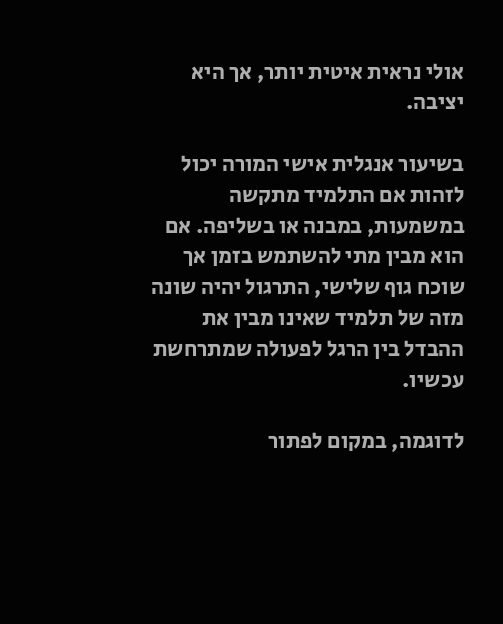אולי נראית איטית יותר, אך היא יציבה.

בשיעור אנגלית אישי המורה יכול לזהות אם התלמיד מתקשה במשמעות, במבנה או בשליפה. אם הוא מבין מתי להשתמש בזמן אך שוכח גוף שלישי, התרגול יהיה שונה מזה של תלמיד שאינו מבין את ההבדל בין הרגל לפעולה שמתרחשת עכשיו.

לדוגמה, במקום לפתור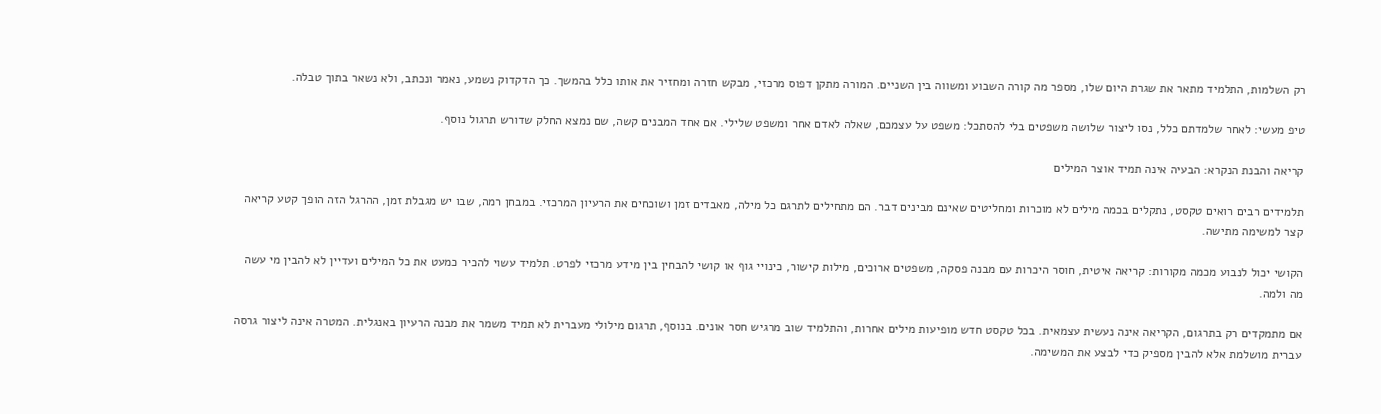רק השלמות, התלמיד מתאר את שגרת היום שלו, מספר מה קורה השבוע ומשווה בין השניים. המורה מתקן דפוס מרכזי, מבקש חזרה ומחזיר את אותו כלל בהמשך. כך הדקדוק נשמע, נאמר ונכתב, ולא נשאר בתוך טבלה.

טיפ מעשי: לאחר שלמדתם כלל, נסו ליצור שלושה משפטים בלי להסתכל: משפט על עצמכם, שאלה לאדם אחר ומשפט שלילי. אם אחד המבנים קשה, שם נמצא החלק שדורש תרגול נוסף.

קריאה והבנת הנקרא: הבעיה אינה תמיד אוצר המילים

תלמידים רבים רואים טקסט, נתקלים בכמה מילים לא מוכרות ומחליטים שאינם מבינים דבר. הם מתחילים לתרגם כל מילה, מאבדים זמן ושוכחים את הרעיון המרכזי. במבחן רמה, שבו יש מגבלת זמן, ההרגל הזה הופך קטע קריאה קצר למשימה מתישה.

הקושי יכול לנבוע מכמה מקורות: קריאה איטית, חוסר היכרות עם מבנה פסקה, משפטים ארוכים, מילות קישור, כינויי גוף או קושי להבחין בין מידע מרכזי לפרט. תלמיד עשוי להכיר כמעט את כל המילים ועדיין לא להבין מי עשה מה ולמה.

אם מתמקדים רק בתרגום, הקריאה אינה נעשית עצמאית. בכל טקסט חדש מופיעות מילים אחרות, והתלמיד שוב מרגיש חסר אונים. בנוסף, תרגום מילולי מעברית לא תמיד משמר את מבנה הרעיון באנגלית. המטרה אינה ליצור גרסה עברית מושלמת אלא להבין מספיק כדי לבצע את המשימה.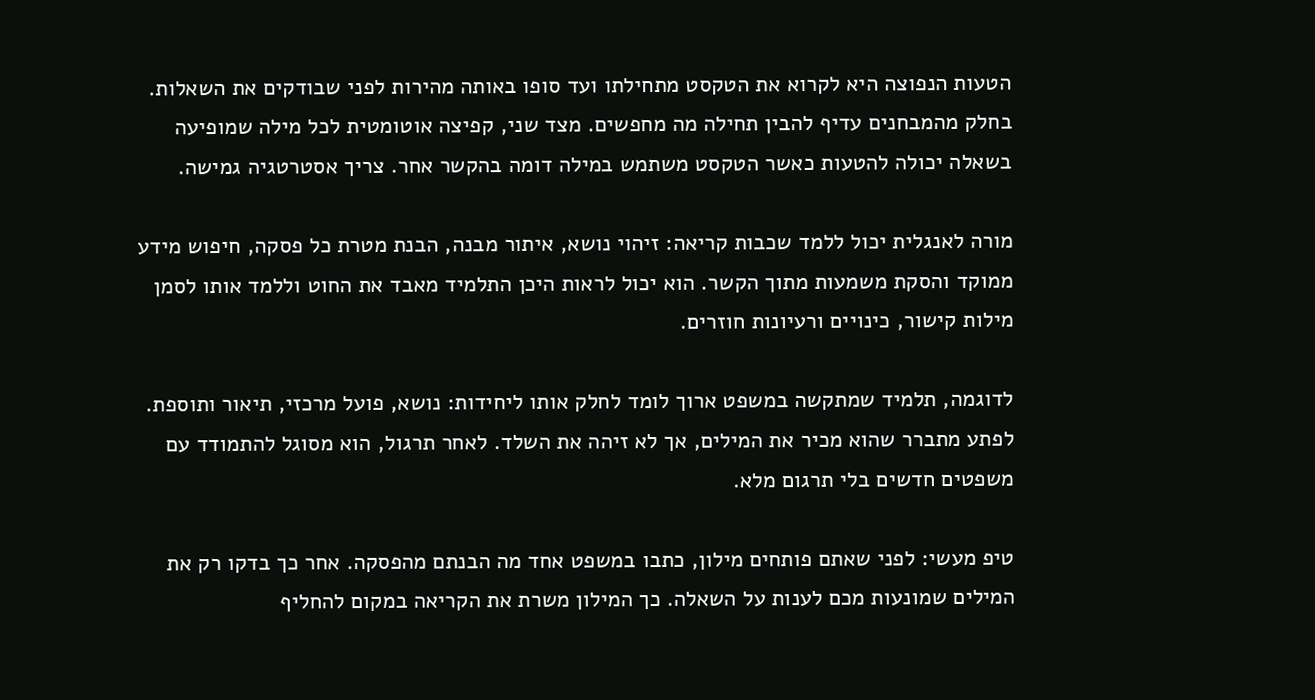הטעות הנפוצה היא לקרוא את הטקסט מתחילתו ועד סופו באותה מהירות לפני שבודקים את השאלות. בחלק מהמבחנים עדיף להבין תחילה מה מחפשים. מצד שני, קפיצה אוטומטית לכל מילה שמופיעה בשאלה יכולה להטעות כאשר הטקסט משתמש במילה דומה בהקשר אחר. צריך אסטרטגיה גמישה.

מורה לאנגלית יכול ללמד שכבות קריאה: זיהוי נושא, איתור מבנה, הבנת מטרת כל פסקה, חיפוש מידע ממוקד והסקת משמעות מתוך הקשר. הוא יכול לראות היכן התלמיד מאבד את החוט וללמד אותו לסמן מילות קישור, כינויים ורעיונות חוזרים.

לדוגמה, תלמיד שמתקשה במשפט ארוך לומד לחלק אותו ליחידות: נושא, פועל מרכזי, תיאור ותוספת. לפתע מתברר שהוא מכיר את המילים, אך לא זיהה את השלד. לאחר תרגול, הוא מסוגל להתמודד עם משפטים חדשים בלי תרגום מלא.

טיפ מעשי: לפני שאתם פותחים מילון, כתבו במשפט אחד מה הבנתם מהפסקה. אחר כך בדקו רק את המילים שמונעות מכם לענות על השאלה. כך המילון משרת את הקריאה במקום להחליף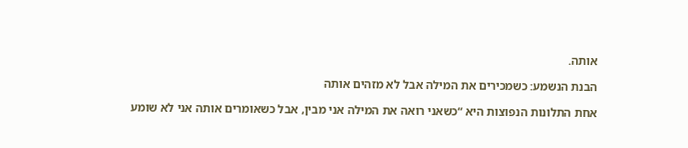אותה.

הבנת הנשמע: כשמכירים את המילה אבל לא מזהים אותה

אחת התלונות הנפוצות היא “כשאני רואה את המילה אני מבין, אבל כשאומרים אותה אני לא שומע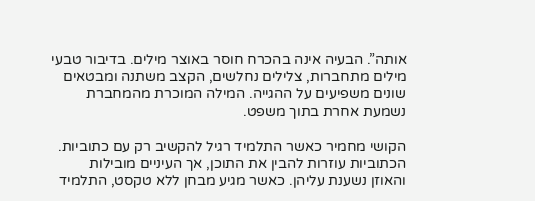אותה”. הבעיה אינה בהכרח חוסר באוצר מילים. בדיבור טבעי מילים מתחברות, צלילים נחלשים, הקצב משתנה ומבטאים שונים משפיעים על ההגייה. המילה המוכרת מהמחברת נשמעת אחרת בתוך משפט.

הקושי מחמיר כאשר התלמיד רגיל להקשיב רק עם כתוביות. הכתוביות עוזרות להבין את התוכן, אך העיניים מובילות והאוזן נשענת עליהן. כאשר מגיע מבחן ללא טקסט, התלמיד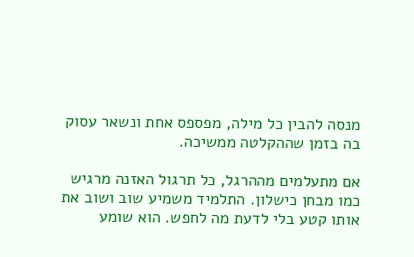מנסה להבין כל מילה, מפספס אחת ונשאר עסוק בה בזמן שההקלטה ממשיכה.

אם מתעלמים מההרגל, כל תרגול האזנה מרגיש כמו מבחן כישלון. התלמיד משמיע שוב ושוב את אותו קטע בלי לדעת מה לחפש. הוא שומע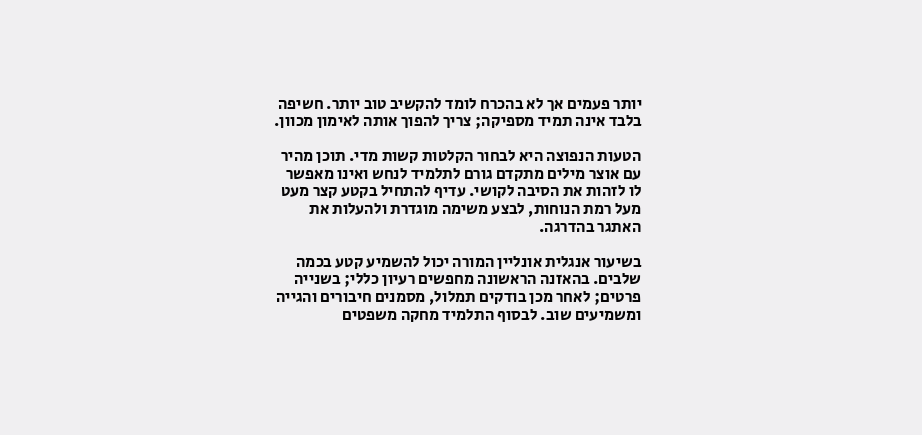יותר פעמים אך לא בהכרח לומד להקשיב טוב יותר. חשיפה בלבד אינה תמיד מספיקה; צריך להפוך אותה לאימון מכוון.

הטעות הנפוצה היא לבחור הקלטות קשות מדי. תוכן מהיר עם אוצר מילים מתקדם גורם לתלמיד לנחש ואינו מאפשר לו לזהות את הסיבה לקושי. עדיף להתחיל בקטע קצר מעט מעל רמת הנוחות, לבצע משימה מוגדרת ולהעלות את האתגר בהדרגה.

בשיעור אנגלית אונליין המורה יכול להשמיע קטע בכמה שלבים. בהאזנה הראשונה מחפשים רעיון כללי; בשנייה פרטים; לאחר מכן בודקים תמלול, מסמנים חיבורים והגייה ומשמיעים שוב. לבסוף התלמיד מחקה משפטים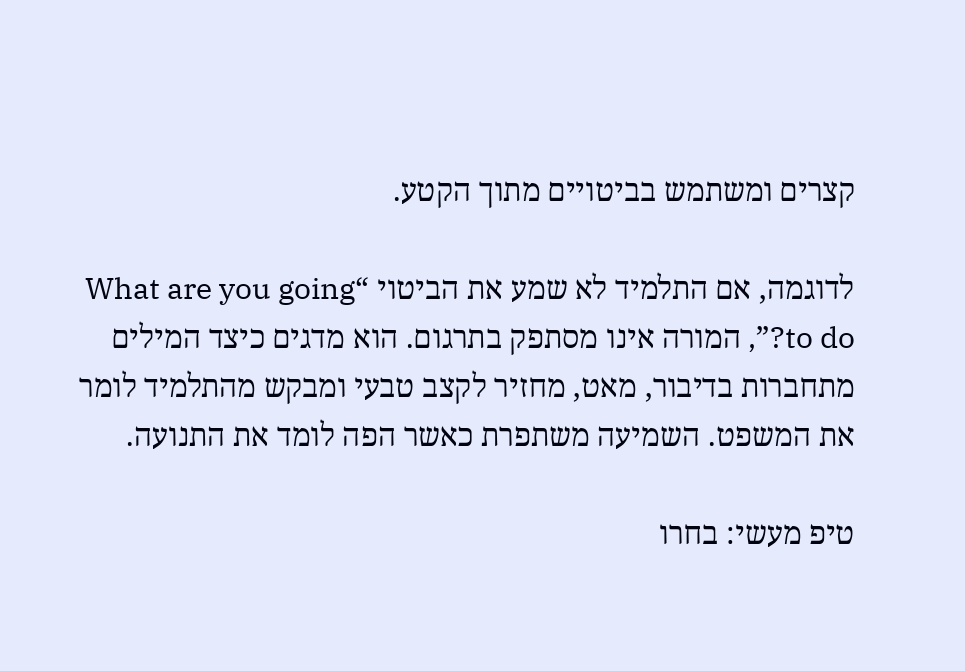קצרים ומשתמש בביטויים מתוך הקטע.

לדוגמה, אם התלמיד לא שמע את הביטוי “What are you going to do?”, המורה אינו מסתפק בתרגום. הוא מדגים כיצד המילים מתחברות בדיבור, מאט, מחזיר לקצב טבעי ומבקש מהתלמיד לומר את המשפט. השמיעה משתפרת כאשר הפה לומד את התנועה.

טיפ מעשי: בחרו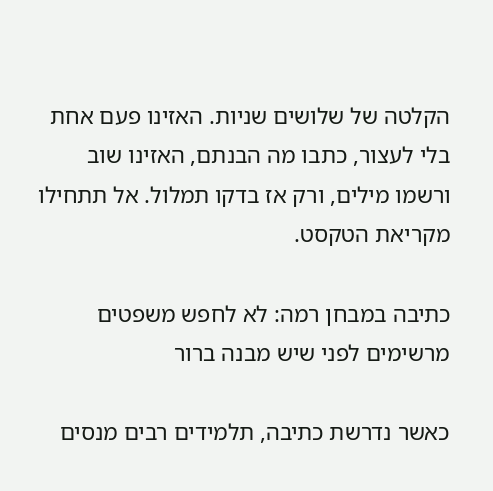הקלטה של שלושים שניות. האזינו פעם אחת בלי לעצור, כתבו מה הבנתם, האזינו שוב ורשמו מילים, ורק אז בדקו תמלול. אל תתחילו מקריאת הטקסט.

כתיבה במבחן רמה: לא לחפש משפטים מרשימים לפני שיש מבנה ברור

כאשר נדרשת כתיבה, תלמידים רבים מנסים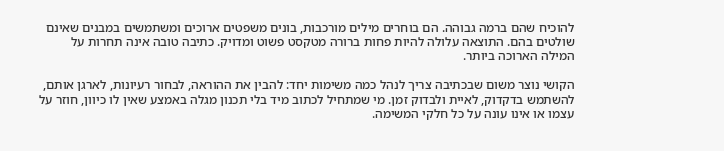להוכיח שהם ברמה גבוהה. הם בוחרים מילים מורכבות, בונים משפטים ארוכים ומשתמשים במבנים שאינם שולטים בהם. התוצאה עלולה להיות פחות ברורה מטקסט פשוט ומדויק. כתיבה טובה אינה תחרות על המילה הארוכה ביותר.

הקושי נוצר משום שבכתיבה צריך לנהל כמה משימות יחד: להבין את ההוראה, לבחור רעיונות, לארגן אותם, להשתמש בדקדוק, לאיית ולבדוק זמן. מי שמתחיל לכתוב מיד בלי תכנון מגלה באמצע שאין לו כיוון, חוזר על עצמו או אינו עונה על כל חלקי המשימה.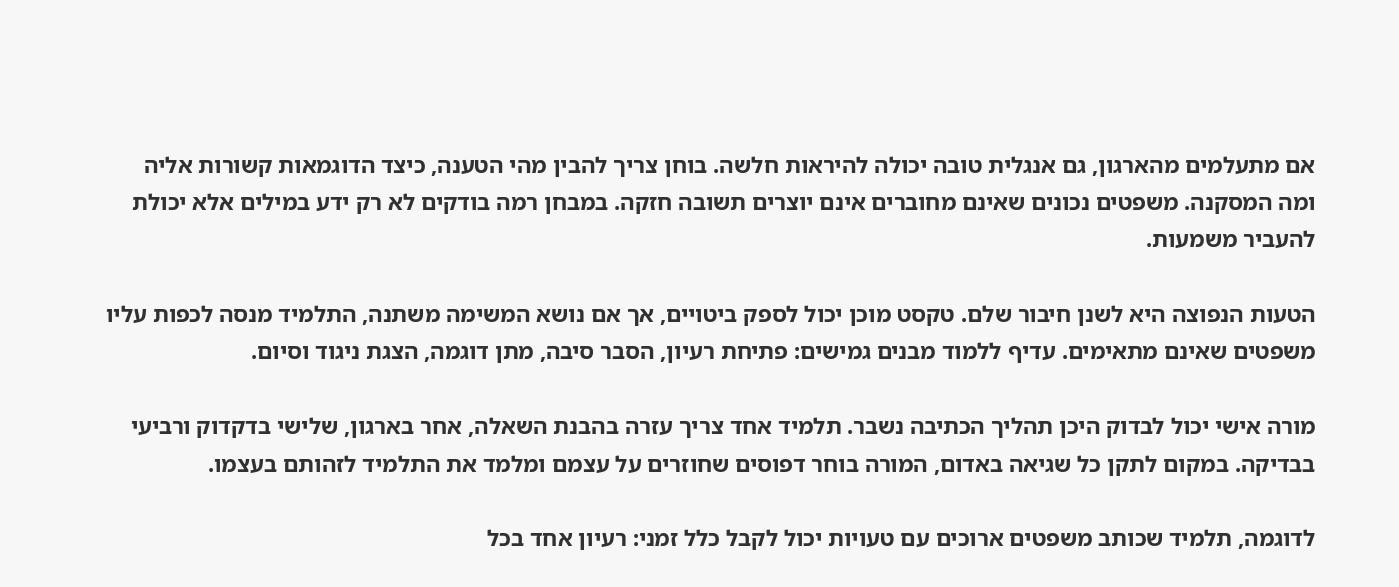אם מתעלמים מהארגון, גם אנגלית טובה יכולה להיראות חלשה. בוחן צריך להבין מהי הטענה, כיצד הדוגמאות קשורות אליה ומה המסקנה. משפטים נכונים שאינם מחוברים אינם יוצרים תשובה חזקה. במבחן רמה בודקים לא רק ידע במילים אלא יכולת להעביר משמעות.

הטעות הנפוצה היא לשנן חיבור שלם. טקסט מוכן יכול לספק ביטויים, אך אם נושא המשימה משתנה, התלמיד מנסה לכפות עליו משפטים שאינם מתאימים. עדיף ללמוד מבנים גמישים: פתיחת רעיון, הסבר סיבה, מתן דוגמה, הצגת ניגוד וסיום.

מורה אישי יכול לבדוק היכן תהליך הכתיבה נשבר. תלמיד אחד צריך עזרה בהבנת השאלה, אחר בארגון, שלישי בדקדוק ורביעי בבדיקה. במקום לתקן כל שגיאה באדום, המורה בוחר דפוסים שחוזרים על עצמם ומלמד את התלמיד לזהותם בעצמו.

לדוגמה, תלמיד שכותב משפטים ארוכים עם טעויות יכול לקבל כלל זמני: רעיון אחד בכל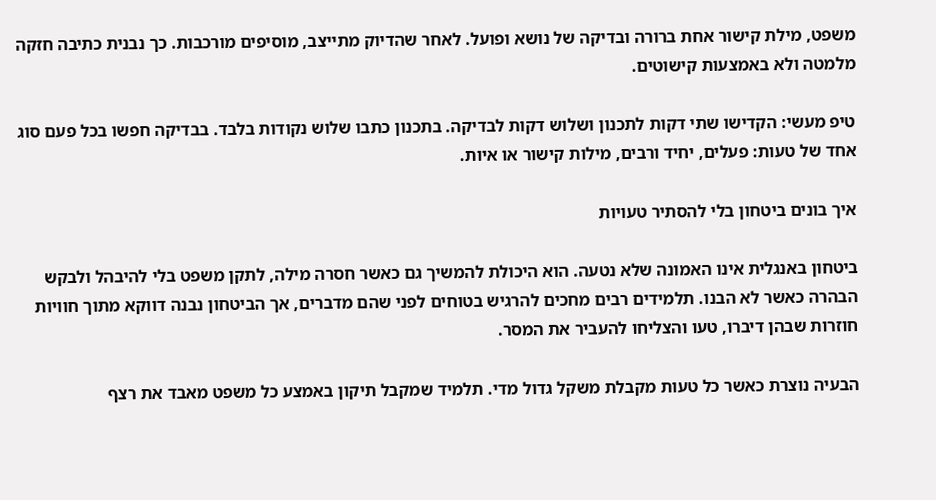משפט, מילת קישור אחת ברורה ובדיקה של נושא ופועל. לאחר שהדיוק מתייצב, מוסיפים מורכבות. כך נבנית כתיבה חזקה מלמטה ולא באמצעות קישוטים.

טיפ מעשי: הקדישו שתי דקות לתכנון ושלוש דקות לבדיקה. בתכנון כתבו שלוש נקודות בלבד. בבדיקה חפשו בכל פעם סוג אחד של טעות: פעלים, יחיד ורבים, מילות קישור או איות.

איך בונים ביטחון בלי להסתיר טעויות

ביטחון באנגלית אינו האמונה שלא נטעה. הוא היכולת להמשיך גם כאשר חסרה מילה, לתקן משפט בלי להיבהל ולבקש הבהרה כאשר לא הבנו. תלמידים רבים מחכים להרגיש בטוחים לפני שהם מדברים, אך הביטחון נבנה דווקא מתוך חוויות חוזרות שבהן דיברו, טעו והצליחו להעביר את המסר.

הבעיה נוצרת כאשר כל טעות מקבלת משקל גדול מדי. תלמיד שמקבל תיקון באמצע כל משפט מאבד את רצף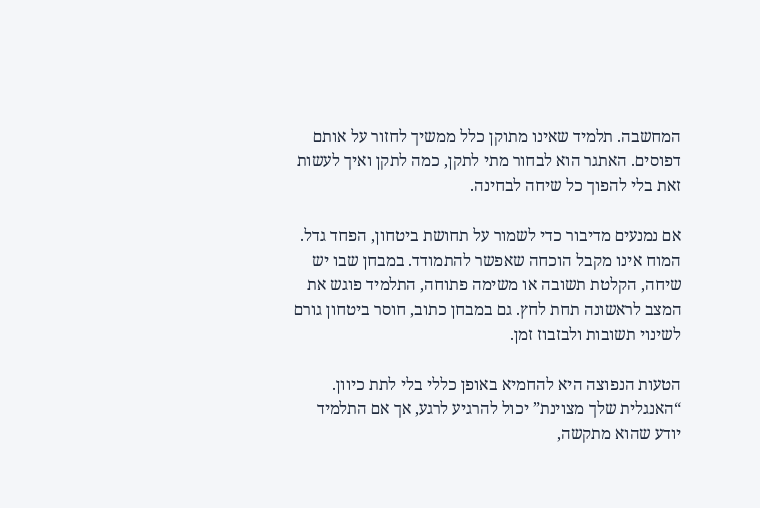המחשבה. תלמיד שאינו מתוקן כלל ממשיך לחזור על אותם דפוסים. האתגר הוא לבחור מתי לתקן, כמה לתקן ואיך לעשות זאת בלי להפוך כל שיחה לבחינה.

אם נמנעים מדיבור כדי לשמור על תחושת ביטחון, הפחד גדל. המוח אינו מקבל הוכחה שאפשר להתמודד. במבחן שבו יש שיחה, הקלטת תשובה או משימה פתוחה, התלמיד פוגש את המצב לראשונה תחת לחץ. גם במבחן כתוב, חוסר ביטחון גורם לשינוי תשובות ולבזבוז זמן.

הטעות הנפוצה היא להחמיא באופן כללי בלי לתת כיוון. “האנגלית שלך מצוינת” יכול להרגיע לרגע, אך אם התלמיד יודע שהוא מתקשה,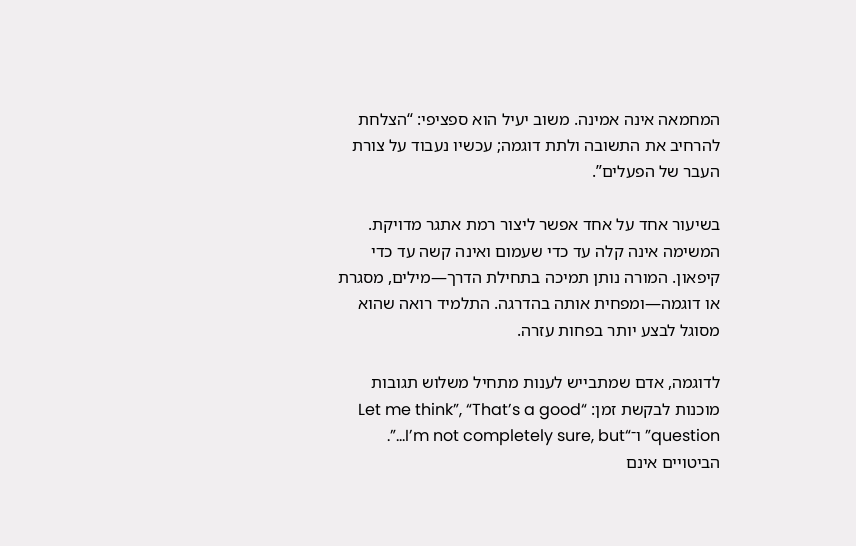המחמאה אינה אמינה. משוב יעיל הוא ספציפי: “הצלחת להרחיב את התשובה ולתת דוגמה; עכשיו נעבוד על צורת העבר של הפעלים”.

בשיעור אחד על אחד אפשר ליצור רמת אתגר מדויקת. המשימה אינה קלה עד כדי שעמום ואינה קשה עד כדי קיפאון. המורה נותן תמיכה בתחילת הדרך—מילים, מסגרת או דוגמה—ומפחית אותה בהדרגה. התלמיד רואה שהוא מסוגל לבצע יותר בפחות עזרה.

לדוגמה, אדם שמתבייש לענות מתחיל משלוש תגובות מוכנות לבקשת זמן: “Let me think”, “That’s a good question” ו־“I’m not completely sure, but…”. הביטויים אינם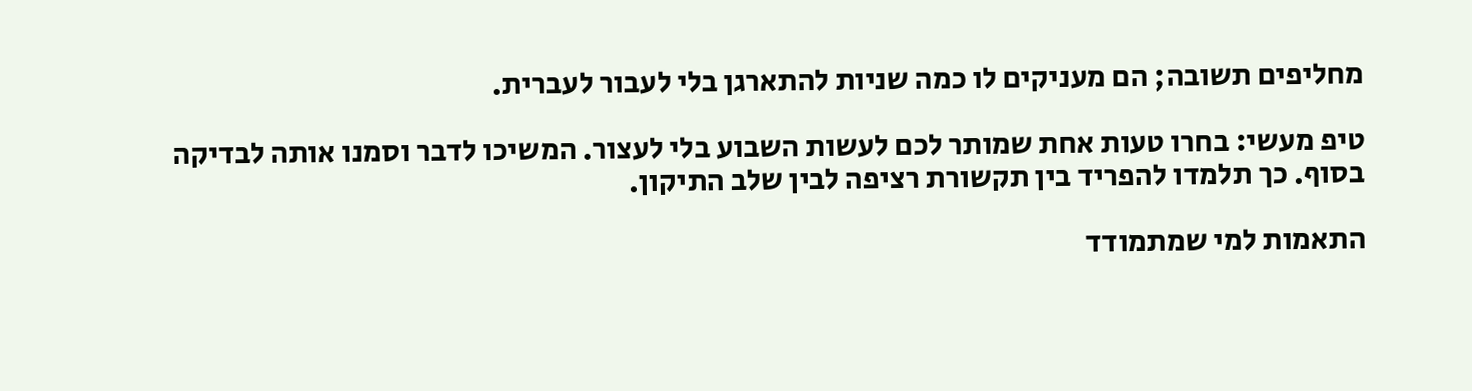מחליפים תשובה; הם מעניקים לו כמה שניות להתארגן בלי לעבור לעברית.

טיפ מעשי: בחרו טעות אחת שמותר לכם לעשות השבוע בלי לעצור. המשיכו לדבר וסמנו אותה לבדיקה בסוף. כך תלמדו להפריד בין תקשורת רציפה לבין שלב התיקון.

התאמות למי שמתמודד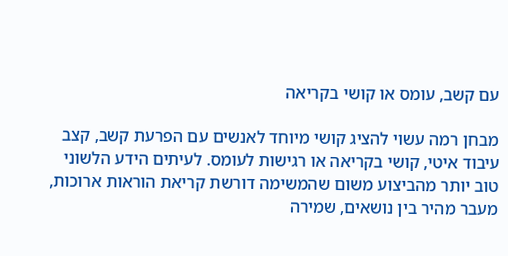עם קשב, עומס או קושי בקריאה

מבחן רמה עשוי להציג קושי מיוחד לאנשים עם הפרעת קשב, קצב עיבוד איטי, קושי בקריאה או רגישות לעומס. לעיתים הידע הלשוני טוב יותר מהביצוע משום שהמשימה דורשת קריאת הוראות ארוכות, מעבר מהיר בין נושאים, שמירה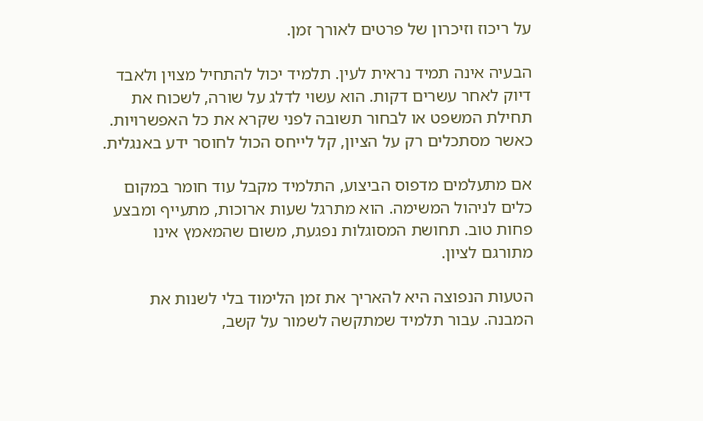על ריכוז וזיכרון של פרטים לאורך זמן.

הבעיה אינה תמיד נראית לעין. תלמיד יכול להתחיל מצוין ולאבד דיוק לאחר עשרים דקות. הוא עשוי לדלג על שורה, לשכוח את תחילת המשפט או לבחור תשובה לפני שקרא את כל האפשרויות. כאשר מסתכלים רק על הציון, קל לייחס הכול לחוסר ידע באנגלית.

אם מתעלמים מדפוס הביצוע, התלמיד מקבל עוד חומר במקום כלים לניהול המשימה. הוא מתרגל שעות ארוכות, מתעייף ומבצע פחות טוב. תחושת המסוגלות נפגעת, משום שהמאמץ אינו מתורגם לציון.

הטעות הנפוצה היא להאריך את זמן הלימוד בלי לשנות את המבנה. עבור תלמיד שמתקשה לשמור על קשב,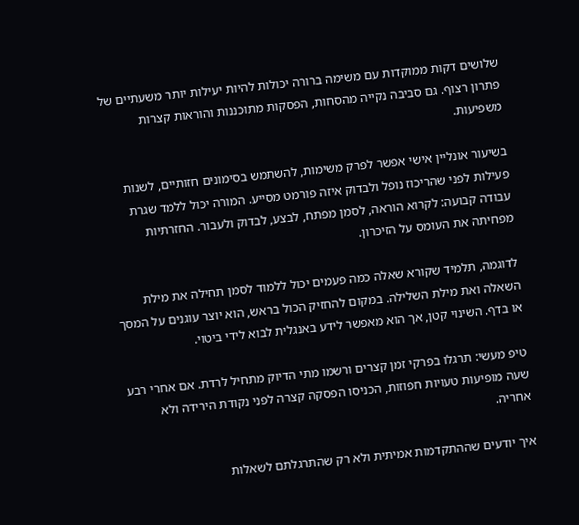שלושים דקות ממוקדות עם משימה ברורה יכולות להיות יעילות יותר משעתיים של פתרון רצוף. גם סביבה נקייה מהסחות, הפסקות מתוכננות והוראות קצרות משפיעות.

בשיעור אונליין אישי אפשר לפרק משימות, להשתמש בסימונים חזותיים, לשנות פעילות לפני שהריכוז נופל ולבדוק איזה פורמט מסייע. המורה יכול ללמד שגרת עבודה קבועה: לקרוא הוראה, לסמן מפתח, לבצע, לבדוק ולעבור. החזרתיות מפחיתה את העומס על הזיכרון.

לדוגמה, תלמיד שקורא שאלה כמה פעמים יכול ללמוד לסמן תחילה את מילת השאלה ואת מילת השלילה. במקום להחזיק הכול בראש, הוא יוצר עוגנים על המסך או בדף. השינוי קטן, אך הוא מאפשר לידע באנגלית לבוא לידי ביטוי.

טיפ מעשי: תרגלו בפרקי זמן קצרים ורשמו מתי הדיוק מתחיל לרדת. אם אחרי רבע שעה מופיעות טעויות חפוזות, הכניסו הפסקה קצרה לפני נקודת הירידה ולא אחריה.

איך יודעים שההתקדמות אמיתית ולא רק שהתרגלתם לשאלות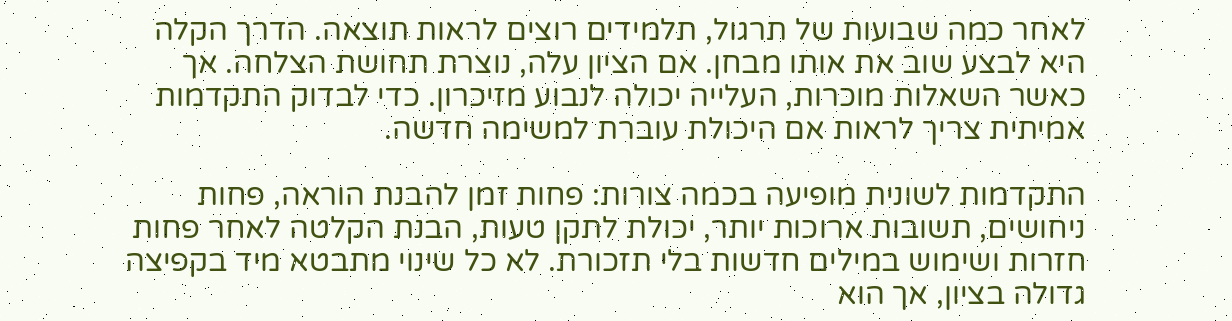לאחר כמה שבועות של תרגול, תלמידים רוצים לראות תוצאה. הדרך הקלה היא לבצע שוב את אותו מבחן. אם הציון עלה, נוצרת תחושת הצלחה. אך כאשר השאלות מוכרות, העלייה יכולה לנבוע מזיכרון. כדי לבדוק התקדמות אמיתית צריך לראות אם היכולת עוברת למשימה חדשה.

התקדמות לשונית מופיעה בכמה צורות: פחות זמן להבנת הוראה, פחות ניחושים, תשובות ארוכות יותר, יכולת לתקן טעות, הבנת הקלטה לאחר פחות חזרות ושימוש במילים חדשות בלי תזכורת. לא כל שינוי מתבטא מיד בקפיצה גדולה בציון, אך הוא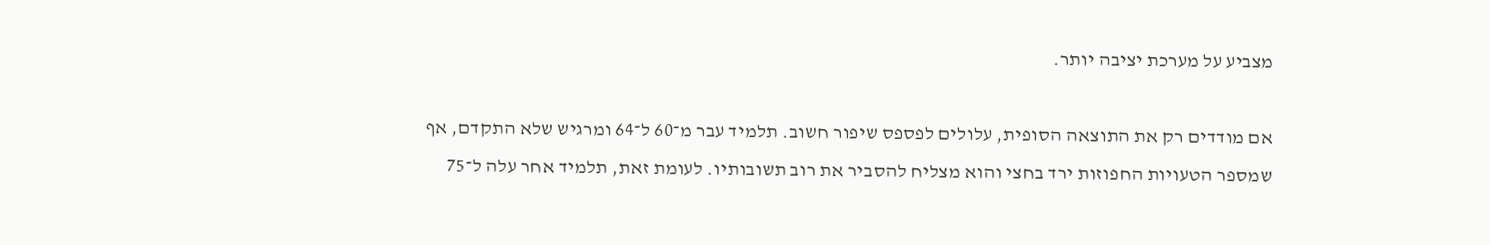מצביע על מערכת יציבה יותר.

אם מודדים רק את התוצאה הסופית, עלולים לפספס שיפור חשוב. תלמיד עבר מ־60 ל־64 ומרגיש שלא התקדם, אף שמספר הטעויות החפוזות ירד בחצי והוא מצליח להסביר את רוב תשובותיו. לעומת זאת, תלמיד אחר עלה ל־75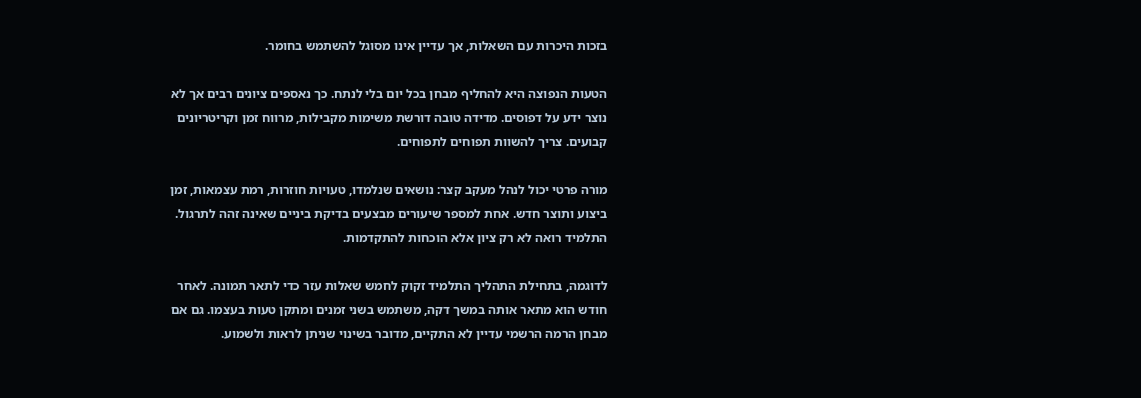בזכות היכרות עם השאלות, אך עדיין אינו מסוגל להשתמש בחומר.

הטעות הנפוצה היא להחליף מבחן בכל יום בלי לנתח. כך נאספים ציונים רבים אך לא נוצר ידע על דפוסים. מדידה טובה דורשת משימות מקבילות, מרווח זמן וקריטריונים קבועים. צריך להשוות תפוחים לתפוחים.

מורה פרטי יכול לנהל מעקב קצר: נושאים שנלמדו, טעויות חוזרות, רמת עצמאות, זמן ביצוע ותוצר חדש. אחת למספר שיעורים מבצעים בדיקת ביניים שאינה זהה לתרגול. התלמיד רואה לא רק ציון אלא הוכחות להתקדמות.

לדוגמה, בתחילת התהליך התלמיד זקוק לחמש שאלות עזר כדי לתאר תמונה. לאחר חודש הוא מתאר אותה במשך דקה, משתמש בשני זמנים ומתקן טעות בעצמו. גם אם מבחן הרמה הרשמי עדיין לא התקיים, מדובר בשינוי שניתן לראות ולשמוע.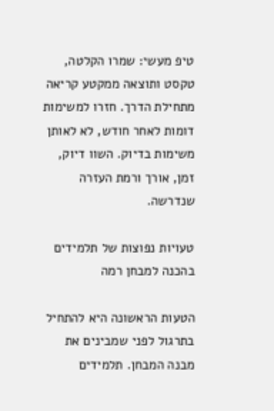טיפ מעשי: שמרו הקלטה, טקסט ותוצאה ממקטע קריאה מתחילת הדרך. חזרו למשימות דומות לאחר חודש, לא לאותן משימות בדיוק. השוו דיוק, זמן, אורך ורמת העזרה שנדרשה.

טעויות נפוצות של תלמידים בהכנה למבחן רמה

הטעות הראשונה היא להתחיל בתרגול לפני שמבינים את מבנה המבחן. תלמידים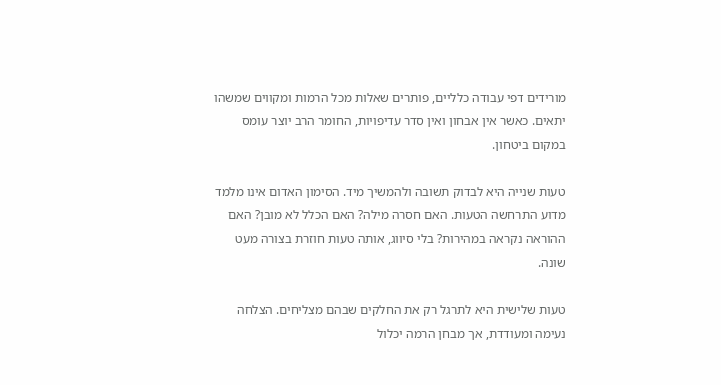מורידים דפי עבודה כלליים, פותרים שאלות מכל הרמות ומקווים שמשהו יתאים. כאשר אין אבחון ואין סדר עדיפויות, החומר הרב יוצר עומס במקום ביטחון.

טעות שנייה היא לבדוק תשובה ולהמשיך מיד. הסימון האדום אינו מלמד מדוע התרחשה הטעות. האם חסרה מילה? האם הכלל לא מובן? האם ההוראה נקראה במהירות? בלי סיווג, אותה טעות חוזרת בצורה מעט שונה.

טעות שלישית היא לתרגל רק את החלקים שבהם מצליחים. הצלחה נעימה ומעודדת, אך מבחן הרמה יכלול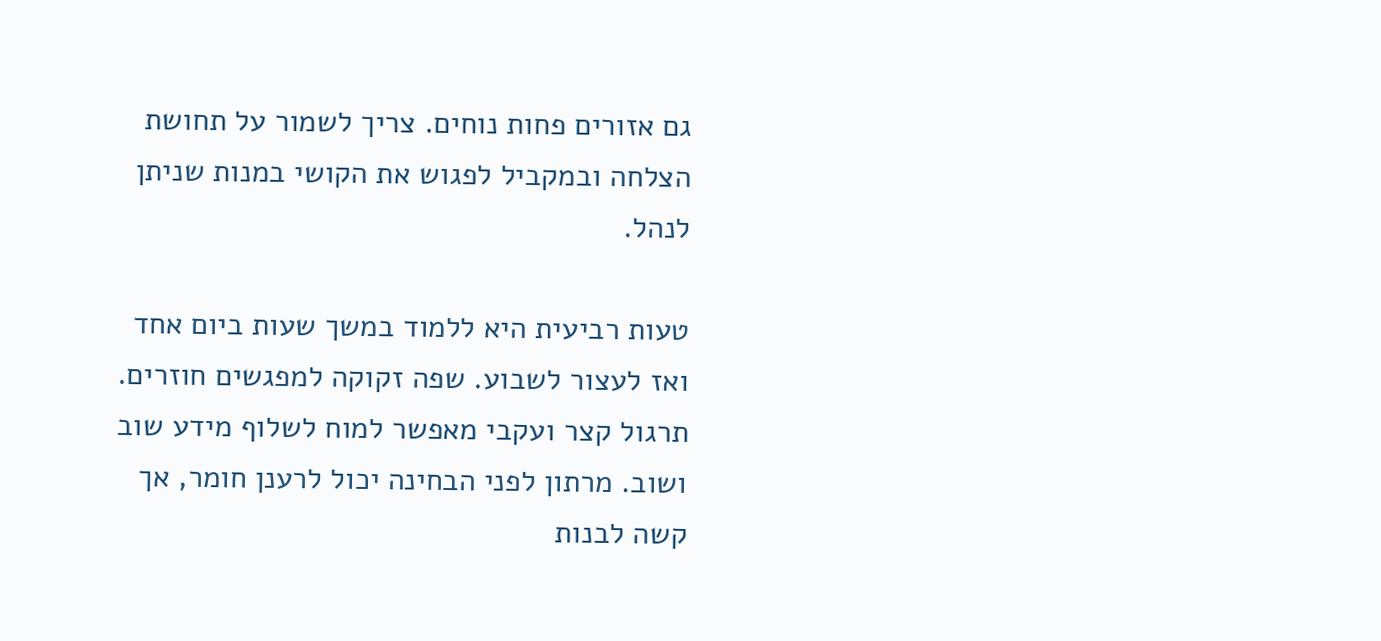גם אזורים פחות נוחים. צריך לשמור על תחושת הצלחה ובמקביל לפגוש את הקושי במנות שניתן לנהל.

טעות רביעית היא ללמוד במשך שעות ביום אחד ואז לעצור לשבוע. שפה זקוקה למפגשים חוזרים. תרגול קצר ועקבי מאפשר למוח לשלוף מידע שוב ושוב. מרתון לפני הבחינה יכול לרענן חומר, אך קשה לבנות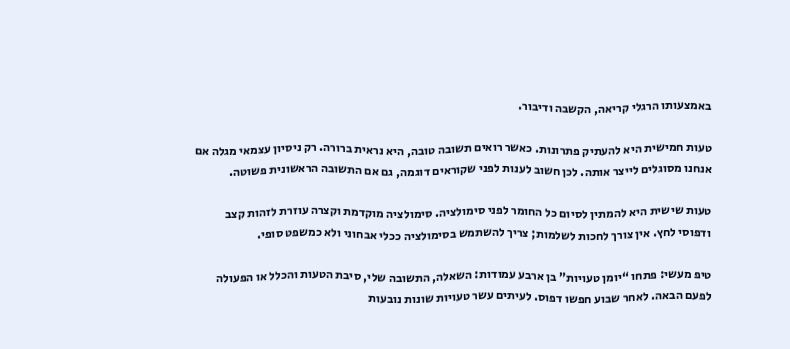באמצעותו הרגלי קריאה, הקשבה ודיבור.

טעות חמישית היא להעתיק פתרונות. כאשר רואים תשובה טובה, היא נראית ברורה. רק ניסיון עצמאי מגלה אם אנחנו מסוגלים לייצר אותה. לכן חשוב לענות לפני שקוראים דוגמה, גם אם התשובה הראשונית פשוטה.

טעות שישית היא להמתין לסיום כל החומר לפני סימולציה. סימולציה מוקדמת וקצרה עוזרת לזהות קצב ודפוסי לחץ. אין צורך לחכות לשלמות; צריך להשתמש בסימולציה ככלי אבחוני ולא כמשפט סופי.

טיפ מעשי: פתחו “יומן טעויות” בן ארבע עמודות: השאלה, התשובה שלי, סיבת הטעות והכלל או הפעולה לפעם הבאה. לאחר שבוע חפשו דפוס. לעיתים עשר טעויות שונות נובעות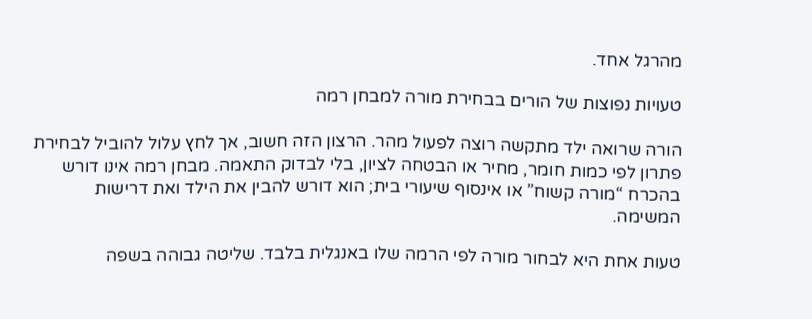מהרגל אחד.

טעויות נפוצות של הורים בבחירת מורה למבחן רמה

הורה שרואה ילד מתקשה רוצה לפעול מהר. הרצון הזה חשוב, אך לחץ עלול להוביל לבחירת פתרון לפי כמות חומר, מחיר או הבטחה לציון, בלי לבדוק התאמה. מבחן רמה אינו דורש בהכרח “מורה קשוח” או אינסוף שיעורי בית; הוא דורש להבין את הילד ואת דרישות המשימה.

טעות אחת היא לבחור מורה לפי הרמה שלו באנגלית בלבד. שליטה גבוהה בשפה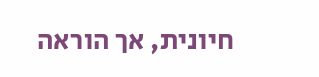חיונית, אך הוראה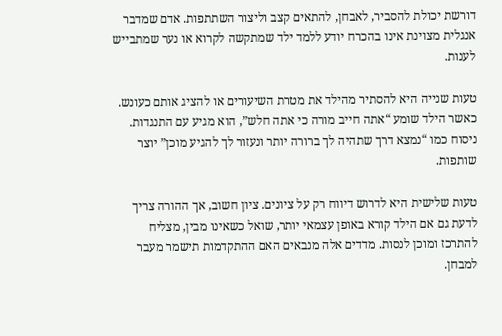דורשת יכולת להסביר, לאבחן, להתאים קצב וליצור השתתפות. אדם שמדבר אנגלית מצוינת אינו בהכרח יודע ללמד ילד שמתקשה לקרוא או נער שמתבייש לענות.

טעות שנייה היא להסתיר מהילד את מטרת השיעורים או להציג אותם כעונש. כאשר הילד שומע “אתה חייב מורה כי אתה חלש”, הוא מגיע עם התנגדות. ניסוח כמו “נמצא דרך שתהיה לך ברורה יותר ונעזור לך להגיע מוכן” יוצר שותפות.

טעות שלישית היא לדרוש דיווח רק על ציונים. ציון חשוב, אך ההורה צריך לדעת גם אם הילד קורא באופן עצמאי יותר, שואל כשאינו מבין, מצליח להתרכז ומוכן לנסות. מדדים אלה מנבאים האם ההתקדמות תישמר מעבר למבחן.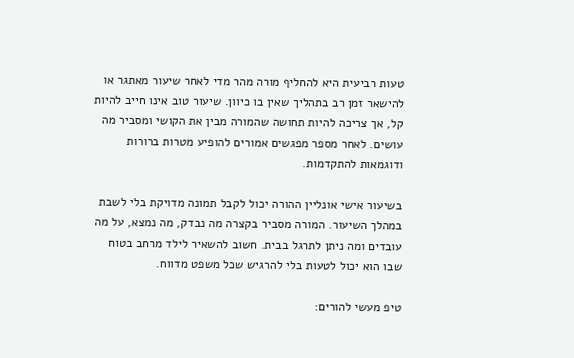טעות רביעית היא להחליף מורה מהר מדי לאחר שיעור מאתגר או להישאר זמן רב בתהליך שאין בו כיוון. שיעור טוב אינו חייב להיות קל, אך צריכה להיות תחושה שהמורה מבין את הקושי ומסביר מה עושים. לאחר מספר מפגשים אמורים להופיע מטרות ברורות ודוגמאות להתקדמות.

בשיעור אישי אונליין ההורה יכול לקבל תמונה מדויקת בלי לשבת במהלך השיעור. המורה מסביר בקצרה מה נבדק, מה נמצא, על מה עובדים ומה ניתן לתרגל בבית. חשוב להשאיר לילד מרחב בטוח שבו הוא יכול לטעות בלי להרגיש שכל משפט מדווח.

טיפ מעשי להורים: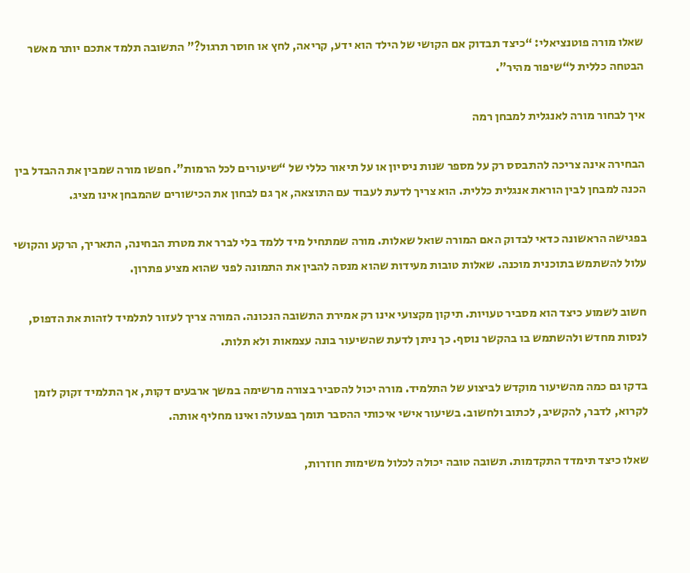שאלו מורה פוטנציאלי: “כיצד תבדוק אם הקושי של הילד הוא ידע, קריאה, לחץ או חוסר תרגול?” התשובה תלמד אתכם יותר מאשר הבטחה כללית ל“שיפור מהיר”.

איך לבחור מורה לאנגלית למבחן רמה

הבחירה אינה צריכה להתבסס רק על מספר שנות ניסיון או על תיאור כללי של “שיעורים לכל הרמות”. חפשו מורה שמבין את ההבדל בין הכנה למבחן לבין הוראת אנגלית כללית. הוא צריך לדעת לעבוד עם התוצאה, אך גם לבחון את הכישורים שהמבחן אינו מציג.

בפגישה הראשונה כדאי לבדוק האם המורה שואל שאלות. מורה שמתחיל מיד ללמד בלי לברר את מטרת הבחינה, התאריך, הרקע והקושי עלול להשתמש בתוכנית מוכנה. שאלות טובות מעידות שהוא מנסה להבין את התמונה לפני שהוא מציע פתרון.

חשוב לשמוע כיצד הוא מסביר טעויות. תיקון מקצועי אינו רק אמירת התשובה הנכונה. המורה צריך לעזור לתלמיד לזהות את הדפוס, לנסות מחדש ולהשתמש בו בהקשר נוסף. כך ניתן לדעת שהשיעור בונה עצמאות ולא תלות.

בדקו גם כמה מהשיעור מוקדש לביצוע של התלמיד. מורה יכול להסביר בצורה מרשימה במשך ארבעים דקות, אך התלמיד זקוק לזמן לקרוא, לדבר, להקשיב, לכתוב ולחשוב. בשיעור אישי איכותי ההסבר תומך בפעולה ואינו מחליף אותה.

שאלו כיצד תימדד התקדמות. תשובה טובה יכולה לכלול משימות חוזרות,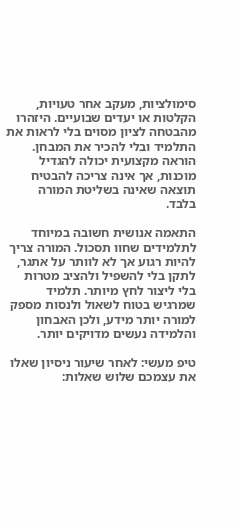סימולציות, מעקב אחר טעויות, הקלטות או יעדים שבועיים. היזהרו מהבטחה לציון מסוים בלי לראות את התלמיד ובלי להכיר את המבחן. הוראה מקצועית יכולה להגדיל מוכנות, אך אינה צריכה להבטיח תוצאה שאינה בשליטת המורה בלבד.

התאמה אנושית חשובה במיוחד לתלמידים שחוו תסכול. המורה צריך להיות רגוע אך לא לוותר על אתגר, לתקן בלי להשפיל ולהציב מטרות בלי ליצור לחץ מיותר. תלמיד שמרגיש בטוח לשאול ולנסות מספק למורה יותר מידע, ולכן האבחון והלמידה נעשים מדויקים יותר.

טיפ מעשי: לאחר שיעור ניסיון שאלו את עצמכם שלוש שאלות: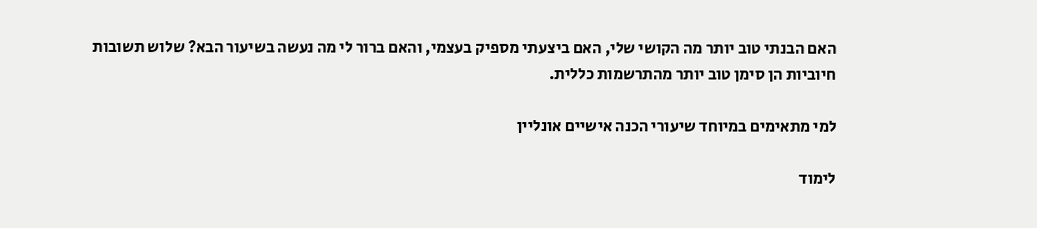האם הבנתי טוב יותר מה הקושי שלי, האם ביצעתי מספיק בעצמי, והאם ברור לי מה נעשה בשיעור הבא? שלוש תשובות חיוביות הן סימן טוב יותר מהתרשמות כללית.

למי מתאימים במיוחד שיעורי הכנה אישיים אונליין

לימוד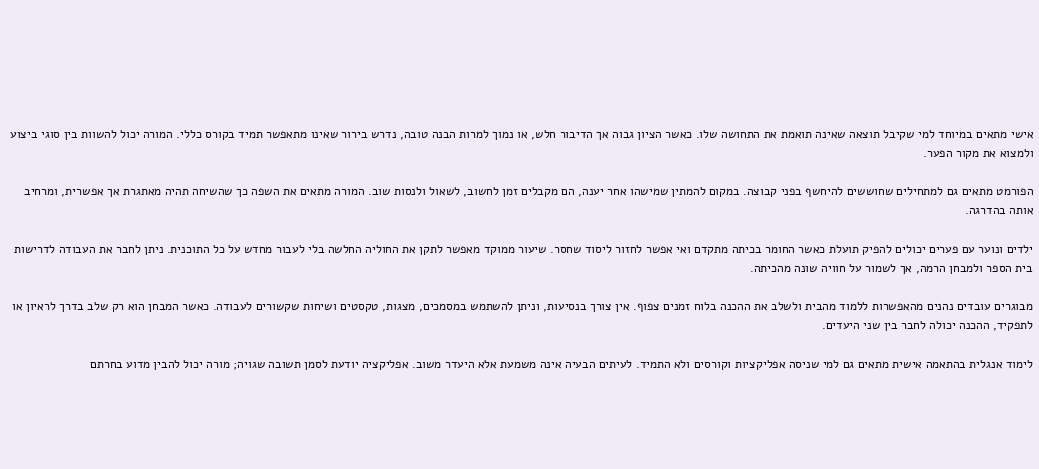אישי מתאים במיוחד למי שקיבל תוצאה שאינה תואמת את התחושה שלו. כאשר הציון גבוה אך הדיבור חלש, או נמוך למרות הבנה טובה, נדרש בירור שאינו מתאפשר תמיד בקורס כללי. המורה יכול להשוות בין סוגי ביצוע ולמצוא את מקור הפער.

הפורמט מתאים גם למתחילים שחוששים להיחשף בפני קבוצה. במקום להמתין שמישהו אחר יענה, הם מקבלים זמן לחשוב, לשאול ולנסות שוב. המורה מתאים את השפה כך שהשיחה תהיה מאתגרת אך אפשרית, ומרחיב אותה בהדרגה.

ילדים ונוער עם פערים יכולים להפיק תועלת כאשר החומר בכיתה מתקדם ואי אפשר לחזור ליסוד שחסר. שיעור ממוקד מאפשר לתקן את החוליה החלשה בלי לעבור מחדש על כל התוכנית. ניתן לחבר את העבודה לדרישות בית הספר ולמבחן הרמה, אך לשמור על חוויה שונה מהכיתה.

מבוגרים עובדים נהנים מהאפשרות ללמוד מהבית ולשלב את ההכנה בלוח זמנים צפוף. אין צורך בנסיעות, וניתן להשתמש במסמכים, מצגות, טקסטים ושיחות שקשורים לעבודה. כאשר המבחן הוא רק שלב בדרך לראיון או לתפקיד, ההכנה יכולה לחבר בין שני היעדים.

לימוד אנגלית בהתאמה אישית מתאים גם למי שניסה אפליקציות וקורסים ולא התמיד. לעיתים הבעיה אינה משמעת אלא היעדר משוב. אפליקציה יודעת לסמן תשובה שגויה; מורה יכול להבין מדוע בחרתם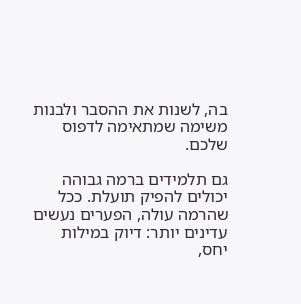בה, לשנות את ההסבר ולבנות משימה שמתאימה לדפוס שלכם.

גם תלמידים ברמה גבוהה יכולים להפיק תועלת. ככל שהרמה עולה, הפערים נעשים עדינים יותר: דיוק במילות יחס,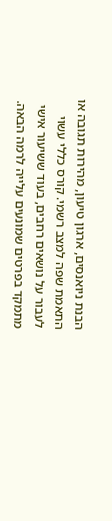הבנת ניואנסים, ארגון טיעון, מהירות תגובה או התאמת שפה למצב רשמי. קורס כללי עשוי לעבור על נושאים רחבים, בעוד ששיעור אישי מתמקד בפרטים שמונעים עלייה לרמה הבאה.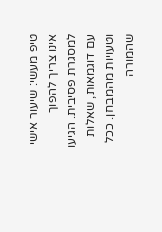טיפ מעשי: שיעור אישי אינו צריך להפוך למסגרת פסיבית. הגיעו עם דוגמאות, שאלות וטעויות מהמבחן. ככל שהמורה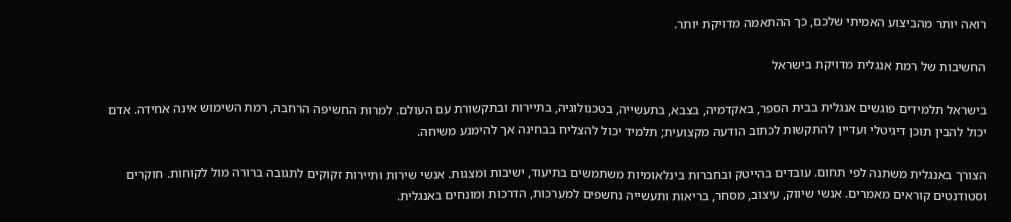רואה יותר מהביצוע האמיתי שלכם, כך ההתאמה מדויקת יותר.

החשיבות של רמת אנגלית מדויקת בישראל

בישראל תלמידים פוגשים אנגלית בבית הספר, באקדמיה, בצבא, בתעשייה, בטכנולוגיה, בתיירות ובתקשורת עם העולם. למרות החשיפה הרחבה, רמת השימוש אינה אחידה. אדם יכול להבין תוכן דיגיטלי ועדיין להתקשות לכתוב הודעה מקצועית; תלמיד יכול להצליח בבחינה אך להימנע משיחה.

הצורך באנגלית משתנה לפי תחום. עובדים בהייטק ובחברות בינלאומיות משתמשים בתיעוד, ישיבות ומצגות. אנשי שירות ותיירות זקוקים לתגובה ברורה מול לקוחות. חוקרים וסטודנטים קוראים מאמרים. אנשי שיווק, עיצוב, מסחר, בריאות ותעשייה נחשפים למערכות, הדרכות ומונחים באנגלית.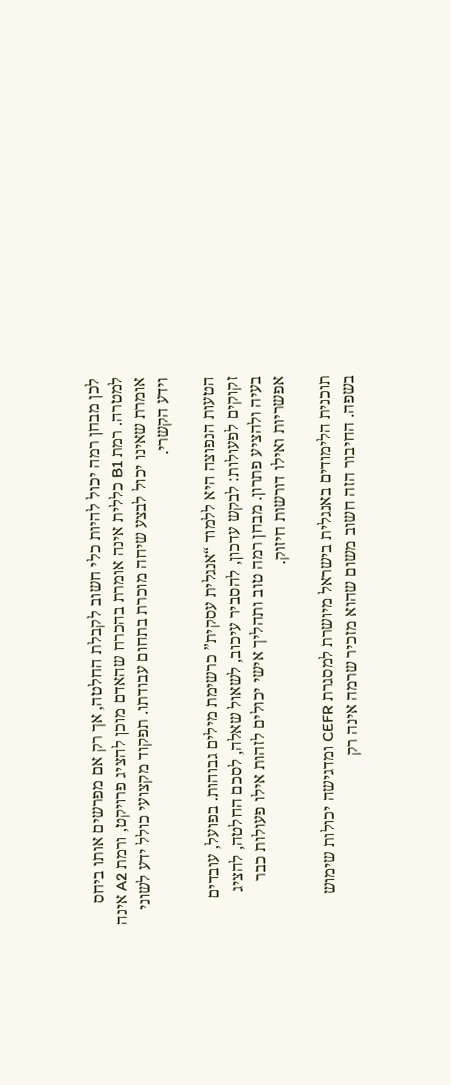לכן מבחן רמה יכול להיות כלי חשוב לקבלת החלטה, אך רק אם מפרשים אותו ביחס למטרה. רמת B1 כללית אינה אומרת בהכרח שהאדם מוכן להציג פרויקט, ורמת A2 אינה אומרת שאינו יכול לבצע שיחה מוכרת בתחום עבודתו. תפקוד מקצועי כולל ידע לשוני וידע הקשרי.

הטעות הנפוצה היא ללמוד “אנגלית עסקית” כרשימת מילים גבוהות. בפועל, עובדים זקוקים לפעולות: לבקש עדכון, להסביר עיכוב, לשאול שאלה, לסכם החלטה, להציג בעיה ולהציע פתרון. מבחן רמה טוב ותהליך אישי יכולים לזהות אילו פעולות כבר אפשריות ואילו דורשות חיזוק.

תוכנית הלימודים באנגלית בישראל מיושרת למסגרת CEFR ומדגישה יכולות שימוש בשפה. החיבור הזה חשוב משום שהוא מזכיר שרמה אינה רק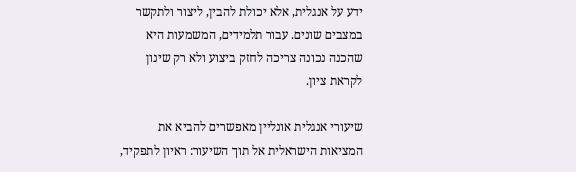ידע על אנגלית, אלא יכולת להבין, ליצור ולתקשר במצבים שונים. עבור תלמידים, המשמעות היא שהכנה נכונה צריכה לחזק ביצוע ולא רק שינון לקראת ציון.

שיעורי אנגלית אונליין מאפשרים להביא את המציאות הישראלית אל תוך השיעור: ראיון לתפקיד,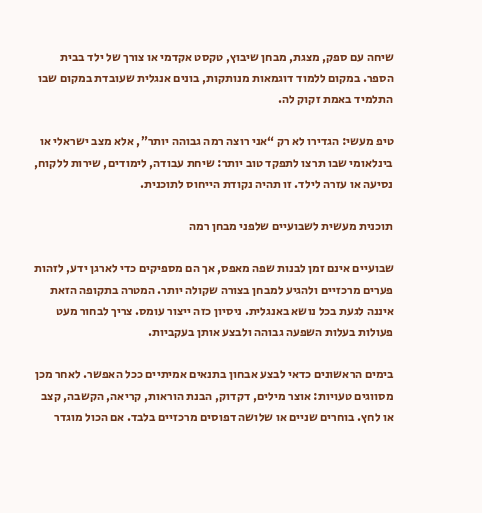שיחה עם ספק, מצגת, מבחן שיבוץ, טקסט אקדמי או צורך של ילד בבית הספר. במקום ללמוד דוגמאות מנותקות, בונים אנגלית שעובדת במקום שבו התלמיד באמת זקוק לה.

טיפ מעשי: הגדירו לא רק “אני רוצה רמה גבוהה יותר”, אלא מצב ישראלי או בינלאומי שבו תרצו לתפקד טוב יותר: שיחת עבודה, לימודים, שירות ללקוח, נסיעה או עזרה לילד. זו תהיה נקודת הייחוס לתוכנית.

תוכנית מעשית לשבועיים שלפני מבחן רמה

שבועיים אינם זמן לבנות שפה מאפס, אך הם מספיקים כדי לארגן ידע, לזהות פערים מרכזיים ולהגיע למבחן בצורה שקולה יותר. המטרה בתקופה הזאת איננה לגעת בכל נושא באנגלית. ניסיון כזה ייצור עומס. צריך לבחור מעט פעולות בעלות השפעה גבוהה ולבצע אותן בעקביות.

בימים הראשונים כדאי לבצע אבחון בתנאים אמיתיים ככל האפשר. לאחר מכן מסווגים טעויות: אוצר מילים, דקדוק, הבנת הוראות, קריאה, הקשבה, קצב או לחץ. בוחרים שניים או שלושה דפוסים מרכזיים בלבד. אם הכול מוגדר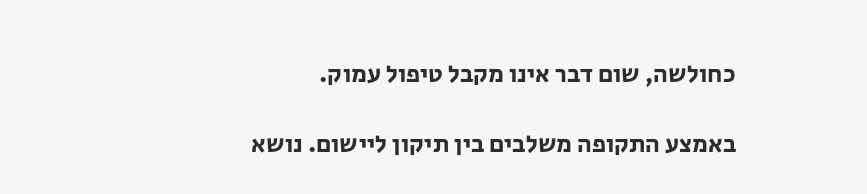כחולשה, שום דבר אינו מקבל טיפול עמוק.

באמצע התקופה משלבים בין תיקון ליישום. נושא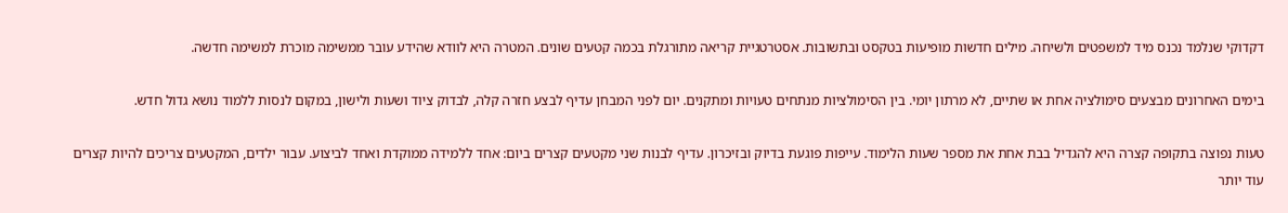דקדוקי שנלמד נכנס מיד למשפטים ולשיחה. מילים חדשות מופיעות בטקסט ובתשובות. אסטרטגיית קריאה מתורגלת בכמה קטעים שונים. המטרה היא לוודא שהידע עובר ממשימה מוכרת למשימה חדשה.

בימים האחרונים מבצעים סימולציה אחת או שתיים, לא מרתון יומי. בין הסימולציות מנתחים טעויות ומתקנים. יום לפני המבחן עדיף לבצע חזרה קלה, לבדוק ציוד ושעות ולישון, במקום לנסות ללמוד נושא גדול חדש.

טעות נפוצה בתקופה קצרה היא להגדיל בבת אחת את מספר שעות הלימוד. עייפות פוגעת בדיוק ובזיכרון. עדיף לבנות שני מקטעים קצרים ביום: אחד ללמידה ממוקדת ואחד לביצוע. עבור ילדים, המקטעים צריכים להיות קצרים עוד יותר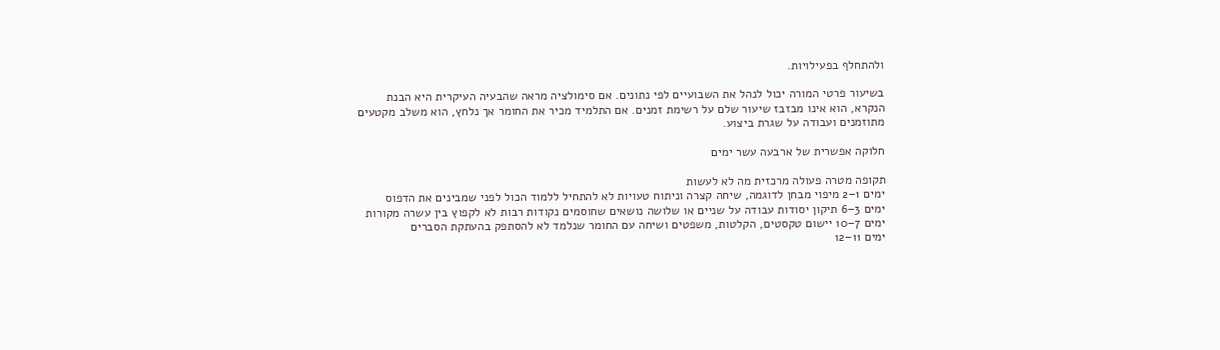ולהתחלף בפעילויות.

בשיעור פרטי המורה יכול לנהל את השבועיים לפי נתונים. אם סימולציה מראה שהבעיה העיקרית היא הבנת הנקרא, הוא אינו מבזבז שיעור שלם על רשימת זמנים. אם התלמיד מכיר את החומר אך נלחץ, הוא משלב מקטעים מתוזמנים ועבודה על שגרת ביצוע.

חלוקה אפשרית של ארבעה עשר ימים

תקופה מטרה פעולה מרכזית מה לא לעשות
ימים 1–2 מיפוי מבחן לדוגמה, שיחה קצרה וניתוח טעויות לא להתחיל ללמוד הכול לפני שמבינים את הדפוס
ימים 3–6 תיקון יסודות עבודה על שניים או שלושה נושאים שחוסמים נקודות רבות לא לקפוץ בין עשרה מקורות
ימים 7–10 יישום טקסטים, הקלטות, משפטים ושיחה עם החומר שנלמד לא להסתפק בהעתקת הסברים
ימים 11–12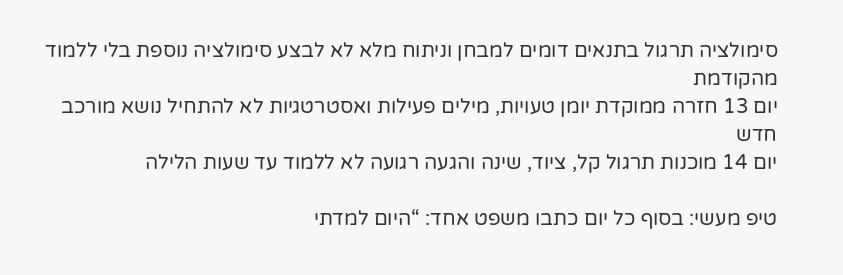סימולציה תרגול בתנאים דומים למבחן וניתוח מלא לא לבצע סימולציה נוספת בלי ללמוד מהקודמת
יום 13 חזרה ממוקדת יומן טעויות, מילים פעילות ואסטרטגיות לא להתחיל נושא מורכב חדש
יום 14 מוכנות תרגול קל, ציוד, שינה והגעה רגועה לא ללמוד עד שעות הלילה

טיפ מעשי: בסוף כל יום כתבו משפט אחד: “היום למדתי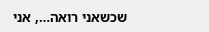שכשאני רואה…, אני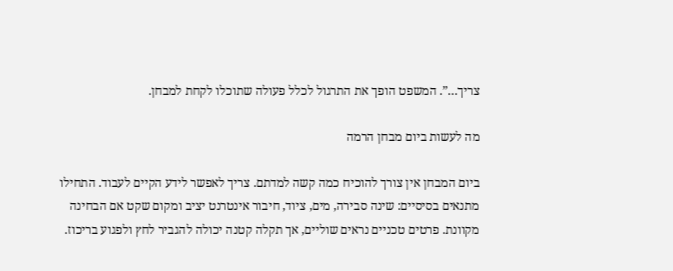צריך…”. המשפט הופך את התרגול לכלל פעולה שתוכלו לקחת למבחן.

מה לעשות ביום מבחן הרמה

ביום המבחן אין צורך להוכיח כמה קשה למדתם. צריך לאפשר לידע הקיים לעבוד. התחילו מתנאים בסיסיים: שינה סבירה, מים, ציוד, חיבור אינטרנט יציב ומקום שקט אם הבחינה מקוונת. פרטים טכניים נראים שוליים, אך תקלה קטנה יכולה להגביר לחץ ולפגוע בריכוז.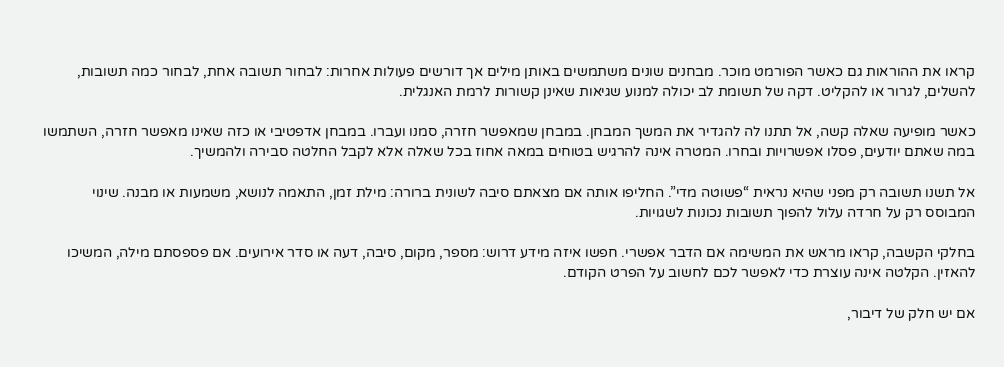קראו את ההוראות גם כאשר הפורמט מוכר. מבחנים שונים משתמשים באותן מילים אך דורשים פעולות אחרות: לבחור תשובה אחת, לבחור כמה תשובות, להשלים, לגרור או להקליט. דקה של תשומת לב יכולה למנוע שגיאות שאינן קשורות לרמת האנגלית.

כאשר מופיעה שאלה קשה, אל תתנו לה להגדיר את המשך המבחן. במבחן שמאפשר חזרה, סמנו ועברו. במבחן אדפטיבי או כזה שאינו מאפשר חזרה, השתמשו במה שאתם יודעים, פסלו אפשרויות ובחרו. המטרה אינה להרגיש בטוחים במאה אחוז בכל שאלה אלא לקבל החלטה סבירה ולהמשיך.

אל תשנו תשובה רק מפני שהיא נראית “פשוטה מדי”. החליפו אותה אם מצאתם סיבה לשונית ברורה: מילת זמן, התאמה לנושא, משמעות או מבנה. שינוי המבוסס רק על חרדה עלול להפוך תשובות נכונות לשגויות.

בחלקי הקשבה, קראו מראש את המשימה אם הדבר אפשרי. חפשו איזה מידע דרוש: מספר, מקום, סיבה, דעה או סדר אירועים. אם פספסתם מילה, המשיכו להאזין. הקלטה אינה עוצרת כדי לאפשר לכם לחשוב על הפרט הקודם.

אם יש חלק של דיבור,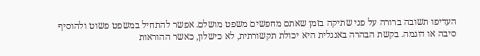העדיפו תשובה ברורה על פני שתיקה בזמן שאתם מחפשים משפט מושלם. אפשר להתחיל במשפט פשוט ולהוסיף סיבה או דוגמה. בקשת הבהרה באנגלית היא יכולת תקשורתית, לא כישלון, כאשר ההוראות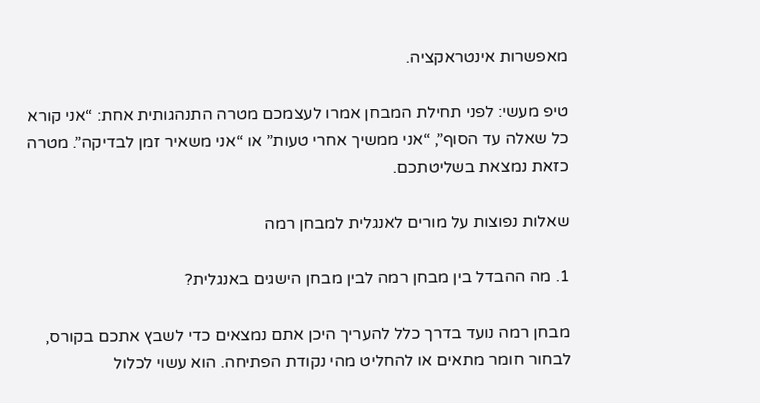מאפשרות אינטראקציה.

טיפ מעשי: לפני תחילת המבחן אמרו לעצמכם מטרה התנהגותית אחת: “אני קורא כל שאלה עד הסוף”, “אני ממשיך אחרי טעות” או “אני משאיר זמן לבדיקה”. מטרה כזאת נמצאת בשליטתכם.

שאלות נפוצות על מורים לאנגלית למבחן רמה

1. מה ההבדל בין מבחן רמה לבין מבחן הישגים באנגלית?

מבחן רמה נועד בדרך כלל להעריך היכן אתם נמצאים כדי לשבץ אתכם בקורס, לבחור חומר מתאים או להחליט מהי נקודת הפתיחה. הוא עשוי לכלול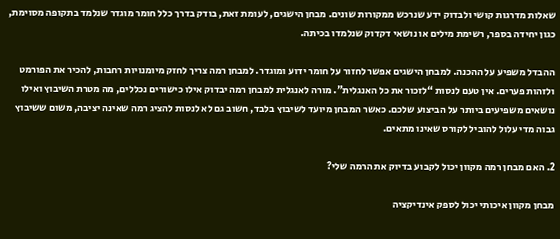שאלות מדרגות קושי ולבדוק ידע שנרכש ממקורות שונים. מבחן הישגים, לעומת זאת, בודק בדרך כלל חומר מוגדר שנלמד בתקופה מסוימת, כגון יחידה בספר, רשימת מילים או נושאי דקדוק שנלמדו בכיתה.

ההבדל משפיע על ההכנה. למבחן הישגים אפשר לחזור על חומר ידוע ומוגדר. למבחן רמה צריך לחזק מיומנויות רחבות, להכיר את הפורמט ולזהות פערים. אין טעם לנסות “לזכור את כל האנגלית”. מורה לאנגלית למבחן רמה יבדוק אילו כישורים נכללים, מה מטרת השיבוץ ואילו נושאים משפיעים ביותר על הביצוע שלכם. כאשר המבחן מיועד לשיבוץ בלבד, חשוב גם לא לנסות להציג רמה שאינה יציבה, משום ששיבוץ גבוה מדי עלול להוביל לקורס שאינו מתאים.

2. האם מבחן רמה מקוון יכול לקבוע בדיוק את הרמה שלי?

מבחן מקוון איכותי יכול לספק אינדיקציה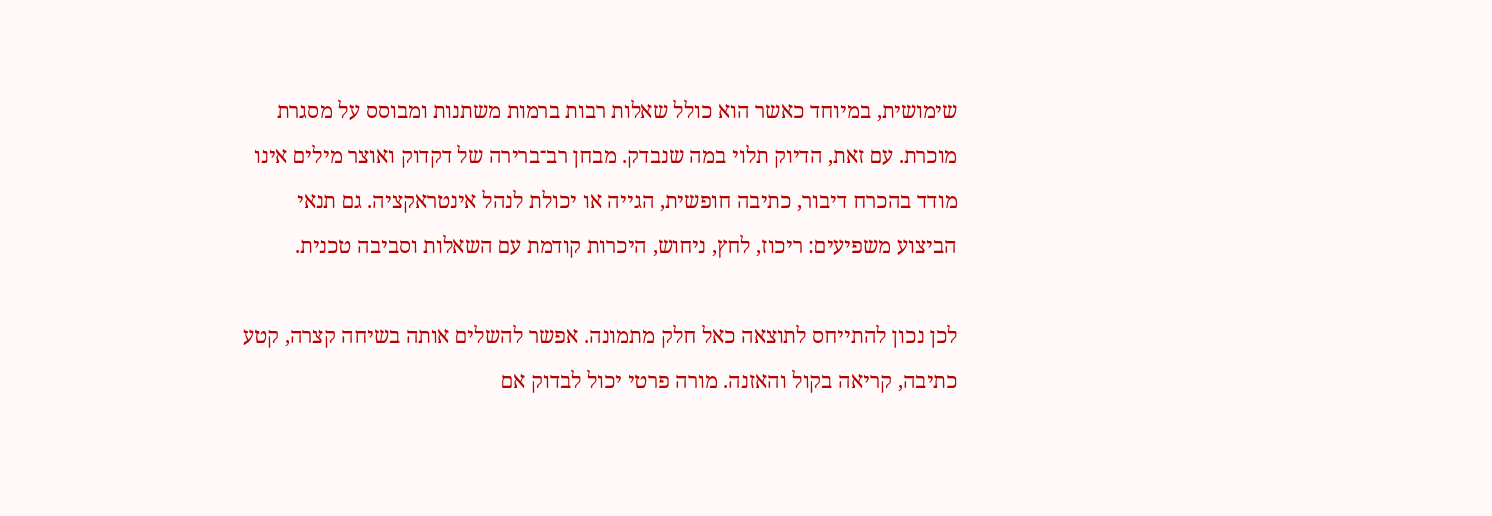שימושית, במיוחד כאשר הוא כולל שאלות רבות ברמות משתנות ומבוסס על מסגרת מוכרת. עם זאת, הדיוק תלוי במה שנבדק. מבחן רב־ברירה של דקדוק ואוצר מילים אינו מודד בהכרח דיבור, כתיבה חופשית, הגייה או יכולת לנהל אינטראקציה. גם תנאי הביצוע משפיעים: ריכוז, לחץ, ניחוש, היכרות קודמת עם השאלות וסביבה טכנית.

לכן נכון להתייחס לתוצאה כאל חלק מתמונה. אפשר להשלים אותה בשיחה קצרה, קטע כתיבה, קריאה בקול והאזנה. מורה פרטי יכול לבדוק אם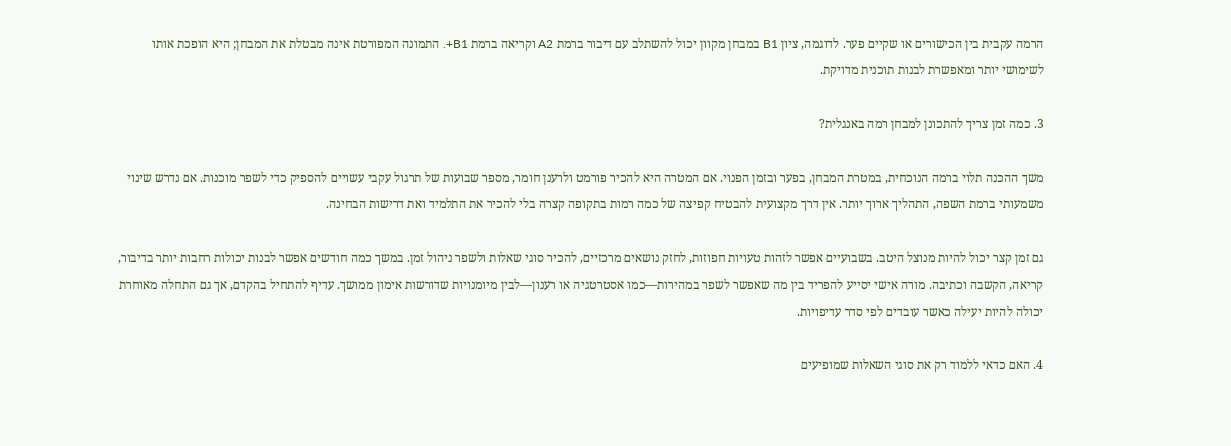הרמה עקבית בין הכישורים או שקיים פער. לדוגמה, ציון B1 במבחן מקוון יכול להשתלב עם דיבור ברמת A2 וקריאה ברמת B1+. התמונה המפורטת אינה מבטלת את המבחן; היא הופכת אותו לשימושי יותר ומאפשרת לבנות תוכנית מדויקת.

3. כמה זמן צריך להתכונן למבחן רמה באנגלית?

משך ההכנה תלוי ברמה הנוכחית, במטרת המבחן, בפער ובזמן הפנוי. אם המטרה היא להכיר פורמט ולרענן חומר, מספר שבועות של תרגול עקבי עשויים להספיק כדי לשפר מוכנות. אם נדרש שינוי משמעותי ברמת השפה, התהליך ארוך יותר. אין דרך מקצועית להבטיח קפיצה של כמה רמות בתקופה קצרה בלי להכיר את התלמיד ואת דרישות הבחינה.

גם זמן קצר יכול להיות מנוצל היטב. בשבועיים אפשר לזהות טעויות חפוזות, לחזק נושאים מרכזיים, להכיר סוגי שאלות ולשפר ניהול זמן. במשך כמה חודשים אפשר לבנות יכולות רחבות יותר בדיבור, קריאה, הקשבה וכתיבה. מורה אישי יסייע להפריד בין מה שאפשר לשפר במהירות—כמו אסטרטגיה או רענון—לבין מיומנויות שדורשות אימון ממושך. עדיף להתחיל בהקדם, אך גם התחלה מאוחרת יכולה להיות יעילה כאשר עובדים לפי סדר עדיפויות.

4. האם כדאי ללמוד רק את סוגי השאלות שמופיעים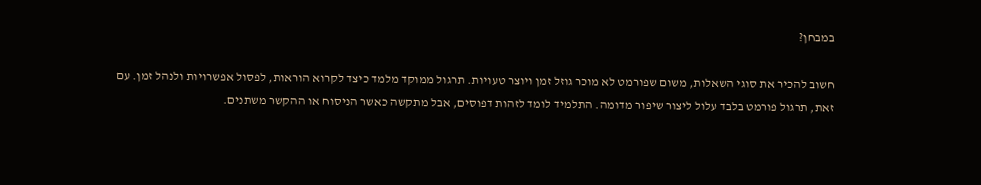במבחן?

חשוב להכיר את סוגי השאלות, משום שפורמט לא מוכר גוזל זמן ויוצר טעויות. תרגול ממוקד מלמד כיצד לקרוא הוראות, לפסול אפשרויות ולנהל זמן. עם זאת, תרגול פורמט בלבד עלול ליצור שיפור מדומה. התלמיד לומד לזהות דפוסים, אבל מתקשה כאשר הניסוח או ההקשר משתנים.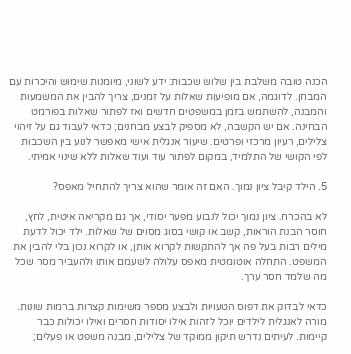הכנה טובה משלבת בין שלוש שכבות: ידע לשוני, מיומנות שימוש והיכרות עם המבחן. לדוגמה, אם מופיעות שאלות על זמנים, צריך להבין את המשמעות והמבנה, להשתמש בזמן במשפטים חדשים ואז לפתור שאלות בפורמט הבחינה. אם יש הקשבה, לא מספיק לבצע מבחנים; כדאי לעבוד גם על זיהוי צלילים, רעיון מרכזי ופרטים. שיעור אנגלית אישי מאפשר לנוע בין השכבות לפי הקושי של התלמיד, במקום לפתור עוד ועוד שאלות ללא שינוי אמיתי.

5. הילד קיבל ציון נמוך. האם זה אומר שהוא צריך להתחיל מאפס?

לא בהכרח. ציון נמוך יכול לנבוע מפער יסודי, אך גם מקריאה איטית, לחץ, חוסר הבנת הוראות, קשב או קושי בסוג מסוים של שאלות. ילד יכול לדעת מילים רבות בעל פה אך להתקשות לקרוא אותן, או לקרוא נכון בלי להבין את המשפט. התחלה אוטומטית מאפס עלולה לשעמם אותו ולהעביר מסר שכל מה שלמד חסר ערך.

כדאי לבדוק את דפוס הטעויות ולבצע מספר משימות קצרות ברמות שונות. מורה לאנגלית לילדים יוכל לזהות אילו יסודות חסרים ואילו יכולות כבר קיימות. לעיתים נדרש תיקון ממוקד של צלילים, מבנה משפט או פעלים;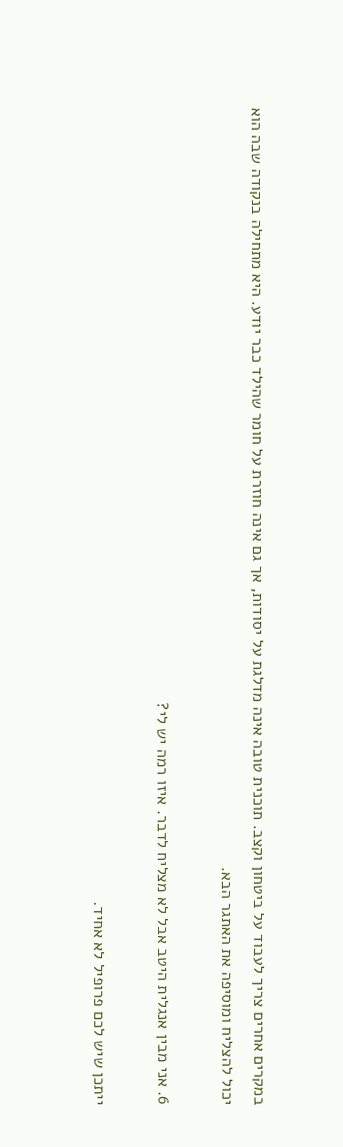במקרים אחרים צריך לעבוד על ביטחון וקצב. תוכנית טובה אינה מדלגת על יסודות, אך גם אינה חוזרת על חומר שהילד כבר יודע. היא מתחילה בנקודה שבה הוא יכול להצליח ומוסיפה את האתגר הבא.

6. אני מבין אנגלית היטב אבל לא מצליח לדבר. איזו רמה יש לי?

ייתכן שיש לכם פרופיל לא אחיד.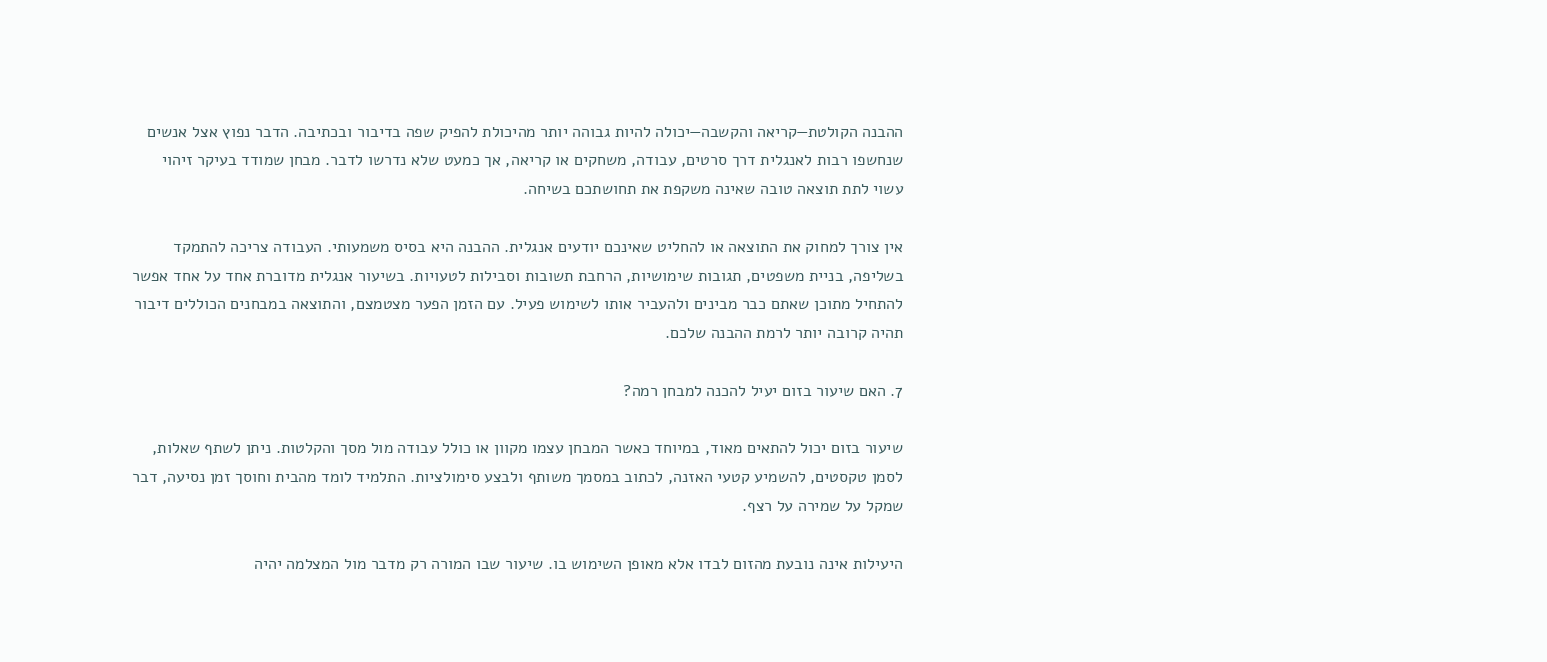ההבנה הקולטת—קריאה והקשבה—יכולה להיות גבוהה יותר מהיכולת להפיק שפה בדיבור ובכתיבה. הדבר נפוץ אצל אנשים שנחשפו רבות לאנגלית דרך סרטים, עבודה, משחקים או קריאה, אך כמעט שלא נדרשו לדבר. מבחן שמודד בעיקר זיהוי עשוי לתת תוצאה טובה שאינה משקפת את תחושתכם בשיחה.

אין צורך למחוק את התוצאה או להחליט שאינכם יודעים אנגלית. ההבנה היא בסיס משמעותי. העבודה צריכה להתמקד בשליפה, בניית משפטים, תגובות שימושיות, הרחבת תשובות וסבילות לטעויות. בשיעור אנגלית מדוברת אחד על אחד אפשר להתחיל מתוכן שאתם כבר מבינים ולהעביר אותו לשימוש פעיל. עם הזמן הפער מצטמצם, והתוצאה במבחנים הכוללים דיבור תהיה קרובה יותר לרמת ההבנה שלכם.

7. האם שיעור בזום יעיל להכנה למבחן רמה?

שיעור בזום יכול להתאים מאוד, במיוחד כאשר המבחן עצמו מקוון או כולל עבודה מול מסך והקלטות. ניתן לשתף שאלות, לסמן טקסטים, להשמיע קטעי האזנה, לכתוב במסמך משותף ולבצע סימולציות. התלמיד לומד מהבית וחוסך זמן נסיעה, דבר שמקל על שמירה על רצף.

היעילות אינה נובעת מהזום לבדו אלא מאופן השימוש בו. שיעור שבו המורה רק מדבר מול המצלמה יהיה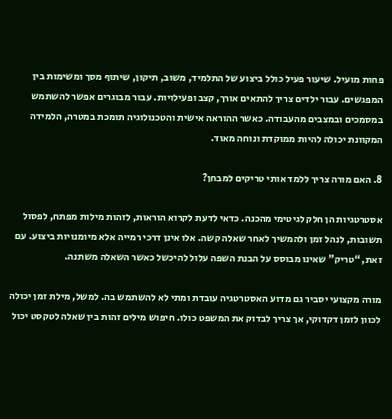פחות מועיל. שיעור פעיל כולל ביצוע של התלמיד, משוב, תיקון, שיתוף מסך ומשימות בין המפגשים. עבור ילדים צריך להתאים אורך, קצב ופעילויות. עבור מבוגרים אפשר להשתמש במסמכים ובמצבים מהעבודה. כאשר ההוראה אישית והטכנולוגיה תומכת במטרה, הלמידה המקוונת יכולה להיות ממוקדת ונוחה מאוד.

8. האם מורה צריך ללמד אותי טריקים למבחן?

אסטרטגיות הן חלק לגיטימי מהכנה. כדאי לדעת לקרוא הוראות, לזהות מילות מפתח, לפסול תשובות, לנהל זמן ולהמשיך לאחר שאלה קשה. אלו אינן דרכי רמייה אלא מיומנויות ביצוע. עם זאת, “טריק” שאינו מבוסס על הבנת השפה עלול להיכשל כאשר השאלה משתנה.

מורה מקצועי יסביר גם מדוע האסטרטגיה עובדת ומתי לא להשתמש בה. למשל, מילת זמן יכולה לכוון לזמן דקדוקי, אך צריך לבדוק את המשפט כולו. חיפוש מילים זהות בין שאלה לטקסט יכול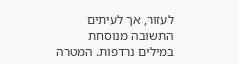לעזור, אך לעיתים התשובה מנוסחת במילים נרדפות. המטרה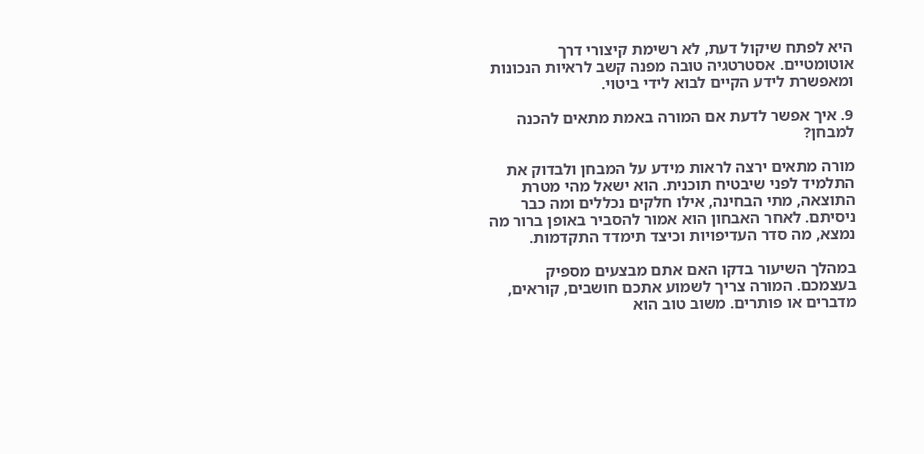היא לפתח שיקול דעת, לא רשימת קיצורי דרך אוטומטיים. אסטרטגיה טובה מפנה קשב לראיות הנכונות ומאפשרת לידע הקיים לבוא לידי ביטוי.

9. איך אפשר לדעת אם המורה באמת מתאים להכנה למבחן?

מורה מתאים ירצה לראות מידע על המבחן ולבדוק את התלמיד לפני שיבטיח תוכנית. הוא ישאל מהי מטרת התוצאה, מתי הבחינה, אילו חלקים נכללים ומה כבר ניסיתם. לאחר האבחון הוא אמור להסביר באופן ברור מה נמצא, מה סדר העדיפויות וכיצד תימדד התקדמות.

במהלך השיעור בדקו האם אתם מבצעים מספיק בעצמכם. המורה צריך לשמוע אתכם חושבים, קוראים, מדברים או פותרים. משוב טוב הוא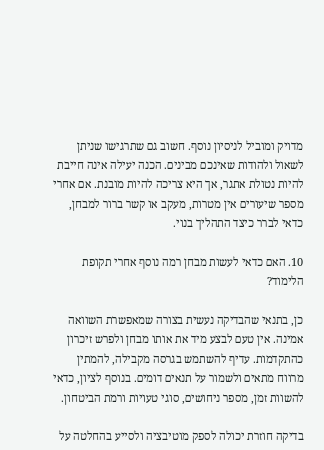מדויק ומוביל לניסיון נוסף. חשוב גם שתרגישו שניתן לשאול ולהודות שאינכם מבינים. הכנה יעילה אינה חייבת להיות נטולת אתגר, אך היא צריכה להיות מובנת. אם אחרי מספר שיעורים אין מטרות, מעקב או קשר ברור למבחן, כדאי לברר כיצד התהליך בנוי.

10. האם כדאי לעשות מבחן רמה נוסף אחרי תקופת הלימוד?

כן, בתנאי שהבדיקה נעשית בצורה שמאפשרת השוואה אמינה. אין טעם לבצע מיד את אותו מבחן ולפרש זיכרון כהתקדמות. עדיף להשתמש בגרסה מקבילה, להמתין מרווח מתאים ולשמור על תנאים דומים. בנוסף לציון, כדאי להשוות זמן, מספר ניחושים, סוגי טעויות ורמת הביטחון.

בדיקה חוזרת יכולה לספק מוטיבציה ולסייע בהחלטה על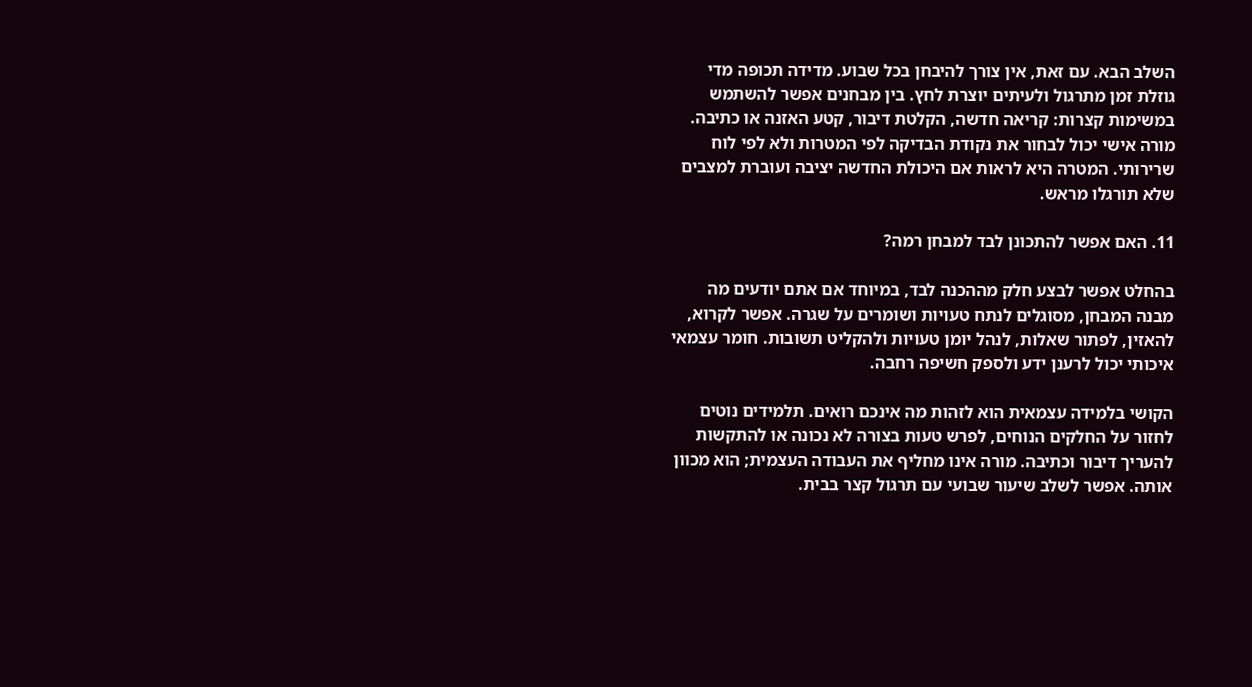השלב הבא. עם זאת, אין צורך להיבחן בכל שבוע. מדידה תכופה מדי גוזלת זמן מתרגול ולעיתים יוצרת לחץ. בין מבחנים אפשר להשתמש במשימות קצרות: קריאה חדשה, הקלטת דיבור, קטע האזנה או כתיבה. מורה אישי יכול לבחור את נקודת הבדיקה לפי המטרות ולא לפי לוח שרירותי. המטרה היא לראות אם היכולת החדשה יציבה ועוברת למצבים שלא תורגלו מראש.

11. האם אפשר להתכונן לבד למבחן רמה?

בהחלט אפשר לבצע חלק מההכנה לבד, במיוחד אם אתם יודעים מה מבנה המבחן, מסוגלים לנתח טעויות ושומרים על שגרה. אפשר לקרוא, להאזין, לפתור שאלות, לנהל יומן טעויות ולהקליט תשובות. חומר עצמאי איכותי יכול לרענן ידע ולספק חשיפה רחבה.

הקושי בלמידה עצמאית הוא לזהות מה אינכם רואים. תלמידים נוטים לחזור על החלקים הנוחים, לפרש טעות בצורה לא נכונה או להתקשות להעריך דיבור וכתיבה. מורה אינו מחליף את העבודה העצמית; הוא מכוון אותה. אפשר לשלב שיעור שבועי עם תרגול קצר בבית.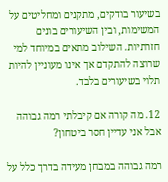בשיעור בודקים, מתקנים ומחליטים על המשימות, ובין השיעורים בונים חזרתיות. השילוב מתאים במיוחד למי שרוצה להתקדם אך אינו מעוניין להיות תלוי בשיעורים בלבד.

12. מה קורה אם קיבלתי רמה גבוהה אבל אני עדיין חסר ביטחון?

רמה גבוהה במבחן מעידה בדרך כלל על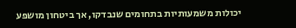יכולות משמעותיות בתחומים שנבדקו, אך ביטחון מושפע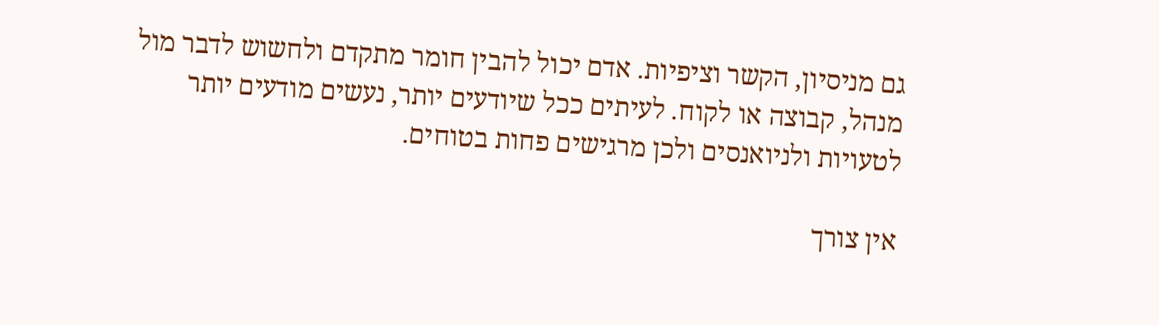גם מניסיון, הקשר וציפיות. אדם יכול להבין חומר מתקדם ולחשוש לדבר מול מנהל, קבוצה או לקוח. לעיתים ככל שיודעים יותר, נעשים מודעים יותר לטעויות ולניואנסים ולכן מרגישים פחות בטוחים.

אין צורך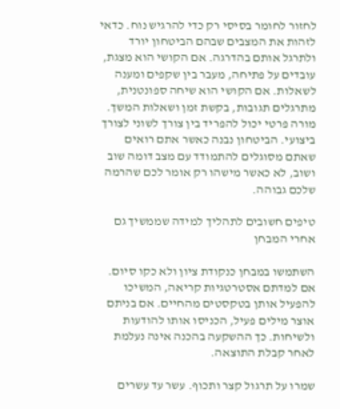לחזור לחומר בסיסי רק כדי להרגיש נוח. כדאי לזהות את המצבים שבהם הביטחון יורד ולתרגל אותם בהדרגה. אם הקושי הוא מצגת, עובדים על פתיחה, מעבר בין שקפים ומענה לשאלות. אם הקושי הוא שיחה ספונטנית, מתרגלים תגובות, בקשת זמן ושאלות המשך. מורה פרטי יכול להפריד בין צורך לשוני לצורך ביצועי. הביטחון נבנה כאשר אתם רואים שאתם מסוגלים להתמודד עם מצב דומה שוב ושוב, לא כאשר מישהו רק אומר לכם שהרמה שלכם גבוהה.

טיפים חשובים לתהליך למידה שממשיך גם אחרי המבחן

השתמשו במבחן כנקודת ציון ולא כקו סיום. אם למדתם אסטרטגיות קריאה, המשיכו להפעיל אותן בטקסטים מהחיים. אם בניתם אוצר מילים פעיל, הכניסו אותו להודעות ולשיחות. כך ההשקעה בהכנה אינה נעלמת לאחר קבלת התוצאה.

שמרו על תרגול קצר ותכוף. עשר עד עשרים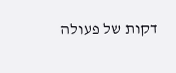דקות של פעולה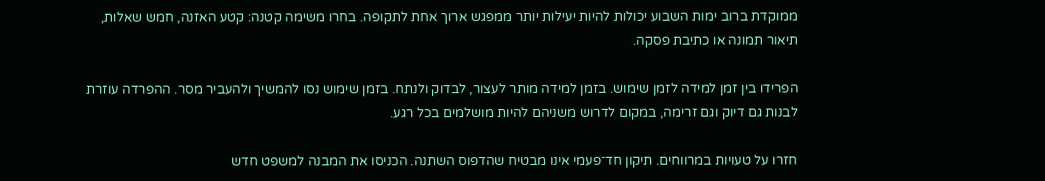ממוקדת ברוב ימות השבוע יכולות להיות יעילות יותר ממפגש ארוך אחת לתקופה. בחרו משימה קטנה: קטע האזנה, חמש שאלות, תיאור תמונה או כתיבת פסקה.

הפרידו בין זמן למידה לזמן שימוש. בזמן למידה מותר לעצור, לבדוק ולנתח. בזמן שימוש נסו להמשיך ולהעביר מסר. ההפרדה עוזרת לבנות גם דיוק וגם זרימה, במקום לדרוש משניהם להיות מושלמים בכל רגע.

חזרו על טעויות במרווחים. תיקון חד־פעמי אינו מבטיח שהדפוס השתנה. הכניסו את המבנה למשפט חדש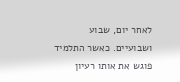לאחר יום, שבוע ושבועיים. כאשר התלמיד פוגש את אותו רעיון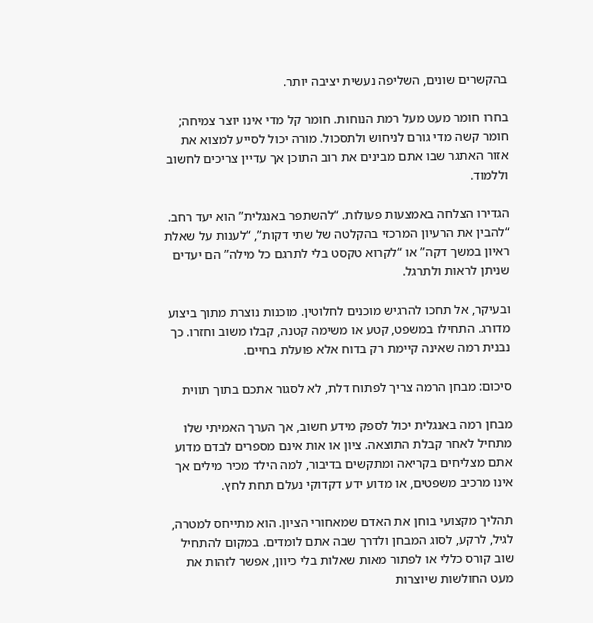בהקשרים שונים, השליפה נעשית יציבה יותר.

בחרו חומר מעט מעל רמת הנוחות. חומר קל מדי אינו יוצר צמיחה; חומר קשה מדי גורם לניחוש ולתסכול. מורה יכול לסייע למצוא את אזור האתגר שבו אתם מבינים את רוב התוכן אך עדיין צריכים לחשוב וללמוד.

הגדירו הצלחה באמצעות פעולות. “להשתפר באנגלית” הוא יעד רחב. “להבין את הרעיון המרכזי בהקלטה של שתי דקות”, “לענות על שאלת ראיון במשך דקה” או “לקרוא טקסט בלי לתרגם כל מילה” הם יעדים שניתן לראות ולתרגל.

ובעיקר, אל תחכו להרגיש מוכנים לחלוטין. מוכנות נוצרת מתוך ביצוע מדורג. התחילו במשפט, קטע או משימה קטנה, קבלו משוב וחזרו. כך נבנית רמה שאינה קיימת רק בדוח אלא פועלת בחיים.

סיכום: מבחן הרמה צריך לפתוח דלת, לא לסגור אתכם בתוך תווית

מבחן רמה באנגלית יכול לספק מידע חשוב, אך הערך האמיתי שלו מתחיל לאחר קבלת התוצאה. ציון או אות אינם מספרים לבדם מדוע אתם מצליחים בקריאה ומתקשים בדיבור, למה הילד מכיר מילים אך אינו מרכיב משפטים, או מדוע ידע דקדוקי נעלם תחת לחץ.

תהליך מקצועי בוחן את האדם שמאחורי הציון. הוא מתייחס למטרה, לגיל, לרקע, לסוג המבחן ולדרך שבה אתם לומדים. במקום להתחיל שוב קורס כללי או לפתור מאות שאלות בלי כיוון, אפשר לזהות את מעט החולשות שיוצרות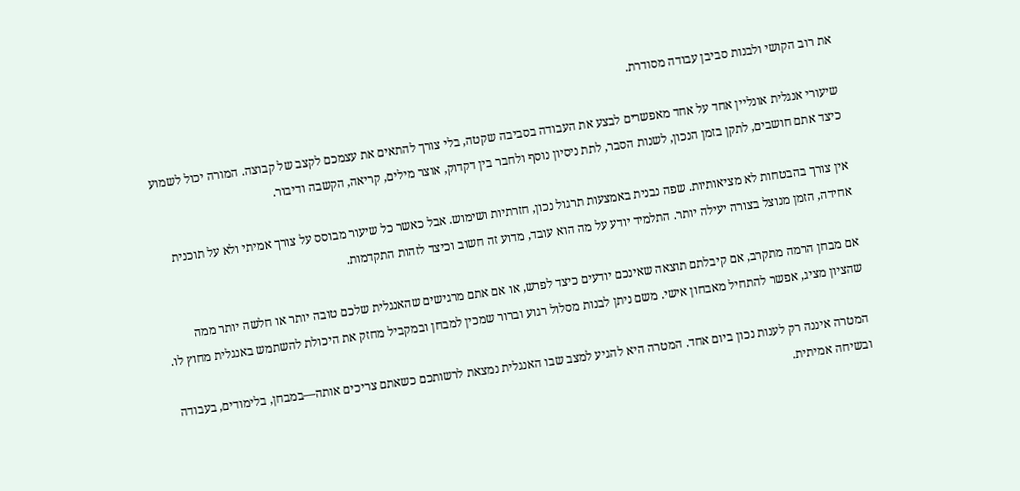את רוב הקושי ולבנות סביבן עבודה מסודרת.

שיעורי אנגלית אונליין אחד על אחד מאפשרים לבצע את העבודה בסביבה שקטה, בלי צורך להתאים את עצמכם לקצב של קבוצה. המורה יכול לשמוע כיצד אתם חושבים, לתקן בזמן הנכון, לשנות הסבר, לתת ניסיון נוסף ולחבר בין דקדוק, אוצר מילים, קריאה, הקשבה ודיבור.

אין צורך בהבטחות לא מציאותיות. שפה נבנית באמצעות תרגול נכון, חזרתיות ושימוש. אבל כאשר כל שיעור מבוסס על צורך אמיתי ולא על תוכנית אחידה, הזמן מנוצל בצורה יעילה יותר. התלמיד יודע על מה הוא עובד, מדוע זה חשוב וכיצד לזהות התקדמות.

אם מבחן הרמה מתקרב, אם קיבלתם תוצאה שאינכם יודעים כיצד לפרש, או אם אתם מרגישים שהאנגלית שלכם טובה יותר או חלשה יותר ממה שהציון מציג, אפשר להתחיל מאבחון אישי. משם ניתן לבנות מסלול רגוע וברור שמכין למבחן ובמקביל מחזק את היכולת להשתמש באנגלית מחוץ לו.

המטרה איננה רק לענות נכון ביום אחד. המטרה היא להגיע למצב שבו האנגלית נמצאת לרשותכם כשאתם צריכים אותה—במבחן, בלימודים, בעבודה ובשיחה אמיתית.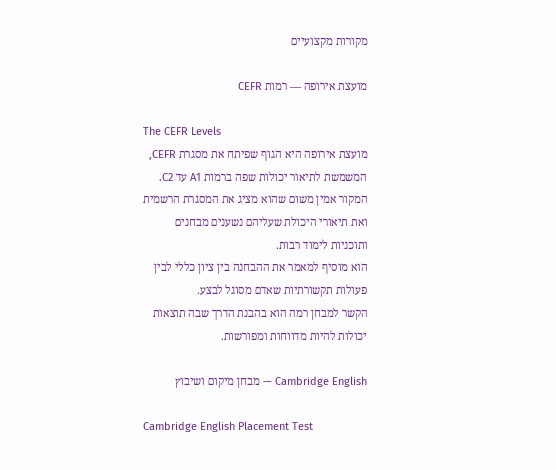מקורות מקצועיים

מועצת אירופה — רמות CEFR

The CEFR Levels
מועצת אירופה היא הגוף שפיתח את מסגרת CEFR, המשמשת לתיאור יכולות שפה ברמות A1 עד C2.
המקור אמין משום שהוא מציג את המסגרת הרשמית ואת תיאורי היכולת שעליהם נשענים מבחנים ותוכניות לימוד רבות.
הוא מוסיף למאמר את ההבחנה בין ציון כללי לבין פעולות תקשורתיות שאדם מסוגל לבצע.
הקשר למבחן רמה הוא בהבנת הדרך שבה תוצאות יכולות להיות מדווחות ומפורשות.

Cambridge English — מבחן מיקום ושיבוץ

Cambridge English Placement Test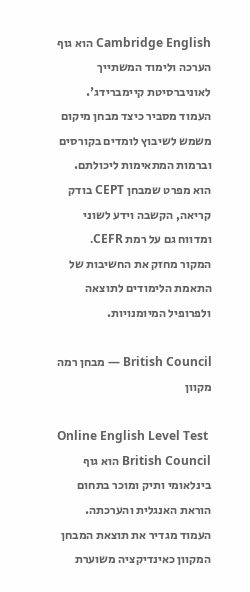Cambridge English הוא גוף הערכה ולימוד המשתייך לאוניברסיטת קיימברידג'.
העמוד מסביר כיצד מבחן מיקום משמש לשיבוץ לומדים בקורסים וברמות המתאימות ליכולתם.
הוא מפרט שמבחן CEPT בודק קריאה, הקשבה וידע לשוני ומדווח גם על רמת CEFR.
המקור מחזק את החשיבות של התאמת הלימודים לתוצאה ולפרופיל המיומנויות.

British Council — מבחן רמה מקוון

Online English Level Test
British Council הוא גוף בינלאומי ותיק ומוכר בתחום הוראת האנגלית והערכתה.
העמוד מגדיר את תוצאת המבחן המקוון כאינדיקציה משוערת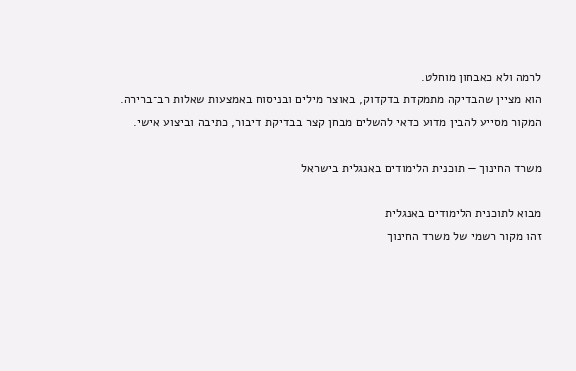לרמה ולא כאבחון מוחלט.
הוא מציין שהבדיקה מתמקדת בדקדוק, באוצר מילים ובניסוח באמצעות שאלות רב־ברירה.
המקור מסייע להבין מדוע כדאי להשלים מבחן קצר בבדיקת דיבור, כתיבה וביצוע אישי.

משרד החינוך — תוכנית הלימודים באנגלית בישראל

מבוא לתוכנית הלימודים באנגלית
זהו מקור רשמי של משרד החינוך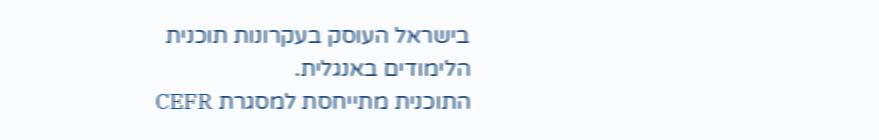בישראל העוסק בעקרונות תוכנית הלימודים באנגלית.
התוכנית מתייחסת למסגרת CEFR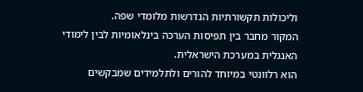וליכולות תקשורתיות הנדרשות מלומדי שפה.
המקור מחבר בין תפיסות הערכה בינלאומיות לבין לימודי האנגלית במערכת הישראלית.
הוא רלוונטי במיוחד להורים ולתלמידים שמבקשים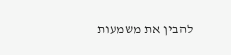להבין את משמעות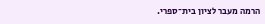הרמה מעבר לציון בית־ספרי.